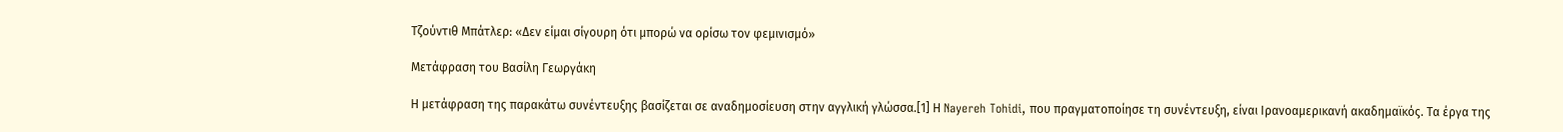Τζούντιθ Μπάτλερ: «Δεν είμαι σίγουρη ότι μπορώ να ορίσω τον φεμινισμό»

Μετάφραση του Βασίλη Γεωργάκη

Η μετάφραση της παρακάτω συνέντευξης βασίζεται σε αναδημοσίευση στην αγγλική γλώσσα.[1] Η Nayereh Tohidi, που πραγματοποίησε τη συνέντευξη, είναι Ιρανοαμερικανή ακαδημαϊκός. Τα έργα της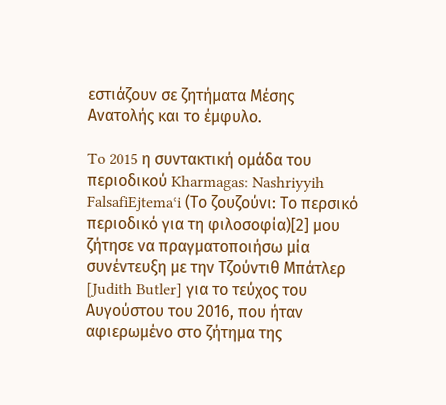εστιάζουν σε ζητήματα Μέσης Ανατολής και το έμφυλο.

To 2015 η συντακτική ομάδα του περιοδικού Kharmagas: Nashriyyih FalsafiEjtemaʿi (Το ζουζούνι: Το περσικό περιοδικό για τη φιλοσοφία)[2] μου ζήτησε να πραγματοποιήσω μία συνέντευξη με την Τζούντιθ Μπάτλερ [Judith Butler] για το τεύχος του Αυγούστου του 2016, που ήταν αφιερωμένο στο ζήτημα της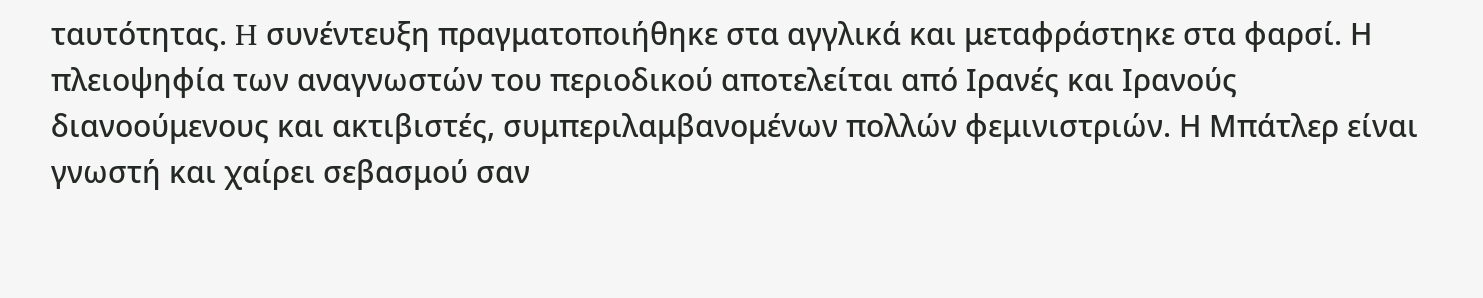ταυτότητας. H συνέντευξη πραγματοποιήθηκε στα αγγλικά και μεταφράστηκε στα φαρσί. Η πλειοψηφία των αναγνωστών του περιοδικού αποτελείται από Ιρανές και Ιρανούς διανοούμενους και ακτιβιστές, συμπεριλαμβανομένων πολλών φεμινιστριών. Η Μπάτλερ είναι γνωστή και χαίρει σεβασμού σαν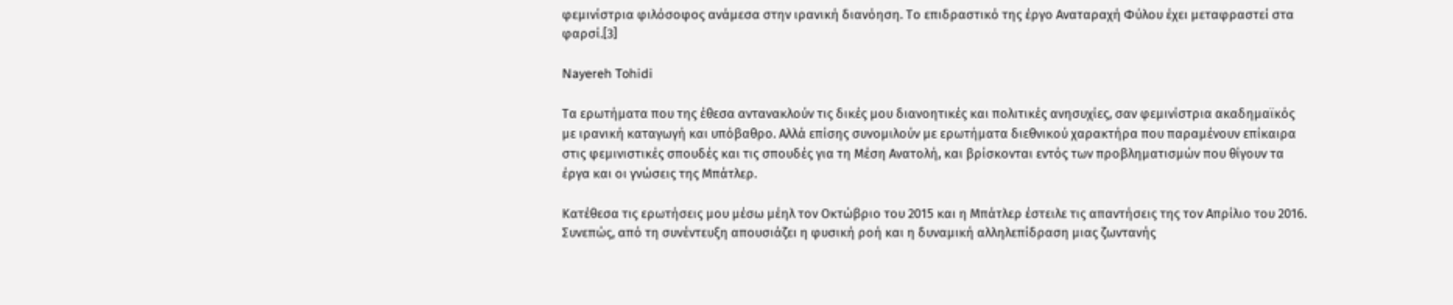φεμινίστρια φιλόσοφος ανάμεσα στην ιρανική διανόηση. Το επιδραστικό της έργο Αναταραχή Φύλου έχει μεταφραστεί στα φαρσί.[3]

Nayereh Tohidi

Τα ερωτήματα που της έθεσα αντανακλούν τις δικές μου διανοητικές και πολιτικές ανησυχίες, σαν φεμινίστρια ακαδημαϊκός με ιρανική καταγωγή και υπόβαθρο. Αλλά επίσης συνομιλούν με ερωτήματα διεθνικού χαρακτήρα που παραμένουν επίκαιρα στις φεμινιστικές σπουδές και τις σπουδές για τη Μέση Ανατολή, και βρίσκονται εντός των προβληματισμών που θίγουν τα έργα και οι γνώσεις της Μπάτλερ.

Κατέθεσα τις ερωτήσεις μου μέσω μέηλ τον Οκτώβριο του 2015 και η Μπάτλερ έστειλε τις απαντήσεις της τον Απρίλιο του 2016. Συνεπώς, από τη συνέντευξη απουσιάζει η φυσική ροή και η δυναμική αλληλεπίδραση μιας ζωντανής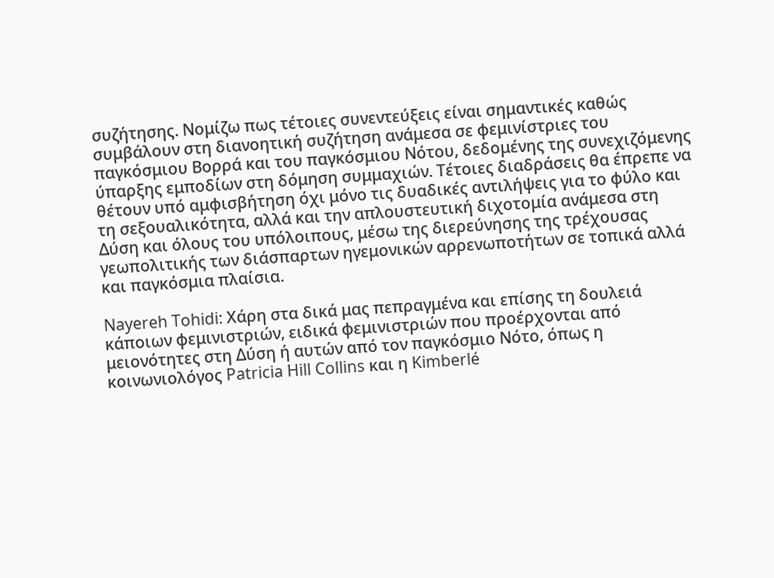συζήτησης. Νομίζω πως τέτοιες συνεντεύξεις είναι σημαντικές καθώς συμβάλουν στη διανοητική συζήτηση ανάμεσα σε φεμινίστριες του παγκόσμιου Βορρά και του παγκόσμιου Νότου, δεδομένης της συνεχιζόμενης ύπαρξης εμποδίων στη δόμηση συμμαχιών. Τέτοιες διαδράσεις θα έπρεπε να θέτουν υπό αμφισβήτηση όχι μόνο τις δυαδικές αντιλήψεις για το φύλο και τη σεξουαλικότητα, αλλά και την απλουστευτική διχοτομία ανάμεσα στη Δύση και όλους του υπόλοιπους, μέσω της διερεύνησης της τρέχουσας γεωπολιτικής των διάσπαρτων ηγεμονικών αρρενωποτήτων σε τοπικά αλλά και παγκόσμια πλαίσια.

Nayereh Tohidi: Χάρη στα δικά μας πεπραγμένα και επίσης τη δουλειά κάποιων φεμινιστριών, ειδικά φεμινιστριών που προέρχονται από μειονότητες στη Δύση ή αυτών από τον παγκόσμιο Νότο, όπως η κοινωνιολόγος Patricia Hill Collins και η Kimberlé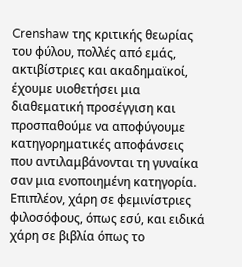Crenshaw της κριτικής θεωρίας του φύλου, πολλές από εμάς, ακτιβίστριες και ακαδημαϊκοί, έχουμε υιοθετήσει μια διαθεματική προσέγγιση και προσπαθούμε να αποφύγουμε κατηγορηματικές αποφάνσεις που αντιλαμβάνονται τη γυναίκα σαν μια ενοποιημένη κατηγορία. Επιπλέον, χάρη σε φεμινίστριες φιλοσόφους, όπως εσύ, και ειδικά χάρη σε βιβλία όπως το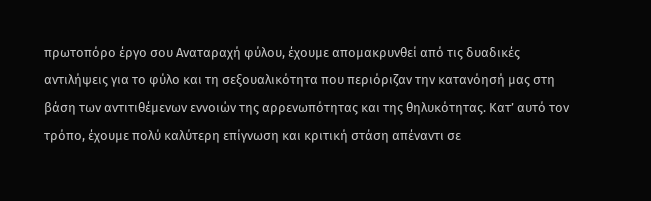πρωτοπόρο έργο σου Αναταραχή φύλου, έχουμε απομακρυνθεί από τις δυαδικές αντιλήψεις για το φύλο και τη σεξουαλικότητα που περιόριζαν την κατανόησή μας στη βάση των αντιτιθέμενων εννοιών της αρρενωπότητας και της θηλυκότητας. Κατ’ αυτό τον τρόπο, έχουμε πολύ καλύτερη επίγνωση και κριτική στάση απέναντι σε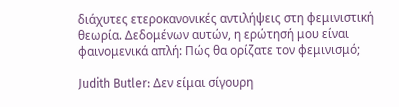διάχυτες ετεροκανονικές αντιλήψεις στη φεμινιστική θεωρία. Δεδομένων αυτών, η ερώτησή μου είναι φαινομενικά απλή: Πώς θα ορίζατε τον φεμινισμό;

Judith Butler: Δεν είμαι σίγουρη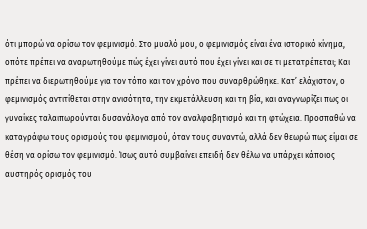ότι μπορώ να ορίσω τον φεμινισμό. Στο μυαλό μου, ο φεμινισμός είναι ένα ιστορικό κίνημα, οπότε πρέπει να αναρωτηθούμε πώς έχει γίνει αυτό που έχει γίνει και σε τι μετατρέπεται; Και πρέπει να διερωτηθούμε για τον τόπο και τον χρόνο που συναρθρώθηκε. Κατ’ ελάχιστον, ο φεμινισμός αντιτίθεται στην ανισότητα, την εκμετάλλευση και τη βία, και αναγνωρίζει πως οι γυναίκες ταλαιπωρούνται δυσανάλογα από τον αναλφαβητισμό και τη φτώχεια. Προσπαθώ να καταγράφω τους ορισμούς του φεμινισμού, όταν τους συναντώ, αλλά δεν θεωρώ πως είμαι σε θέση να ορίσω τον φεμινισμό. Ίσως αυτό συμβαίνει επειδή δεν θέλω να υπάρχει κάποιος αυστηρός ορισμός του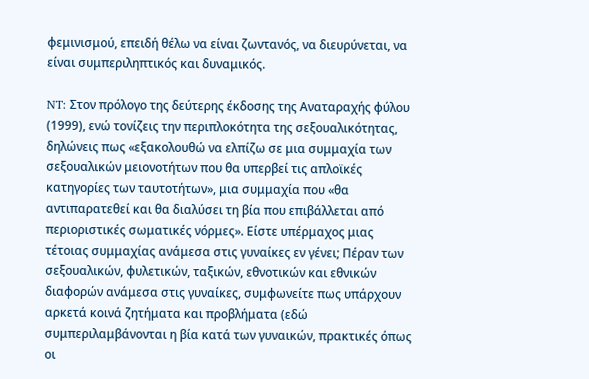φεμινισμού, επειδή θέλω να είναι ζωντανός, να διευρύνεται, να είναι συμπεριληπτικός και δυναμικός.

NT: Στον πρόλογο της δεύτερης έκδοσης της Αναταραχής φύλου (1999), ενώ τονίζεις την περιπλοκότητα της σεξουαλικότητας, δηλώνεις πως «εξακολουθώ να ελπίζω σε μια συμμαχία των σεξουαλικών μειονοτήτων που θα υπερβεί τις απλοϊκές κατηγορίες των ταυτοτήτων», μια συμμαχία που «θα αντιπαρατεθεί και θα διαλύσει τη βία που επιβάλλεται από περιοριστικές σωματικές νόρμες». Είστε υπέρμαχος μιας τέτοιας συμμαχίας ανάμεσα στις γυναίκες εν γένει; Πέραν των σεξουαλικών, φυλετικών, ταξικών, εθνοτικών και εθνικών διαφορών ανάμεσα στις γυναίκες, συμφωνείτε πως υπάρχουν αρκετά κοινά ζητήματα και προβλήματα (εδώ συμπεριλαμβάνονται η βία κατά των γυναικών, πρακτικές όπως οι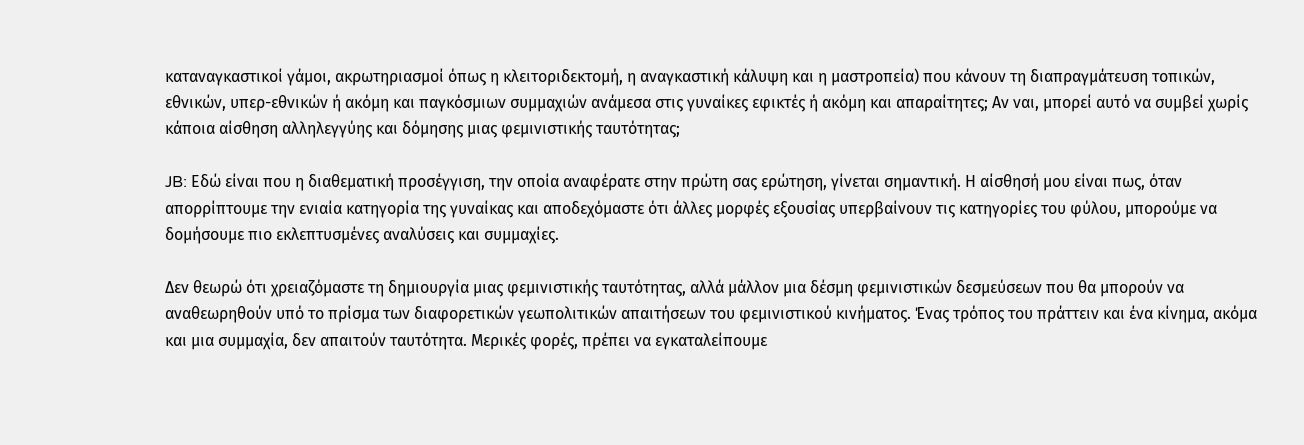καταναγκαστικοί γάμοι, ακρωτηριασμοί όπως η κλειτοριδεκτομή, η αναγκαστική κάλυψη και η μαστροπεία) που κάνουν τη διαπραγμάτευση τοπικών, εθνικών, υπερ-εθνικών ή ακόμη και παγκόσμιων συμμαχιών ανάμεσα στις γυναίκες εφικτές ή ακόμη και απαραίτητες; Αν ναι, μπορεί αυτό να συμβεί χωρίς κάποια αίσθηση αλληλεγγύης και δόμησης μιας φεμινιστικής ταυτότητας;

JB: Εδώ είναι που η διαθεματική προσέγγιση, την οποία αναφέρατε στην πρώτη σας ερώτηση, γίνεται σημαντική. Η αίσθησή μου είναι πως, όταν απορρίπτουμε την ενιαία κατηγορία της γυναίκας και αποδεχόμαστε ότι άλλες μορφές εξουσίας υπερβαίνουν τις κατηγορίες του φύλου, μπορούμε να δομήσουμε πιο εκλεπτυσμένες αναλύσεις και συμμαχίες.

Δεν θεωρώ ότι χρειαζόμαστε τη δημιουργία μιας φεμινιστικής ταυτότητας, αλλά μάλλον μια δέσμη φεμινιστικών δεσμεύσεων που θα μπορούν να αναθεωρηθούν υπό το πρίσμα των διαφορετικών γεωπολιτικών απαιτήσεων του φεμινιστικού κινήματος. Ένας τρόπος του πράττειν και ένα κίνημα, ακόμα και μια συμμαχία, δεν απαιτούν ταυτότητα. Μερικές φορές, πρέπει να εγκαταλείπουμε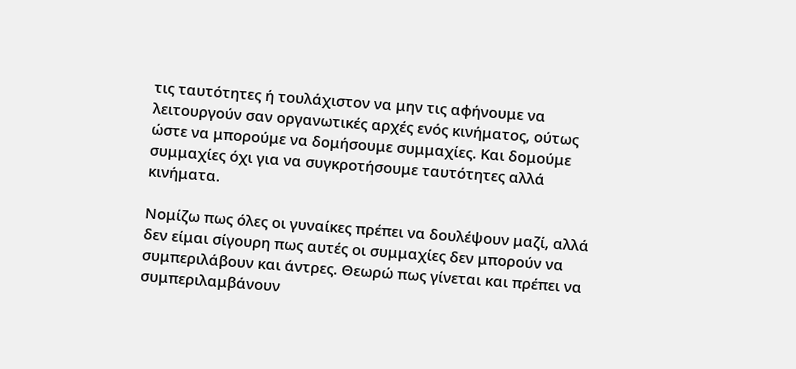τις ταυτότητες ή τουλάχιστον να μην τις αφήνουμε να λειτουργούν σαν οργανωτικές αρχές ενός κινήματος, ούτως ώστε να μπορούμε να δομήσουμε συμμαχίες. Και δομούμε συμμαχίες όχι για να συγκροτήσουμε ταυτότητες αλλά κινήματα.

Νομίζω πως όλες οι γυναίκες πρέπει να δουλέψουν μαζί, αλλά δεν είμαι σίγουρη πως αυτές οι συμμαχίες δεν μπορούν να συμπεριλάβουν και άντρες. Θεωρώ πως γίνεται και πρέπει να συμπεριλαμβάνουν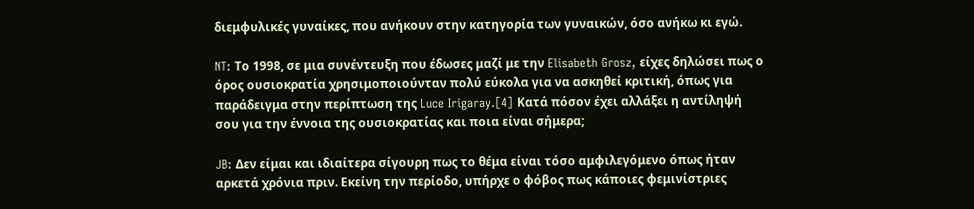διεμφυλικές γυναίκες, που ανήκουν στην κατηγορία των γυναικών, όσο ανήκω κι εγώ.

NT: Το 1998, σε μια συνέντευξη που έδωσες μαζί με την Elisabeth Grosz, είχες δηλώσει πως ο όρος ουσιοκρατία χρησιμοποιούνταν πολύ εύκολα για να ασκηθεί κριτική, όπως για παράδειγμα στην περίπτωση της Luce Irigaray.[4] Κατά πόσον έχει αλλάξει η αντίληψή σου για την έννοια της ουσιοκρατίας και ποια είναι σήμερα;

JB: Δεν είμαι και ιδιαίτερα σίγουρη πως το θέμα είναι τόσο αμφιλεγόμενο όπως ήταν αρκετά χρόνια πριν. Εκείνη την περίοδο, υπήρχε ο φόβος πως κάποιες φεμινίστριες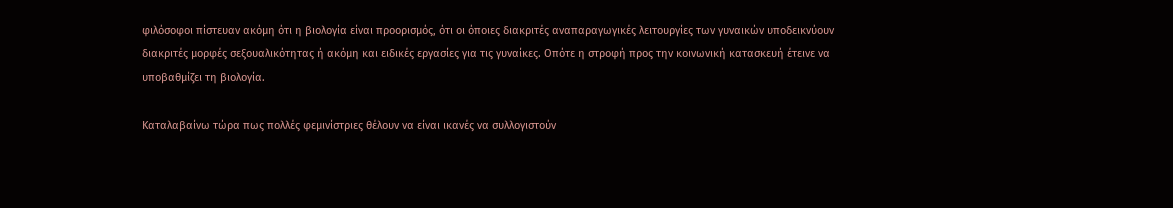φιλόσοφοι πίστευαν ακόμη ότι η βιολογία είναι προορισμός, ότι οι όποιες διακριτές αναπαραγωγικές λειτουργίες των γυναικών υποδεικνύουν διακριτές μορφές σεξουαλικότητας ή ακόμη και ειδικές εργασίες για τις γυναίκες. Οπότε η στροφή προς την κοινωνική κατασκευή έτεινε να υποβαθμίζει τη βιολογία.

Καταλαβαίνω τώρα πως πολλές φεμινίστριες θέλουν να είναι ικανές να συλλογιστούν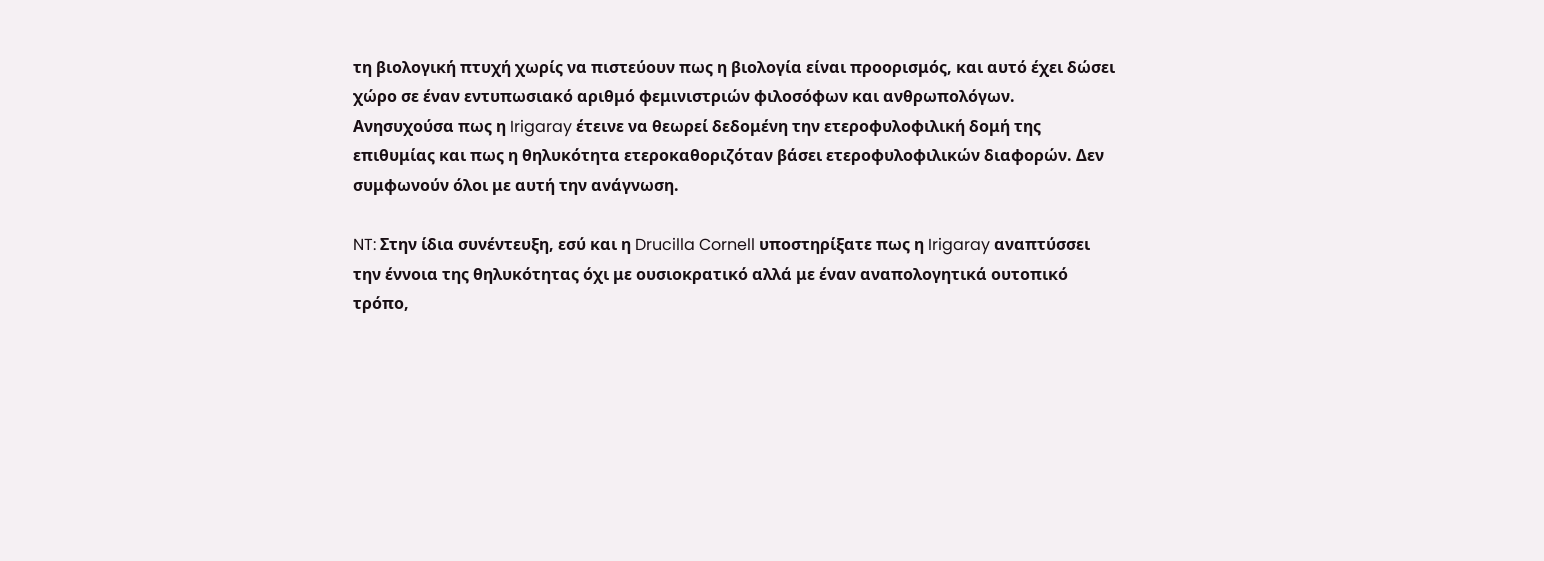τη βιολογική πτυχή χωρίς να πιστεύουν πως η βιολογία είναι προορισμός, και αυτό έχει δώσει χώρο σε έναν εντυπωσιακό αριθμό φεμινιστριών φιλοσόφων και ανθρωπολόγων. Ανησυχούσα πως η Irigaray έτεινε να θεωρεί δεδομένη την ετεροφυλοφιλική δομή της επιθυμίας και πως η θηλυκότητα ετεροκαθοριζόταν βάσει ετεροφυλοφιλικών διαφορών. Δεν συμφωνούν όλοι με αυτή την ανάγνωση.

NT: Στην ίδια συνέντευξη, εσύ και η Drucilla Cornell υποστηρίξατε πως η Irigaray αναπτύσσει την έννοια της θηλυκότητας όχι με ουσιοκρατικό αλλά με έναν αναπολογητικά ουτοπικό τρόπο,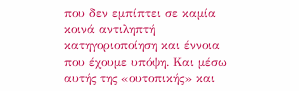που δεν εμπίπτει σε καμία κοινά αντιληπτή κατηγοριοποίηση και έννοια που έχουμε υπόψη. Και μέσω αυτής της «ουτοπικής» και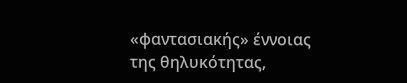«φαντασιακής» έννοιας της θηλυκότητας,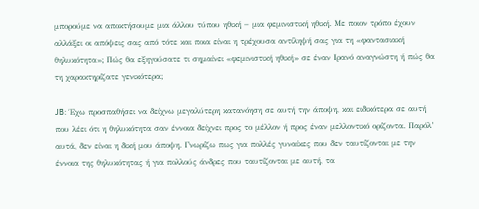μπορούμε να αποκτήσουμε μια άλλου τύπου ηθική − μια φεμινιστική ηθική. Με ποιον τρόπο έχουν αλλάξει οι απόψεις σας από τότε και ποια είναι η τρέχουσα αντίληψή σας για τη «φαντασιακή θηλυκότητα»; Πώς θα εξηγούσατε τι σημαίνει «φεμινιστική ηθική» σε έναν Ιρανό αναγνώστη ή πώς θα τη χαρακτηρίζατε γενικότερα;

JB: Έχω προσπαθήσει να δείχνω μεγαλύτερη κατανόηση σε αυτή την άποψη, και ειδικότερα σε αυτή που λέει ότι η θηλυκότητα σαν έννοια δείχνει προς το μέλλον ή προς έναν μελλοντικό ορίζοντα. Παρόλ’ αυτά, δεν είναι η δική μου άποψη. Γνωρίζω πως για πολλές γυναίκες που δεν ταυτίζονται με την έννοια της θηλυκότητας ή για πολλούς άνδρες που ταυτίζονται με αυτή, τα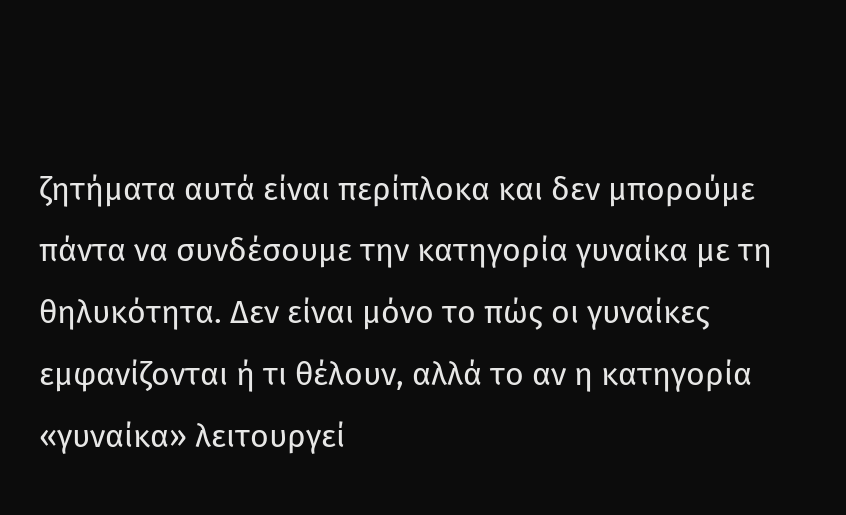ζητήματα αυτά είναι περίπλοκα και δεν μπορούμε πάντα να συνδέσουμε την κατηγορία γυναίκα με τη θηλυκότητα. Δεν είναι μόνο το πώς οι γυναίκες εμφανίζονται ή τι θέλουν, αλλά το αν η κατηγορία «γυναίκα» λειτουργεί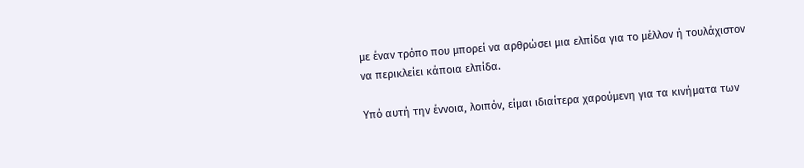με έναν τρόπο που μπορεί να αρθρώσει μια ελπίδα για το μέλλον ή τουλάχιστον να περικλείει κάποια ελπίδα.

Υπό αυτή την έννοια, λοιπόν, είμαι ιδιαίτερα χαρούμενη για τα κινήματα των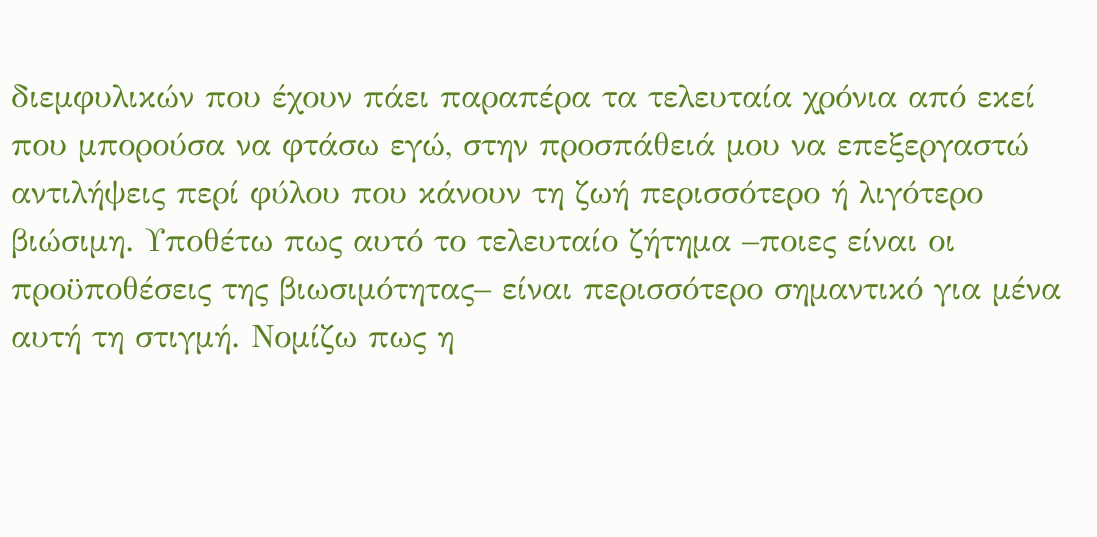διεμφυλικών που έχουν πάει παραπέρα τα τελευταία χρόνια από εκεί που μπορούσα να φτάσω εγώ, στην προσπάθειά μου να επεξεργαστώ αντιλήψεις περί φύλου που κάνουν τη ζωή περισσότερο ή λιγότερο βιώσιμη. Υποθέτω πως αυτό το τελευταίο ζήτημα –ποιες είναι οι προϋποθέσεις της βιωσιμότητας– είναι περισσότερο σημαντικό για μένα αυτή τη στιγμή. Νομίζω πως η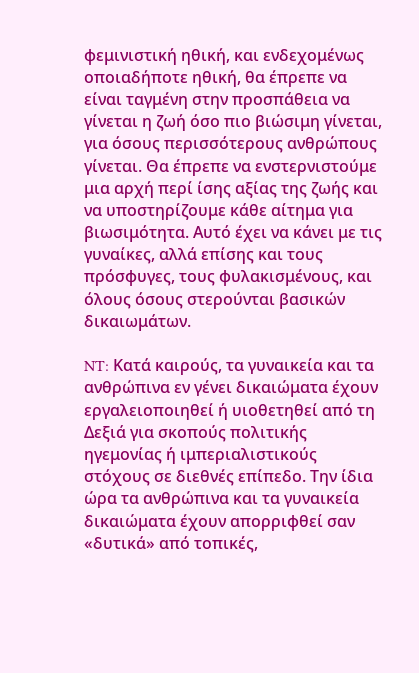φεμινιστική ηθική, και ενδεχομένως οποιαδήποτε ηθική, θα έπρεπε να είναι ταγμένη στην προσπάθεια να γίνεται η ζωή όσο πιο βιώσιμη γίνεται, για όσους περισσότερους ανθρώπους γίνεται. Θα έπρεπε να ενστερνιστούμε μια αρχή περί ίσης αξίας της ζωής και να υποστηρίζουμε κάθε αίτημα για βιωσιμότητα. Αυτό έχει να κάνει με τις γυναίκες, αλλά επίσης και τους πρόσφυγες, τους φυλακισμένους, και όλους όσους στερούνται βασικών δικαιωμάτων.

NT: Κατά καιρούς, τα γυναικεία και τα ανθρώπινα εν γένει δικαιώματα έχουν εργαλειοποιηθεί ή υιοθετηθεί από τη Δεξιά για σκοπούς πολιτικής ηγεμονίας ή ιμπεριαλιστικούς στόχους σε διεθνές επίπεδο. Την ίδια ώρα τα ανθρώπινα και τα γυναικεία δικαιώματα έχουν απορριφθεί σαν «δυτικά» από τοπικές,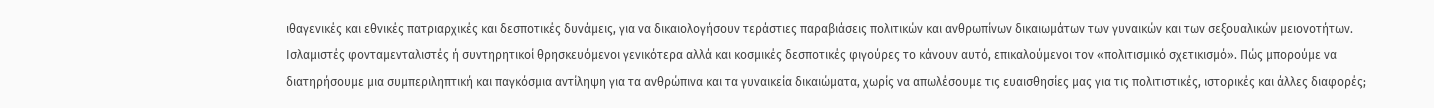ιθαγενικές και εθνικές πατριαρχικές και δεσποτικές δυνάμεις, για να δικαιολογήσουν τεράστιες παραβιάσεις πολιτικών και ανθρωπίνων δικαιωμάτων των γυναικών και των σεξουαλικών μειονοτήτων. Ισλαμιστές φονταμενταλιστές ή συντηρητικοί θρησκευόμενοι γενικότερα αλλά και κοσμικές δεσποτικές φιγούρες το κάνουν αυτό, επικαλούμενοι τον «πολιτισμικό σχετικισμό». Πώς μπορούμε να διατηρήσουμε μια συμπεριληπτική και παγκόσμια αντίληψη για τα ανθρώπινα και τα γυναικεία δικαιώματα, χωρίς να απωλέσουμε τις ευαισθησίες μας για τις πολιτιστικές, ιστορικές και άλλες διαφορές;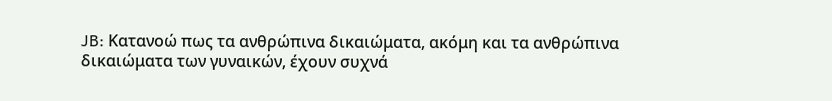JB: Κατανοώ πως τα ανθρώπινα δικαιώματα, ακόμη και τα ανθρώπινα δικαιώματα των γυναικών, έχουν συχνά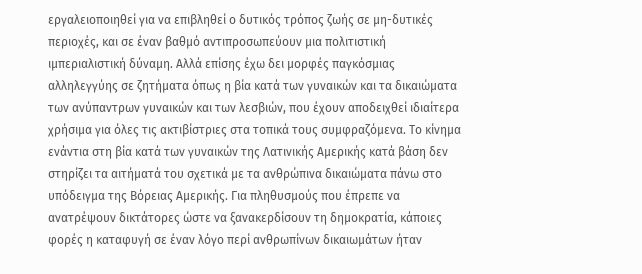εργαλειοποιηθεί για να επιβληθεί ο δυτικός τρόπος ζωής σε μη-δυτικές περιοχές, και σε έναν βαθμό αντιπροσωπεύουν μια πολιτιστική ιμπεριαλιστική δύναμη. Αλλά επίσης έχω δει μορφές παγκόσμιας αλληλεγγύης σε ζητήματα όπως η βία κατά των γυναικών και τα δικαιώματα των ανύπαντρων γυναικών και των λεσβιών, που έχουν αποδειχθεί ιδιαίτερα χρήσιμα για όλες τις ακτιβίστριες στα τοπικά τους συμφραζόμενα. Το κίνημα ενάντια στη βία κατά των γυναικών της Λατινικής Αμερικής κατά βάση δεν στηρίζει τα αιτήματά του σχετικά με τα ανθρώπινα δικαιώματα πάνω στο υπόδειγμα της Βόρειας Αμερικής. Για πληθυσμούς που έπρεπε να ανατρέψουν δικτάτορες ώστε να ξανακερδίσουν τη δημοκρατία, κάποιες φορές η καταφυγή σε έναν λόγο περί ανθρωπίνων δικαιωμάτων ήταν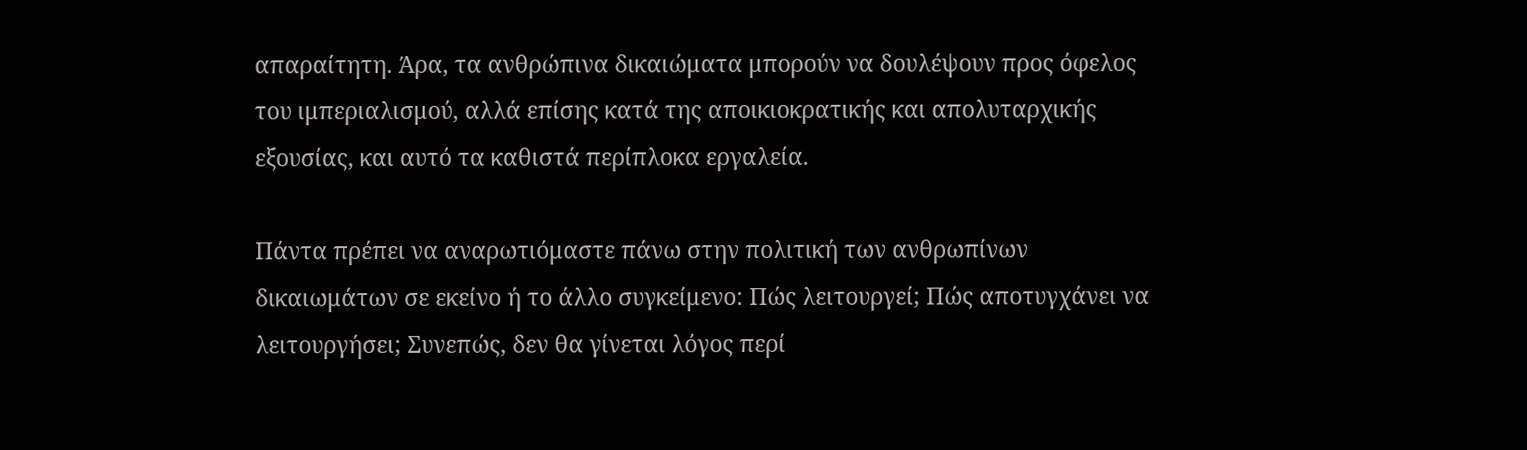απαραίτητη. Άρα, τα ανθρώπινα δικαιώματα μπορούν να δουλέψουν προς όφελος του ιμπεριαλισμού, αλλά επίσης κατά της αποικιοκρατικής και απολυταρχικής εξουσίας, και αυτό τα καθιστά περίπλοκα εργαλεία.

Πάντα πρέπει να αναρωτιόμαστε πάνω στην πολιτική των ανθρωπίνων δικαιωμάτων σε εκείνο ή το άλλο συγκείμενο: Πώς λειτουργεί; Πώς αποτυγχάνει να λειτουργήσει; Συνεπώς, δεν θα γίνεται λόγος περί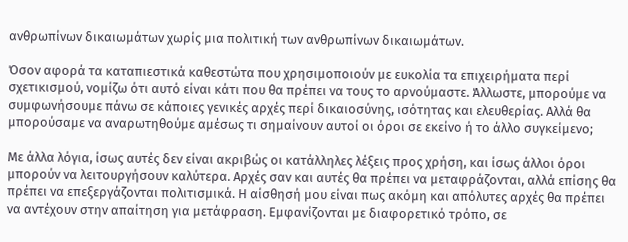ανθρωπίνων δικαιωμάτων χωρίς μια πολιτική των ανθρωπίνων δικαιωμάτων.

Όσον αφορά τα καταπιεστικά καθεστώτα που χρησιμοποιούν με ευκολία τα επιχειρήματα περί σχετικισμού, νομίζω ότι αυτό είναι κάτι που θα πρέπει να τους το αρνούμαστε. Άλλωστε, μπορούμε να συμφωνήσουμε πάνω σε κάποιες γενικές αρχές περί δικαιοσύνης, ισότητας και ελευθερίας. Αλλά θα μπορούσαμε να αναρωτηθούμε αμέσως τι σημαίνουν αυτοί οι όροι σε εκείνο ή το άλλο συγκείμενο;

Με άλλα λόγια, ίσως αυτές δεν είναι ακριβώς οι κατάλληλες λέξεις προς χρήση, και ίσως άλλοι όροι μπορούν να λειτουργήσουν καλύτερα. Αρχές σαν και αυτές θα πρέπει να μεταφράζονται, αλλά επίσης θα πρέπει να επεξεργάζονται πολιτισμικά. Η αίσθησή μου είναι πως ακόμη και απόλυτες αρχές θα πρέπει να αντέχουν στην απαίτηση για μετάφραση. Εμφανίζονται με διαφορετικό τρόπο, σε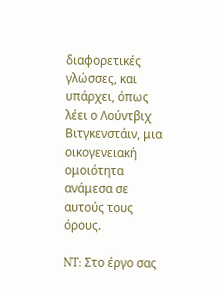διαφορετικές γλώσσες, και υπάρχει, όπως λέει ο Λούντβιχ Βιτγκενστάιν, μια οικογενειακή ομοιότητα ανάμεσα σε αυτούς τους όρους.

NT: Στο έργο σας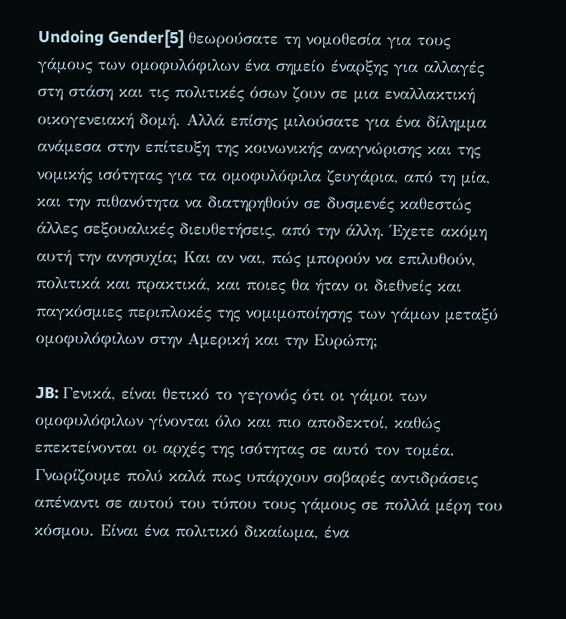Undoing Gender[5] θεωρούσατε τη νομοθεσία για τους γάμους των ομοφυλόφιλων ένα σημείο έναρξης για αλλαγές στη στάση και τις πολιτικές όσων ζουν σε μια εναλλακτική οικογενειακή δομή. Αλλά επίσης μιλούσατε για ένα δίλημμα ανάμεσα στην επίτευξη της κοινωνικής αναγνώρισης και της νομικής ισότητας για τα ομοφυλόφιλα ζευγάρια, από τη μία, και την πιθανότητα να διατηρηθούν σε δυσμενές καθεστώς άλλες σεξουαλικές διευθετήσεις, από την άλλη. Έχετε ακόμη αυτή την ανησυχία; Και αν ναι, πώς μπορούν να επιλυθούν, πολιτικά και πρακτικά, και ποιες θα ήταν οι διεθνείς και παγκόσμιες περιπλοκές της νομιμοποίησης των γάμων μεταξύ ομοφυλόφιλων στην Αμερική και την Ευρώπη;

JB: Γενικά, είναι θετικό το γεγονός ότι οι γάμοι των ομοφυλόφιλων γίνονται όλο και πιο αποδεκτοί, καθώς επεκτείνονται οι αρχές της ισότητας σε αυτό τον τομέα. Γνωρίζουμε πολύ καλά πως υπάρχουν σοβαρές αντιδράσεις απέναντι σε αυτού του τύπου τους γάμους σε πολλά μέρη του κόσμου. Είναι ένα πολιτικό δικαίωμα, ένα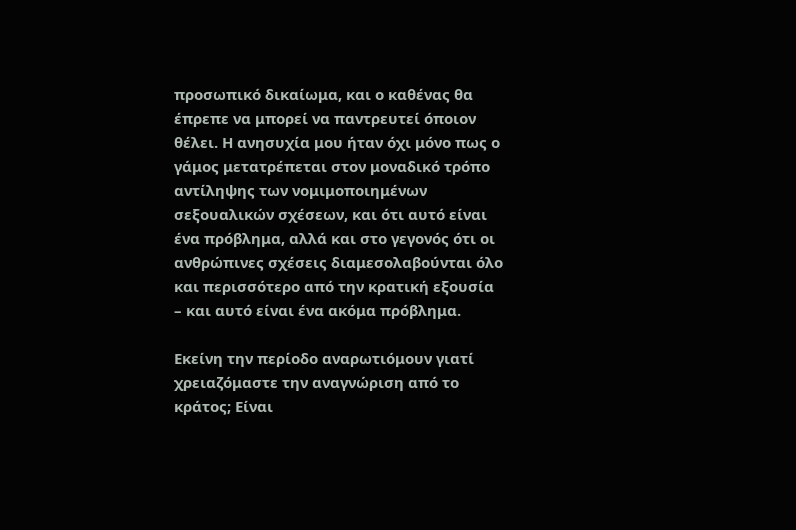προσωπικό δικαίωμα, και ο καθένας θα έπρεπε να μπορεί να παντρευτεί όποιον θέλει. Η ανησυχία μου ήταν όχι μόνο πως ο γάμος μετατρέπεται στον μοναδικό τρόπο αντίληψης των νομιμοποιημένων σεξουαλικών σχέσεων, και ότι αυτό είναι ένα πρόβλημα, αλλά και στο γεγονός ότι οι ανθρώπινες σχέσεις διαμεσολαβούνται όλο και περισσότερο από την κρατική εξουσία – και αυτό είναι ένα ακόμα πρόβλημα.

Εκείνη την περίοδο αναρωτιόμουν γιατί χρειαζόμαστε την αναγνώριση από το κράτος; Είναι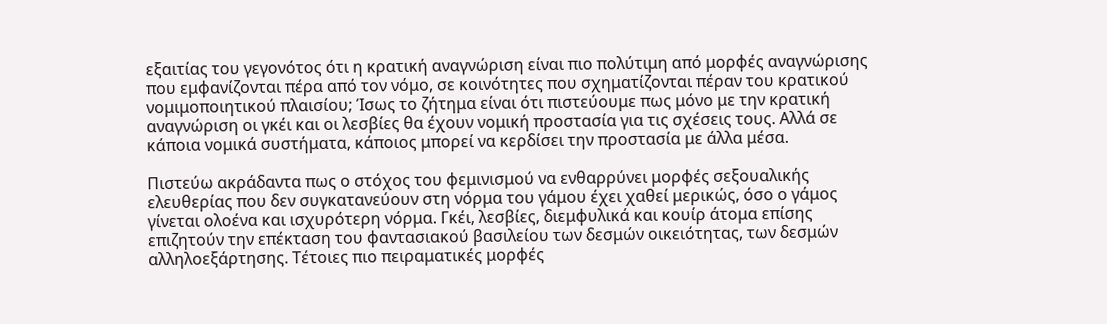εξαιτίας του γεγονότος ότι η κρατική αναγνώριση είναι πιο πολύτιμη από μορφές αναγνώρισης που εμφανίζονται πέρα από τον νόμο, σε κοινότητες που σχηματίζονται πέραν του κρατικού νομιμοποιητικού πλαισίου; Ίσως το ζήτημα είναι ότι πιστεύουμε πως μόνο με την κρατική αναγνώριση οι γκέι και οι λεσβίες θα έχουν νομική προστασία για τις σχέσεις τους. Αλλά σε κάποια νομικά συστήματα, κάποιος μπορεί να κερδίσει την προστασία με άλλα μέσα.

Πιστεύω ακράδαντα πως ο στόχος του φεμινισμού να ενθαρρύνει μορφές σεξουαλικής ελευθερίας που δεν συγκατανεύουν στη νόρμα του γάμου έχει χαθεί μερικώς, όσο ο γάμος γίνεται ολοένα και ισχυρότερη νόρμα. Γκέι, λεσβίες, διεμφυλικά και κουίρ άτομα επίσης επιζητούν την επέκταση του φαντασιακού βασιλείου των δεσμών οικειότητας, των δεσμών αλληλοεξάρτησης. Τέτοιες πιο πειραματικές μορφές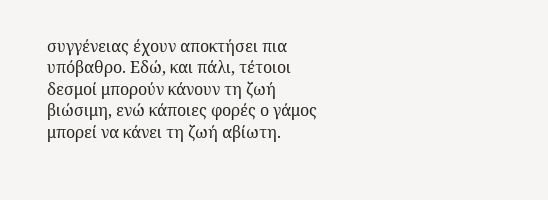συγγένειας έχουν αποκτήσει πια υπόβαθρο. Εδώ, και πάλι, τέτοιοι δεσμοί μπορούν κάνουν τη ζωή βιώσιμη, ενώ κάποιες φορές ο γάμος μπορεί να κάνει τη ζωή αβίωτη.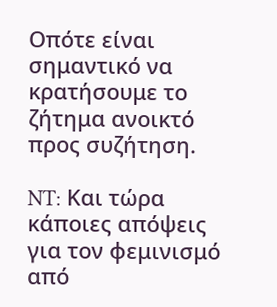Οπότε είναι σημαντικό να κρατήσουμε το ζήτημα ανοικτό προς συζήτηση.

NT: Και τώρα κάποιες απόψεις για τον φεμινισμό από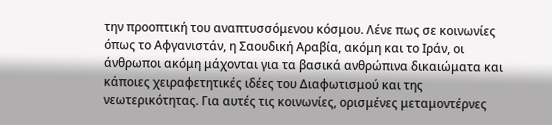την προοπτική του αναπτυσσόμενου κόσμου. Λένε πως σε κοινωνίες όπως το Αφγανιστάν, η Σαουδική Αραβία, ακόμη και το Ιράν, οι άνθρωποι ακόμη μάχονται για τα βασικά ανθρώπινα δικαιώματα και κάποιες χειραφετητικές ιδέες του Διαφωτισμού και της νεωτερικότητας. Για αυτές τις κοινωνίες, ορισμένες μεταμοντέρνες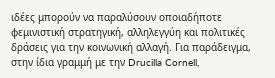ιδέες μπορούν να παραλύσουν οποιαδήποτε φεμινιστική στρατηγική, αλληλεγγύη και πολιτικές δράσεις για την κοινωνική αλλαγή. Για παράδειγμα, στην ίδια γραμμή με την Drucilla Cornell,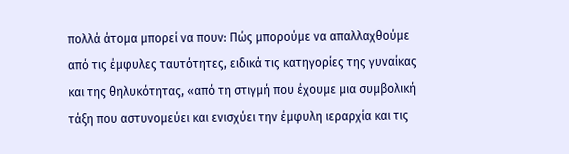πολλά άτομα μπορεί να πουν: Πώς μπορούμε να απαλλαχθούμε από τις έμφυλες ταυτότητες, ειδικά τις κατηγορίες της γυναίκας και της θηλυκότητας, «από τη στιγμή που έχουμε μια συμβολική τάξη που αστυνομεύει και ενισχύει την έμφυλη ιεραρχία και τις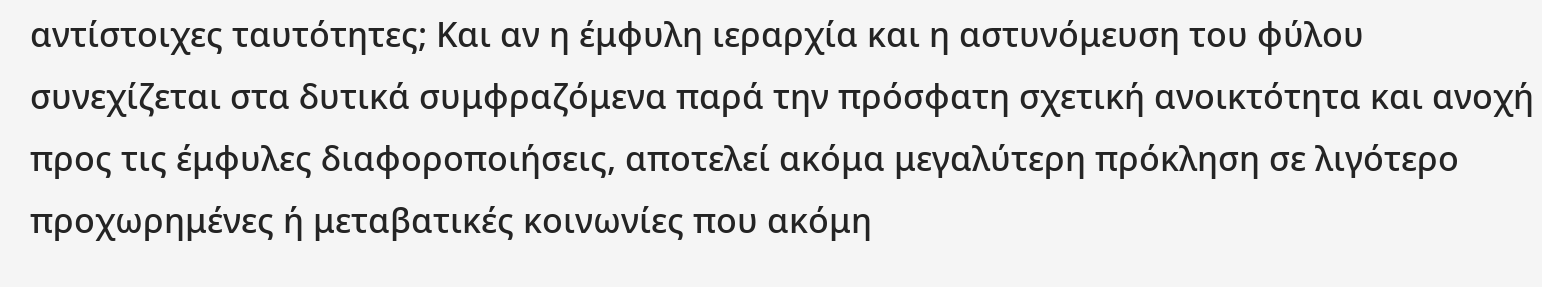αντίστοιχες ταυτότητες; Και αν η έμφυλη ιεραρχία και η αστυνόμευση του φύλου συνεχίζεται στα δυτικά συμφραζόμενα παρά την πρόσφατη σχετική ανοικτότητα και ανοχή προς τις έμφυλες διαφοροποιήσεις, αποτελεί ακόμα μεγαλύτερη πρόκληση σε λιγότερο προχωρημένες ή μεταβατικές κοινωνίες που ακόμη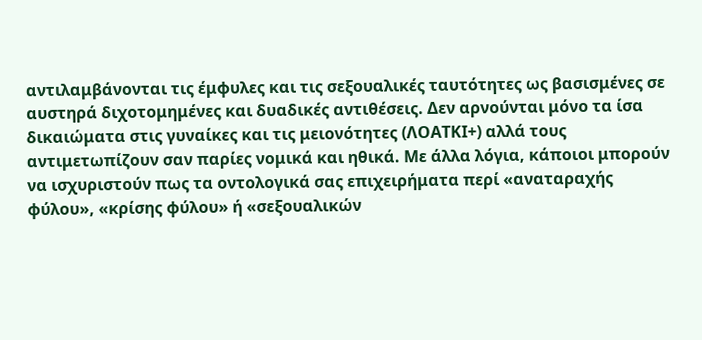αντιλαμβάνονται τις έμφυλες και τις σεξουαλικές ταυτότητες ως βασισμένες σε αυστηρά διχοτομημένες και δυαδικές αντιθέσεις. Δεν αρνούνται μόνο τα ίσα δικαιώματα στις γυναίκες και τις μειονότητες (ΛΟΑΤΚΙ+) αλλά τους αντιμετωπίζουν σαν παρίες νομικά και ηθικά. Με άλλα λόγια, κάποιοι μπορούν να ισχυριστούν πως τα οντολογικά σας επιχειρήματα περί «αναταραχής φύλου», «κρίσης φύλου» ή «σεξουαλικών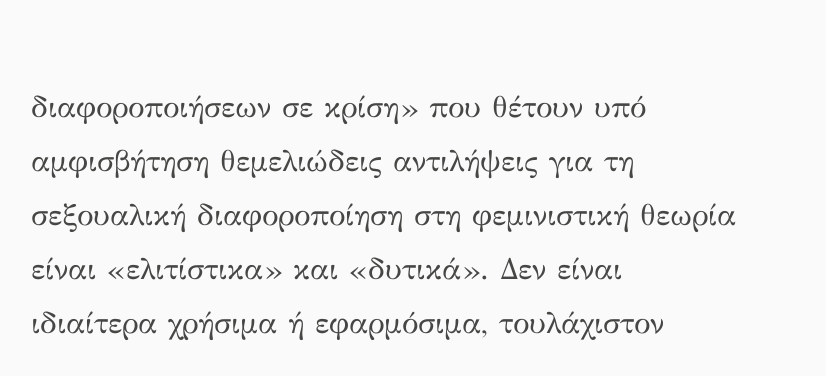διαφοροποιήσεων σε κρίση» που θέτουν υπό αμφισβήτηση θεμελιώδεις αντιλήψεις για τη σεξουαλική διαφοροποίηση στη φεμινιστική θεωρία είναι «ελιτίστικα» και «δυτικά». Δεν είναι ιδιαίτερα χρήσιμα ή εφαρμόσιμα, τουλάχιστον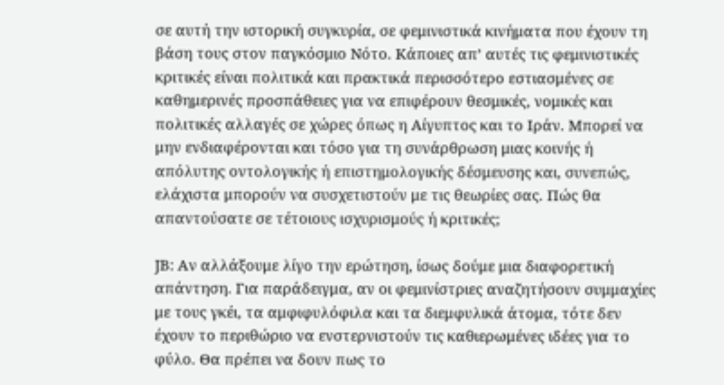σε αυτή την ιστορική συγκυρία, σε φεμινιστικά κινήματα που έχουν τη βάση τους στον παγκόσμιο Νότο. Κάποιες απ’ αυτές τις φεμινιστικές κριτικές είναι πολιτικά και πρακτικά περισσότερο εστιασμένες σε καθημερινές προσπάθειες για να επιφέρουν θεσμικές, νομικές και πολιτικές αλλαγές σε χώρες όπως η Αίγυπτος και το Ιράν. Μπορεί να μην ενδιαφέρονται και τόσο για τη συνάρθρωση μιας κοινής ή απόλυτης οντολογικής ή επιστημολογικής δέσμευσης και, συνεπώς, ελάχιστα μπορούν να συσχετιστούν με τις θεωρίες σας. Πώς θα απαντούσατε σε τέτοιους ισχυρισμούς ή κριτικές;

JB: Αν αλλάξουμε λίγο την ερώτηση, ίσως δούμε μια διαφορετική απάντηση. Για παράδειγμα, αν οι φεμινίστριες αναζητήσουν συμμαχίες με τους γκέι, τα αμφιφυλόφιλα και τα διεμφυλικά άτομα, τότε δεν έχουν το περιθώριο να ενστερνιστούν τις καθιερωμένες ιδέες για το φύλο. Θα πρέπει να δουν πως το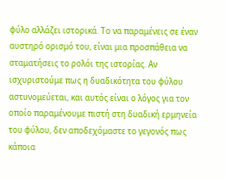φύλο αλλάζει ιστορικά. Το να παραμένεις σε έναν αυστηρό ορισμό του, είναι μια προσπάθεια να σταματήσεις το ρολόι της ιστορίας. Αν ισχυριστούμε πως η δυαδικότητα του φύλου αστυνομεύεται, και αυτός είναι ο λόγος για τον οποίο παραμένουμε πιστή στη δυαδική ερμηνεία του φύλου, δεν αποδεχόμαστε το γεγονός πως κάποια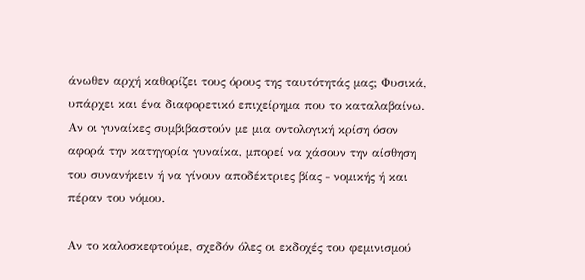άνωθεν αρχή καθορίζει τους όρους της ταυτότητάς μας; Φυσικά, υπάρχει και ένα διαφορετικό επιχείρημα που το καταλαβαίνω. Αν οι γυναίκες συμβιβαστούν με μια οντολογική κρίση όσον αφορά την κατηγορία γυναίκα, μπορεί να χάσουν την αίσθηση του συνανήκειν ή να γίνουν αποδέκτριες βίας ‒ νομικής ή και πέραν του νόμου.

Αν το καλοσκεφτούμε, σχεδόν όλες οι εκδοχές του φεμινισμού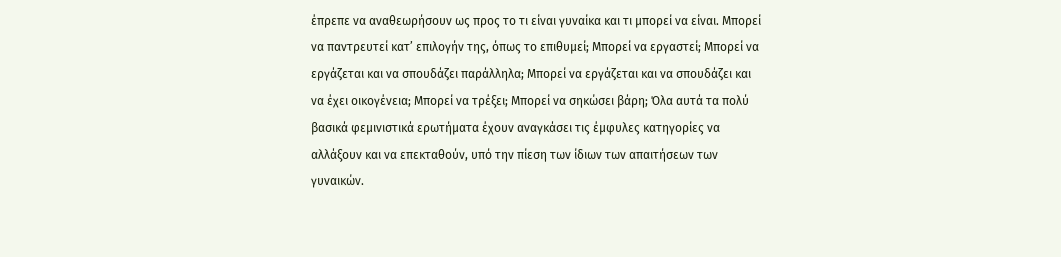έπρεπε να αναθεωρήσουν ως προς το τι είναι γυναίκα και τι μπορεί να είναι. Μπορεί να παντρευτεί κατ’ επιλογήν της, όπως το επιθυμεί; Μπορεί να εργαστεί; Μπορεί να εργάζεται και να σπουδάζει παράλληλα; Μπορεί να εργάζεται και να σπουδάζει και να έχει οικογένεια; Μπορεί να τρέξει; Μπορεί να σηκώσει βάρη; Όλα αυτά τα πολύ βασικά φεμινιστικά ερωτήματα έχουν αναγκάσει τις έμφυλες κατηγορίες να αλλάξουν και να επεκταθούν, υπό την πίεση των ίδιων των απαιτήσεων των γυναικών.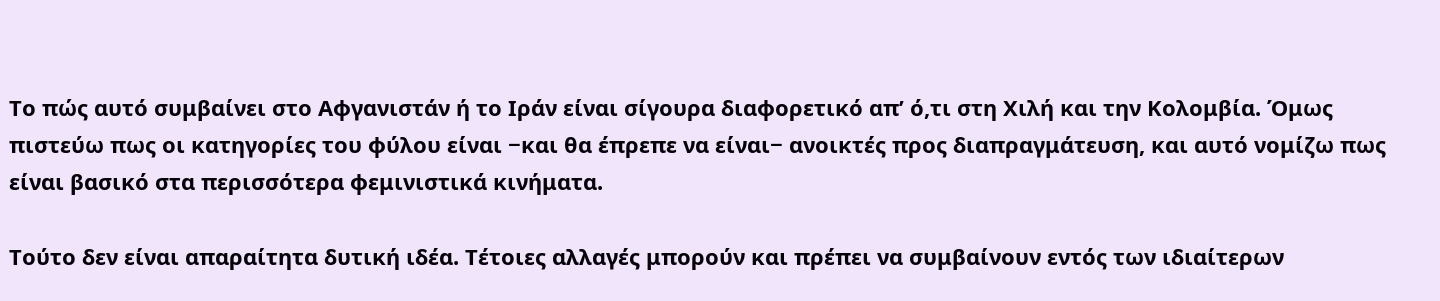Το πώς αυτό συμβαίνει στο Αφγανιστάν ή το Ιράν είναι σίγουρα διαφορετικό απ’ ό,τι στη Χιλή και την Κολομβία. Όμως πιστεύω πως οι κατηγορίες του φύλου είναι −και θα έπρεπε να είναι− ανοικτές προς διαπραγμάτευση, και αυτό νομίζω πως είναι βασικό στα περισσότερα φεμινιστικά κινήματα.

Τούτο δεν είναι απαραίτητα δυτική ιδέα. Τέτοιες αλλαγές μπορούν και πρέπει να συμβαίνουν εντός των ιδιαίτερων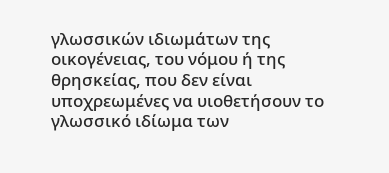γλωσσικών ιδιωμάτων της οικογένειας, του νόμου ή της θρησκείας, που δεν είναι υποχρεωμένες να υιοθετήσουν το γλωσσικό ιδίωμα των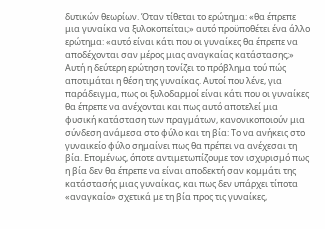δυτικών θεωρίων. Όταν τίθεται το ερώτημα: «θα έπρεπε μια γυναίκα να ξυλοκοπείται;» αυτό προϋποθέτει ένα άλλο ερώτημα: «αυτό είναι κάτι που οι γυναίκες θα έπρεπε να αποδέχονται σαν μέρος μιας αναγκαίας κατάστασης;» Αυτή η δεύτερη ερώτηση τονίζει το πρόβλημα τού πώς αποτιμάται η θέση της γυναίκας. Αυτοί που λένε, για παράδειγμα, πως οι ξυλοδαρμοί είναι κάτι που οι γυναίκες θα έπρεπε να ανέχονται και πως αυτό αποτελεί μια φυσική κατάσταση των πραγμάτων, κανονικοποιούν μια σύνδεση ανάμεσα στο φύλο και τη βία: Το να ανήκεις στο γυναικείο φύλο σημαίνει πως θα πρέπει να ανέχεσαι τη βία. Επομένως, όποτε αντιμετωπίζουμε τον ισχυρισμό πως η βία δεν θα έπρεπε να είναι αποδεκτή σαν κομμάτι της κατάστασής μιας γυναίκας, και πως δεν υπάρχει τίποτα «αναγκαίο» σχετικά με τη βία προς τις γυναίκες,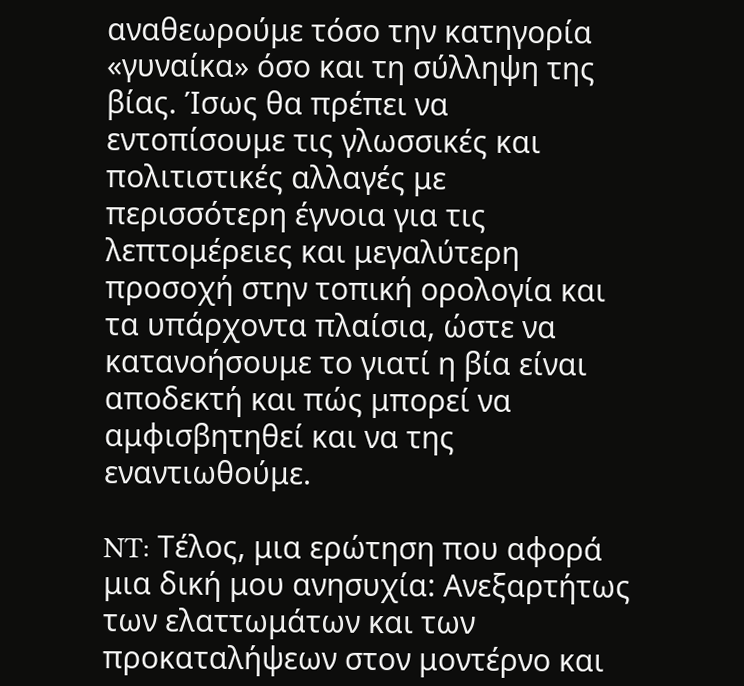αναθεωρούμε τόσο την κατηγορία «γυναίκα» όσο και τη σύλληψη της βίας. Ίσως θα πρέπει να εντοπίσουμε τις γλωσσικές και πολιτιστικές αλλαγές με περισσότερη έγνοια για τις λεπτομέρειες και μεγαλύτερη προσοχή στην τοπική ορολογία και τα υπάρχοντα πλαίσια, ώστε να κατανοήσουμε το γιατί η βία είναι αποδεκτή και πώς μπορεί να αμφισβητηθεί και να της εναντιωθούμε.

NT: Τέλος, μια ερώτηση που αφορά μια δική μου ανησυχία: Ανεξαρτήτως των ελαττωμάτων και των προκαταλήψεων στον μοντέρνο και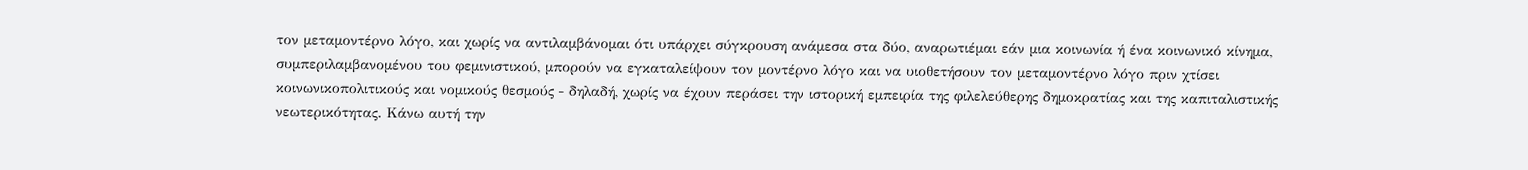τον μεταμοντέρνο λόγο, και χωρίς να αντιλαμβάνομαι ότι υπάρχει σύγκρουση ανάμεσα στα δύο, αναρωτιέμαι εάν μια κοινωνία ή ένα κοινωνικό κίνημα, συμπεριλαμβανομένου του φεμινιστικού, μπορούν να εγκαταλείψουν τον μοντέρνο λόγο και να υιοθετήσουν τον μεταμοντέρνο λόγο πριν χτίσει κοινωνικοπολιτικούς και νομικούς θεσμούς ‒ δηλαδή, χωρίς να έχουν περάσει την ιστορική εμπειρία της φιλελεύθερης δημοκρατίας και της καπιταλιστικής νεωτερικότητας. Κάνω αυτή την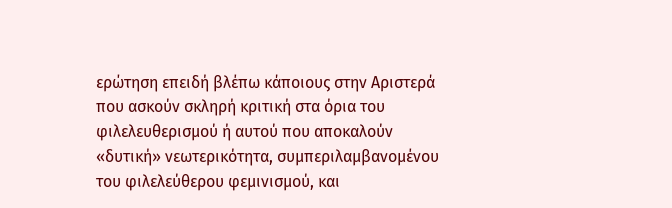ερώτηση επειδή βλέπω κάποιους στην Αριστερά που ασκούν σκληρή κριτική στα όρια του φιλελευθερισμού ή αυτού που αποκαλούν «δυτική» νεωτερικότητα, συμπεριλαμβανομένου του φιλελεύθερου φεμινισμού, και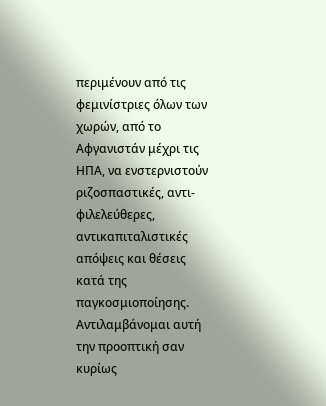περιμένουν από τις φεμινίστριες όλων των χωρών, από το Αφγανιστάν μέχρι τις ΗΠΑ, να ενστερνιστούν ριζοσπαστικές, αντι-φιλελεύθερες, αντικαπιταλιστικές απόψεις και θέσεις κατά της παγκοσμιοποίησης. Αντιλαμβάνομαι αυτή την προοπτική σαν κυρίως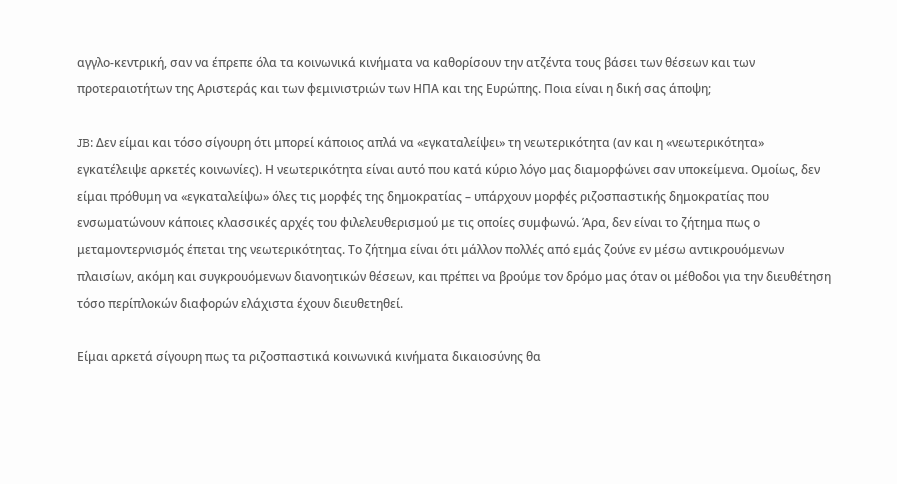αγγλο-κεντρική, σαν να έπρεπε όλα τα κοινωνικά κινήματα να καθορίσουν την ατζέντα τους βάσει των θέσεων και των προτεραιοτήτων της Αριστεράς και των φεμινιστριών των ΗΠΑ και της Ευρώπης. Ποια είναι η δική σας άποψη;

JB: Δεν είμαι και τόσο σίγουρη ότι μπορεί κάποιος απλά να «εγκαταλείψει» τη νεωτερικότητα (αν και η «νεωτερικότητα» εγκατέλειψε αρκετές κοινωνίες). Η νεωτερικότητα είναι αυτό που κατά κύριο λόγο μας διαμορφώνει σαν υποκείμενα. Ομοίως, δεν είμαι πρόθυμη να «εγκαταλείψω» όλες τις μορφές της δημοκρατίας – υπάρχουν μορφές ριζοσπαστικής δημοκρατίας που ενσωματώνουν κάποιες κλασσικές αρχές του φιλελευθερισμού με τις οποίες συμφωνώ. Άρα, δεν είναι το ζήτημα πως ο μεταμοντερνισμός έπεται της νεωτερικότητας. Το ζήτημα είναι ότι μάλλον πολλές από εμάς ζούνε εν μέσω αντικρουόμενων πλαισίων, ακόμη και συγκρουόμενων διανοητικών θέσεων, και πρέπει να βρούμε τον δρόμο μας όταν οι μέθοδοι για την διευθέτηση τόσο περίπλοκών διαφορών ελάχιστα έχουν διευθετηθεί.

Είμαι αρκετά σίγουρη πως τα ριζοσπαστικά κοινωνικά κινήματα δικαιοσύνης θα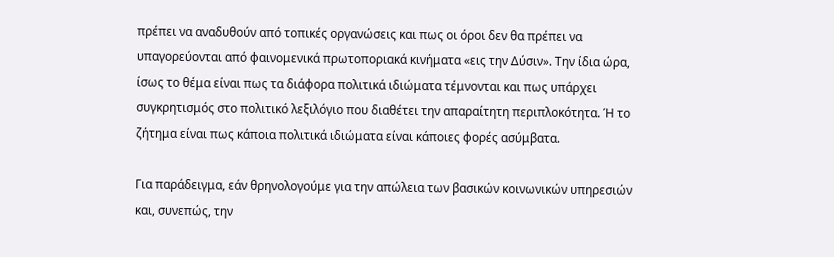πρέπει να αναδυθούν από τοπικές οργανώσεις και πως οι όροι δεν θα πρέπει να υπαγορεύονται από φαινομενικά πρωτοποριακά κινήματα «εις την Δύσιν». Την ίδια ώρα, ίσως το θέμα είναι πως τα διάφορα πολιτικά ιδιώματα τέμνονται και πως υπάρχει συγκρητισμός στο πολιτικό λεξιλόγιο που διαθέτει την απαραίτητη περιπλοκότητα. Ή το ζήτημα είναι πως κάποια πολιτικά ιδιώματα είναι κάποιες φορές ασύμβατα.

Για παράδειγμα, εάν θρηνολογούμε για την απώλεια των βασικών κοινωνικών υπηρεσιών και, συνεπώς, την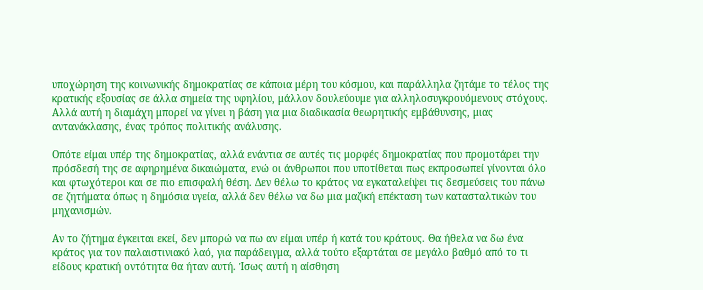υποχώρηση της κοινωνικής δημοκρατίας σε κάποια μέρη του κόσμου, και παράλληλα ζητάμε το τέλος της κρατικής εξουσίας σε άλλα σημεία της υφηλίου, μάλλον δουλεύουμε για αλληλοσυγκρουόμενους στόχους. Αλλά αυτή η διαμάχη μπορεί να γίνει η βάση για μια διαδικασία θεωρητικής εμβάθυνσης, μιας αντανάκλασης, ένας τρόπος πολιτικής ανάλυσης.

Οπότε είμαι υπέρ της δημοκρατίας, αλλά ενάντια σε αυτές τις μορφές δημοκρατίας που προμοτάρει την πρόσδεσή της σε αφηρημένα δικαιώματα, ενώ οι άνθρωποι που υποτίθεται πως εκπροσωπεί γίνονται όλο και φτωχότεροι και σε πιο επισφαλή θέση. Δεν θέλω το κράτος να εγκαταλείψει τις δεσμεύσεις του πάνω σε ζητήματα όπως η δημόσια υγεία, αλλά δεν θέλω να δω μια μαζική επέκταση των κατασταλτικών του μηχανισμών.

Αν το ζήτημα έγκειται εκεί, δεν μπορώ να πω αν είμαι υπέρ ή κατά του κράτους. Θα ήθελα να δω ένα κράτος για τον παλαιστινιακό λαό, για παράδειγμα, αλλά τούτο εξαρτάται σε μεγάλο βαθμό από το τι είδους κρατική οντότητα θα ήταν αυτή. Ίσως αυτή η αίσθηση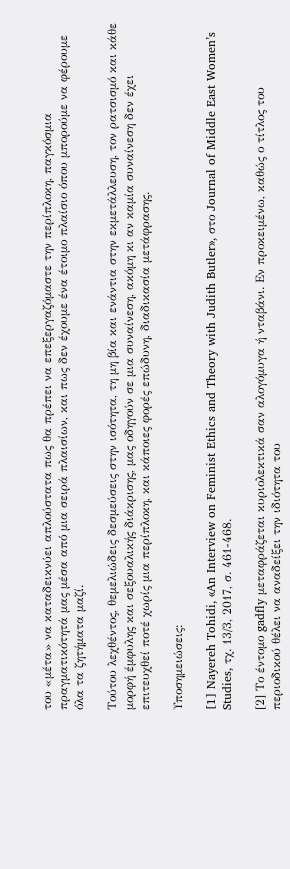του «μέτα» να καταδεικνύει απλούστατα πως θα πρέπει να επεξεργαζόμαστε την περίπλοκη, παγκόσμια πραγματικότητά μας μέσα από μια σειρά πλαισίων, και πως δεν έχουμε ένα έτοιμο πλαίσιο όπου μπορούμε να φέρουμε όλα τα ζητήματα μαζί.

Τούτου λεχθέντος, θεμελιώδεις δεσμεύσεις στην ισότητα, τη μη βία και ενάντια στην εκμετάλλευση, τον ρατσισμό και κάθε μορφή έμφυλης και σεξουαλικής διάκρισης, μας οδηγούν σε μια συναίνεση, ακόμη κι αν καμία συναίνεση δεν έχει επιτευχθεί ποτέ χωρίς μια περίπλοκη, και κάποιες φορές επώδυνη, διαδικασία μετάφρασης.

Υποσημειώσεις:

[1] Nayereh Tohidi, «An Interview on Feminist Ethics and Theory with Judith Butler», στο Journal of Middle East Women’s Studies, τχ. 13/3, 2017, σ. 461-468.

[2] Το έντομο gadfly μεταφράζεται κυριολεκτικά σαν αλογόμυγα ή νταβάνι. Εν προκειμένω, καθώς ο τίτλος του περιοδικού θέλει να αναδείξει την ιδιότητα του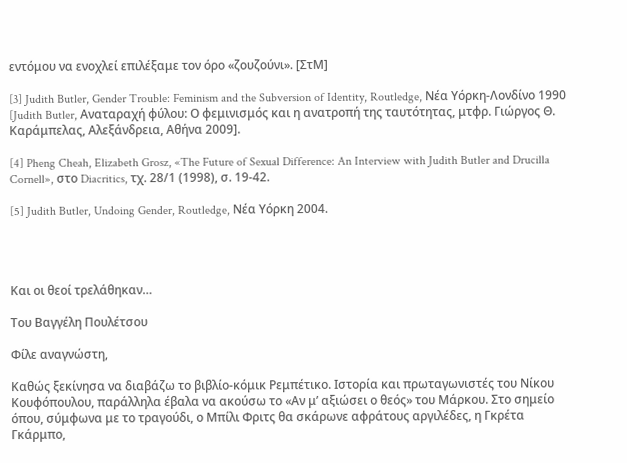εντόμου να ενοχλεί επιλέξαμε τον όρο «ζουζούνι». [ΣτΜ]

[3] Judith Butler, Gender Trouble: Feminism and the Subversion of Identity, Routledge, Νέα Υόρκη-Λονδίνο 1990 [Judith Butler, Αναταραχή φύλου: Ο φεμινισμός και η ανατροπή της ταυτότητας, μτφρ. Γιώργος Θ. Καράμπελας, Αλεξάνδρεια, Αθήνα 2009].

[4] Pheng Cheah, Elizabeth Grosz, «The Future of Sexual Difference: An Interview with Judith Butler and Drucilla Cornell», στο Diacritics, τχ. 28/1 (1998), σ. 19-42.

[5] Judith Butler, Undoing Gender, Routledge, Νέα Υόρκη 2004.




Και οι θεοί τρελάθηκαν…

Του Βαγγέλη Πουλέτσου

Φίλε αναγνώστη,

Καθώς ξεκίνησα να διαβάζω το βιβλίο-κόμικ Ρεμπέτικο. Ιστορία και πρωταγωνιστές του Νίκου Κουφόπουλου, παράλληλα έβαλα να ακούσω το «Αν μ’ αξιώσει ο θεός» του Μάρκου. Στο σημείο όπου, σύμφωνα με το τραγούδι, ο Μπίλι Φριτς θα σκάρωνε αφράτους αργιλέδες, η Γκρέτα Γκάρμπο,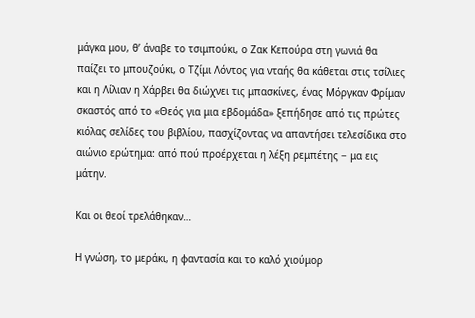μάγκα μου, θ’ άναβε το τσιμπούκι, ο Ζακ Κεπούρα στη γωνιά θα παίζει το μπουζούκι, ο Τζίμι Λόντος για νταής θα κάθεται στις τσίλιες και η Λίλιαν η Χάρβει θα διώχνει τις μπασκίνες, ένας Μόργκαν Φρίμαν σκαστός από το «Θεός για μια εβδομάδα» ξεπήδησε από τις πρώτες κιόλας σελίδες του βιβλίου, πασχίζοντας να απαντήσει τελεσίδικα στο αιώνιο ερώτημα: από πού προέρχεται η λέξη ρεμπέτης − μα εις μάτην.

Και οι θεοί τρελάθηκαν…

Η γνώση, το μεράκι, η φαντασία και το καλό χιούμορ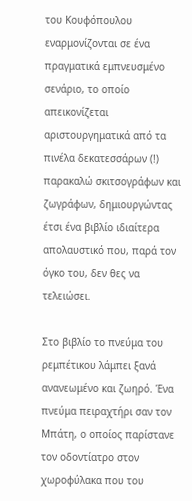του Κουφόπουλου εναρμονίζονται σε ένα πραγματικά εμπνευσμένο σενάριο, το οποίο απεικονίζεται αριστουργηματικά από τα πινέλα δεκατεσσάρων (!) παρακαλώ σκιτσογράφων και ζωγράφων, δημιουργώντας έτσι ένα βιβλίο ιδιαίτερα απολαυστικό που, παρά τον όγκο του, δεν θες να τελειώσει.

Στο βιβλίο το πνεύμα του ρεμπέτικου λάμπει ξανά ανανεωμένο και ζωηρό. Ένα πνεύμα πειραχτήρι σαν τον Μπάτη, ο οποίος παρίστανε τον οδοντίατρο στον χωροφύλακα που του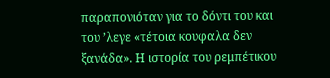παραπονιόταν για το δόντι του και του ’λεγε «τέτοια κουφαλα δεν ξανάδα». Η ιστορία του ρεμπέτικου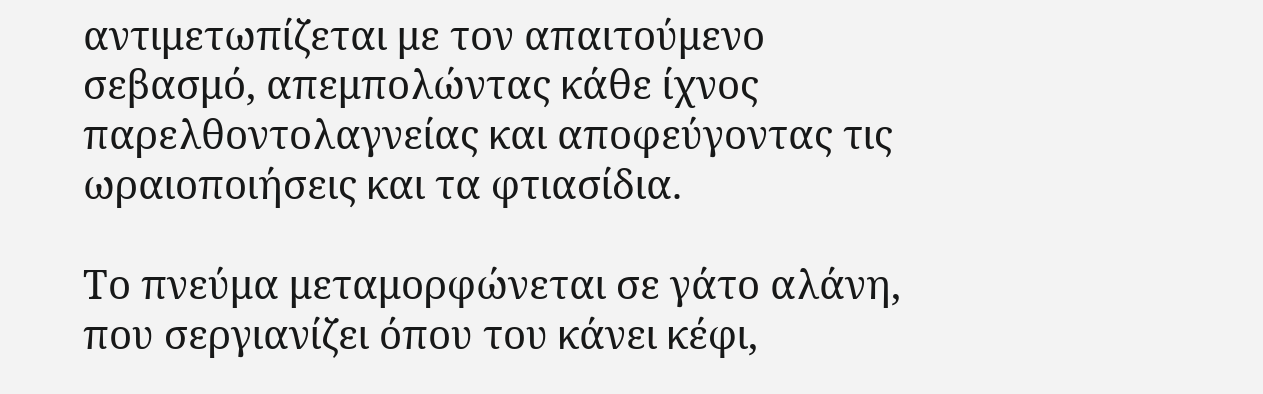αντιμετωπίζεται με τον απαιτούμενο σεβασμό, απεμπολώντας κάθε ίχνος παρελθοντολαγνείας και αποφεύγοντας τις ωραιοποιήσεις και τα φτιασίδια.

Το πνεύμα μεταμορφώνεται σε γάτο αλάνη, που σεργιανίζει όπου του κάνει κέφι,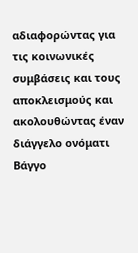αδιαφορώντας για τις κοινωνικές συμβάσεις και τους αποκλεισμούς και ακολουθώντας έναν διάγγελο ονόματι Βάγγο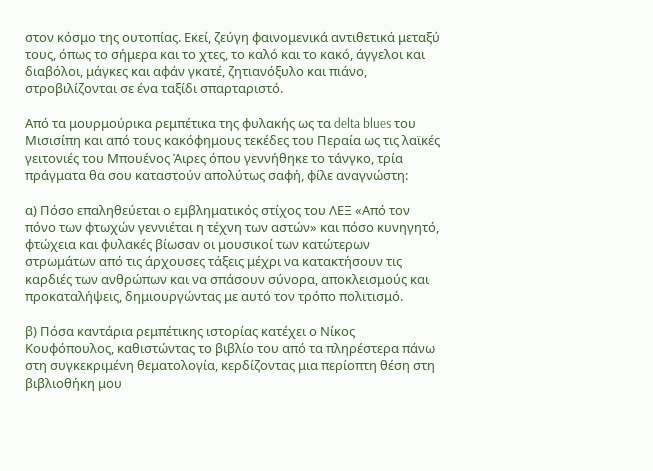στον κόσμο της ουτοπίας. Εκεί, ζεύγη φαινομενικά αντιθετικά μεταξύ τους, όπως το σήμερα και το χτες, το καλό και το κακό, άγγελοι και διαβόλοι, μάγκες και αφάν γκατέ, ζητιανόξυλο και πιάνο, στροβιλίζονται σε ένα ταξίδι σπαρταριστό.

Από τα μουρμούρικα ρεμπέτικα της φυλακής ως τα delta blues του Μισισίπη και από τους κακόφημους τεκέδες του Περαία ως τις λαϊκές γειτονιές του Μπουένος Άιρες όπου γεννήθηκε το τάνγκο, τρία πράγματα θα σου καταστούν απολύτως σαφή, φίλε αναγνώστη:

α) Πόσο επαληθεύεται ο εμβληματικός στίχος του ΛΕΞ «Από τον πόνο των φτωχών γεννιέται η τέχνη των αστών» και πόσο κυνηγητό, φτώχεια και φυλακές βίωσαν οι μουσικοί των κατώτερων στρωμάτων από τις άρχουσες τάξεις μέχρι να κατακτήσουν τις καρδιές των ανθρώπων και να σπάσουν σύνορα, αποκλεισμούς και προκαταλήψεις, δημιουργώντας με αυτό τον τρόπο πολιτισμό.

β) Πόσα καντάρια ρεμπέτικης ιστορίας κατέχει ο Νίκος Κουφόπουλος, καθιστώντας το βιβλίο του από τα πληρέστερα πάνω στη συγκεκριμένη θεματολογία, κερδίζοντας μια περίοπτη θέση στη βιβλιοθήκη μου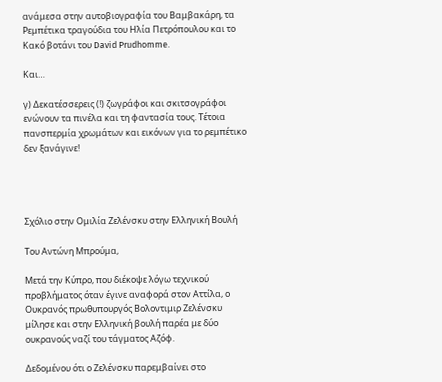ανάμεσα στην αυτοβιογραφία του Βαμβακάρη, τα Ρεμπέτικα τραγούδια του Ηλία Πετρόπουλου και το Κακό βοτάνι του David Prudhomme.

Και…

γ) Δεκατέσσερεις (!) ζωγράφοι και σκιτσογράφοι ενώνουν τα πινέλα και τη φαντασία τους. Τέτοια πανσπερμία χρωμάτων και εικόνων για το ρεμπέτικο δεν ξανάγινε!




Σχόλιο στην Ομιλία Ζελένσκυ στην Ελληνική Βουλή

Του Αντώνη Μπρούμα,

Μετά την Κύπρο, που διέκοψε λόγω τεχνικού προβλήματος όταν έγινε αναφορά στον Αττίλα, ο Ουκρανός πρωθυπουργός Βολοντιμιρ Ζελένσκυ μίλησε και στην Ελληνική βουλή παρέα με δύο ουκρανούς ναζί του τάγματος Αζόφ.

Δεδομένου ότι ο Ζελένσκυ παρεμβαίνει στο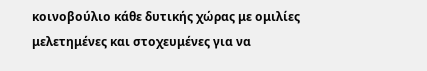κοινοβούλιο κάθε δυτικής χώρας με ομιλίες μελετημένες και στοχευμένες για να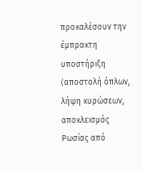προκαλέσουν την έμπρακτη υποστήριξη (αποστολή όπλων, λήψη κυρώσεων, αποκλεισμός Ρωσίας από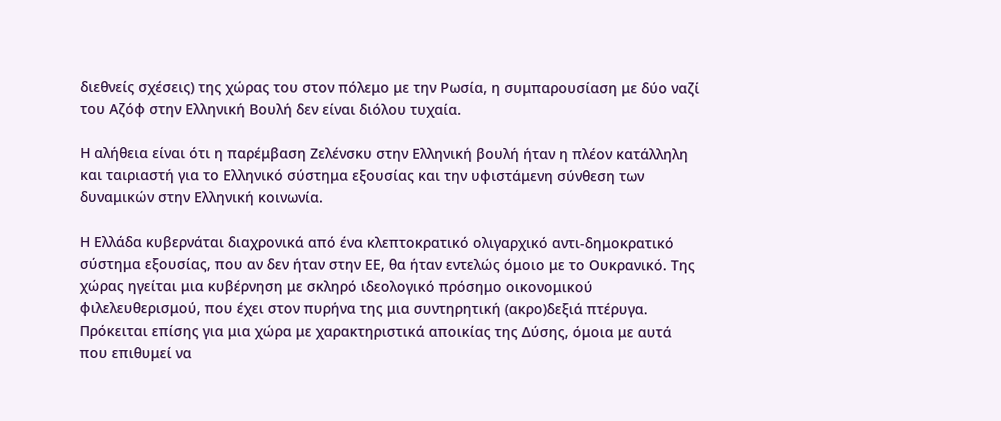διεθνείς σχέσεις) της χώρας του στον πόλεμο με την Ρωσία, η συμπαρουσίαση με δύο ναζί του Αζόφ στην Ελληνική Βουλή δεν είναι διόλου τυχαία.

Η αλήθεια είναι ότι η παρέμβαση Ζελένσκυ στην Ελληνική βουλή ήταν η πλέον κατάλληλη και ταιριαστή για το Ελληνικό σύστημα εξουσίας και την υφιστάμενη σύνθεση των δυναμικών στην Ελληνική κοινωνία.

Η Ελλάδα κυβερνάται διαχρονικά από ένα κλεπτοκρατικό ολιγαρχικό αντι-δημοκρατικό σύστημα εξουσίας, που αν δεν ήταν στην ΕΕ, θα ήταν εντελώς όμοιο με το Ουκρανικό. Της χώρας ηγείται μια κυβέρνηση με σκληρό ιδεολογικό πρόσημο οικονομικού φιλελευθερισμού, που έχει στον πυρήνα της μια συντηρητική (ακρο)δεξιά πτέρυγα. Πρόκειται επίσης για μια χώρα με χαρακτηριστικά αποικίας της Δύσης, όμοια με αυτά που επιθυμεί να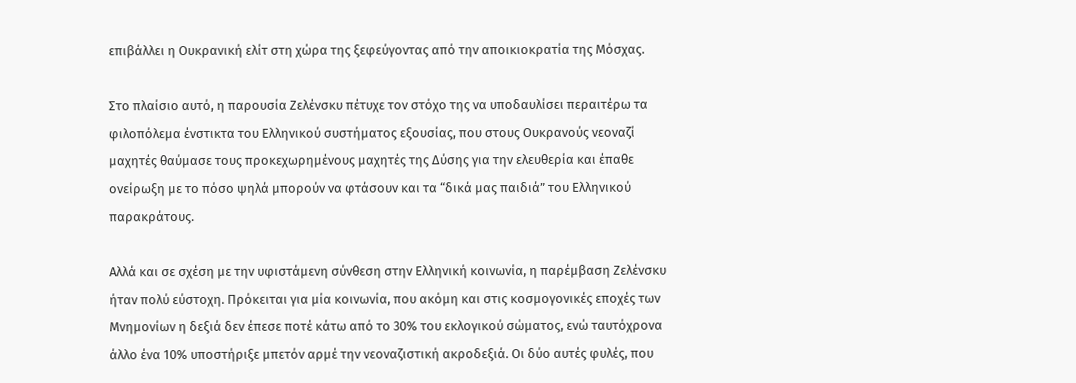επιβάλλει η Ουκρανική ελίτ στη χώρα της ξεφεύγοντας από την αποικιοκρατία της Μόσχας.

Στο πλαίσιο αυτό, η παρουσία Ζελένσκυ πέτυχε τον στόχο της να υποδαυλίσει περαιτέρω τα φιλοπόλεμα ένστικτα του Ελληνικού συστήματος εξουσίας, που στους Ουκρανούς νεοναζί μαχητές θαύμασε τους προκεχωρημένους μαχητές της Δύσης για την ελευθερία και έπαθε ονείρωξη με το πόσο ψηλά μπορούν να φτάσουν και τα “δικά μας παιδιά” του Ελληνικού παρακράτους.

Αλλά και σε σχέση με την υφιστάμενη σύνθεση στην Ελληνική κοινωνία, η παρέμβαση Ζελένσκυ ήταν πολύ εύστοχη. Πρόκειται για μία κοινωνία, που ακόμη και στις κοσμογονικές εποχές των Μνημονίων η δεξιά δεν έπεσε ποτέ κάτω από το 30% του εκλογικού σώματος, ενώ ταυτόχρονα άλλο ένα 10% υποστήριξε μπετόν αρμέ την νεοναζιστική ακροδεξιά. Οι δύο αυτές φυλές, που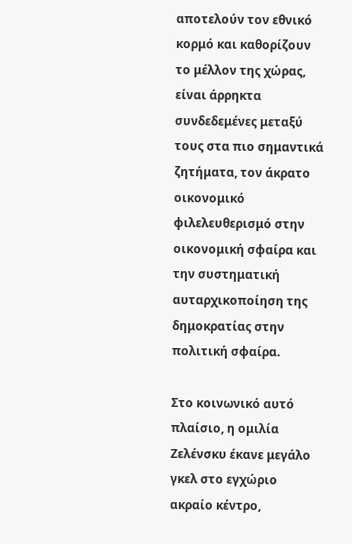αποτελούν τον εθνικό κορμό και καθορίζουν το μέλλον της χώρας, είναι άρρηκτα συνδεδεμένες μεταξύ τους στα πιο σημαντικά ζητήματα, τον άκρατο οικονομικό φιλελευθερισμό στην οικονομική σφαίρα και την συστηματική αυταρχικοποίηση της δημοκρατίας στην πολιτική σφαίρα.

Στο κοινωνικό αυτό πλαίσιο, η ομιλία Ζελένσκυ έκανε μεγάλο γκελ στο εγχώριο ακραίο κέντρο,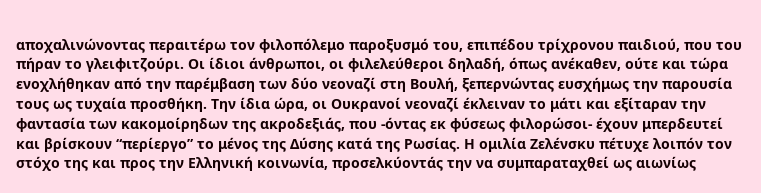αποχαλινώνοντας περαιτέρω τον φιλοπόλεμο παροξυσμό του, επιπέδου τρίχρονου παιδιού, που του πήραν το γλειφιτζούρι. Οι ίδιοι άνθρωποι, οι φιλελεύθεροι δηλαδή, όπως ανέκαθεν, ούτε και τώρα ενοχλήθηκαν από την παρέμβαση των δύο νεοναζί στη Βουλή, ξεπερνώντας ευσχήμως την παρουσία τους ως τυχαία προσθήκη. Την ίδια ώρα, οι Ουκρανοί νεοναζί έκλειναν το μάτι και εξίταραν την φαντασία των κακομοίρηδων της ακροδεξιάς, που -όντας εκ φύσεως φιλορώσοι- έχουν μπερδευτεί και βρίσκουν “περίεργο” το μένος της Δύσης κατά της Ρωσίας. Η ομιλία Ζελένσκυ πέτυχε λοιπόν τον στόχο της και προς την Ελληνική κοινωνία, προσελκύοντάς την να συμπαραταχθεί ως αιωνίως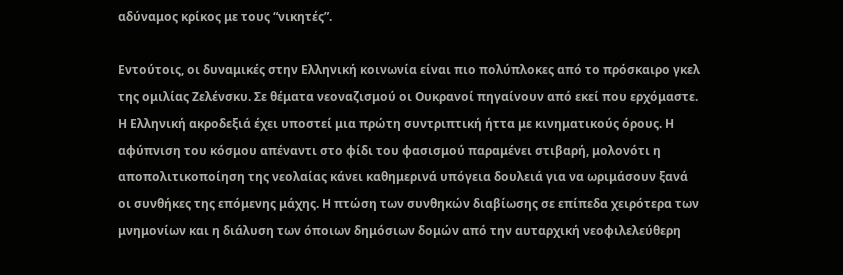αδύναμος κρίκος με τους “νικητές”.

Εντούτοις, οι δυναμικές στην Ελληνική κοινωνία είναι πιο πολύπλοκες από το πρόσκαιρο γκελ της ομιλίας Ζελένσκυ. Σε θέματα νεοναζισμού οι Ουκρανοί πηγαίνουν από εκεί που ερχόμαστε. Η Ελληνική ακροδεξιά έχει υποστεί μια πρώτη συντριπτική ήττα με κινηματικούς όρους. Η αφύπνιση του κόσμου απέναντι στο φίδι του φασισμού παραμένει στιβαρή, μολονότι η αποπολιτικοποίηση της νεολαίας κάνει καθημερινά υπόγεια δουλειά για να ωριμάσουν ξανά οι συνθήκες της επόμενης μάχης. Η πτώση των συνθηκών διαβίωσης σε επίπεδα χειρότερα των μνημονίων και η διάλυση των όποιων δημόσιων δομών από την αυταρχική νεοφιλελεύθερη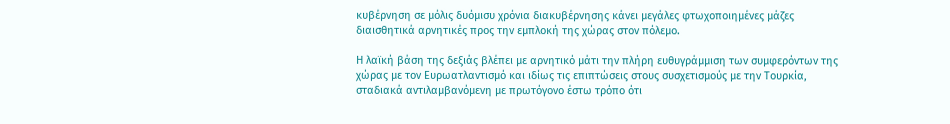κυβέρνηση σε μόλις δυόμισυ χρόνια διακυβέρνησης κάνει μεγάλες φτωχοποιημένες μάζες διαισθητικά αρνητικές προς την εμπλοκή της χώρας στον πόλεμο.

Η λαϊκή βάση της δεξιάς βλέπει με αρνητικό μάτι την πλήρη ευθυγράμμιση των συμφερόντων της χώρας με τον Ευρωατλαντισμό και ιδίως τις επιπτώσεις στους συσχετισμούς με την Τουρκία, σταδιακά αντιλαμβανόμενη με πρωτόγονο έστω τρόπο ότι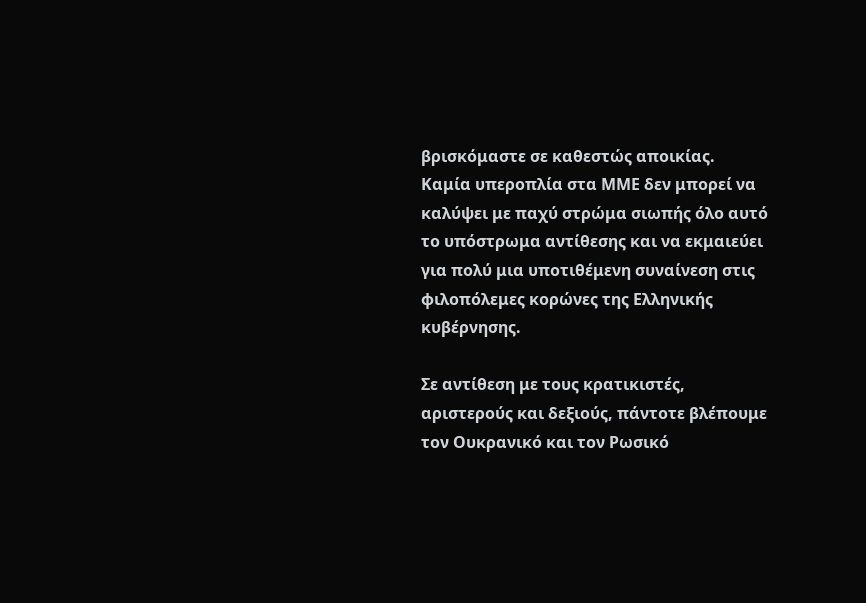βρισκόμαστε σε καθεστώς αποικίας. Καμία υπεροπλία στα ΜΜΕ δεν μπορεί να καλύψει με παχύ στρώμα σιωπής όλο αυτό το υπόστρωμα αντίθεσης και να εκμαιεύει για πολύ μια υποτιθέμενη συναίνεση στις φιλοπόλεμες κορώνες της Ελληνικής κυβέρνησης.

Σε αντίθεση με τους κρατικιστές, αριστερούς και δεξιούς, πάντοτε βλέπουμε τον Ουκρανικό και τον Ρωσικό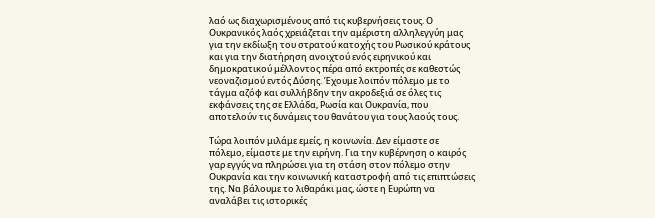λαό ως διαχωρισμένους από τις κυβερνήσεις τους. Ο Ουκρανικός λαός χρειάζεται την αμέριστη αλληλεγγύη μας για την εκδίωξη του στρατού κατοχής του Ρωσικού κράτους και για την διατήρηση ανοιχτού ενός ειρηνικού και δημοκρατικού μέλλοντος πέρα από εκτροπές σε καθεστώς νεοναζισμού εντός Δύσης. Έχουμε λοιπόν πόλεμο με το τάγμα αζόφ και συλλήβδην την ακροδεξιά σε όλες τις εκφάνσεις της σε Ελλάδα, Ρωσία και Ουκρανία, που αποτελούν τις δυνάμεις του θανάτου για τους λαούς τους.

Τώρα λοιπόν μιλάμε εμείς, η κοινωνία. Δεν είμαστε σε πόλεμο, είμαστε με την ειρήνη. Για την κυβέρνηση ο καιρός γαρ εγγύς να πληρώσει για τη στάση στον πόλεμο στην Ουκρανία και την κοινωνική καταστροφή από τις επιπτώσεις της. Να βάλουμε το λιθαράκι μας, ώστε η Ευρώπη να αναλάβει τις ιστορικές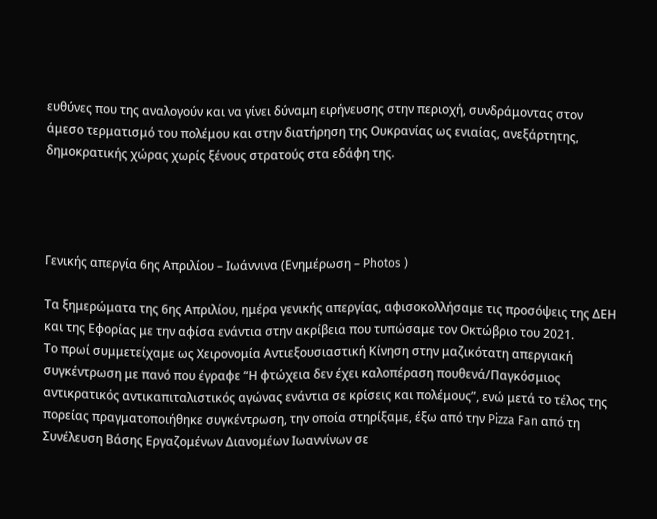ευθύνες που της αναλογούν και να γίνει δύναμη ειρήνευσης στην περιοχή, συνδράμοντας στον άμεσο τερματισμό του πολέμου και στην διατήρηση της Ουκρανίας ως ενιαίας, ανεξάρτητης, δημοκρατικής χώρας χωρίς ξένους στρατούς στα εδάφη της.




Γενικής απεργία 6ης Απριλίου – Ιωάννινα (Ενημέρωση – Photos )

Τα ξημερώματα της 6ης Απριλίου, ημέρα γενικής απεργίας, αφισοκολλήσαμε τις προσόψεις της ΔΕΗ και της Εφορίας με την αφίσα ενάντια στην ακρίβεια που τυπώσαμε τον Οκτώβριο του 2021.
Το πρωί συμμετείχαμε ως Χειρονομία Αντιεξουσιαστική Κίνηση στην μαζικότατη απεργιακή συγκέντρωση με πανό που έγραφε “Η φτώχεια δεν έχει καλοπέραση πουθενά/Παγκόσμιος αντικρατικός αντικαπιταλιστικός αγώνας ενάντια σε κρίσεις και πολέμους”, ενώ μετά το τέλος της πορείας πραγματοποιήθηκε συγκέντρωση, την οποία στηρίξαμε, έξω από την Pizza Fan από τη Συνέλευση Βάσης Εργαζομένων Διανομέων Ιωαννίνων σε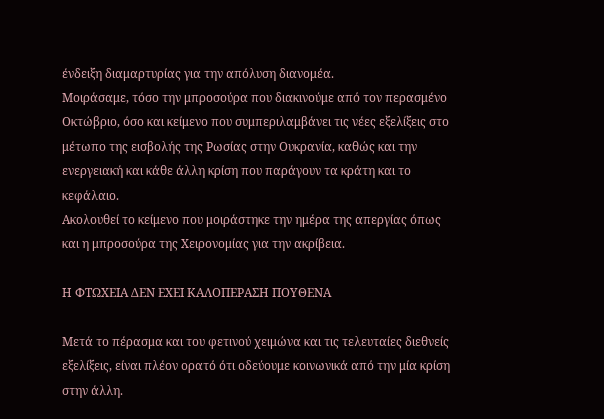ένδειξη διαμαρτυρίας για την απόλυση διανομέα.
Μοιράσαμε, τόσο την μπροσούρα που διακινούμε από τον περασμένο Οκτώβριο, όσο και κείμενο που συμπεριλαμβάνει τις νέες εξελίξεις στο μέτωπο της εισβολής της Ρωσίας στην Ουκρανία, καθώς και την ενεργειακή και κάθε άλλη κρίση που παράγουν τα κράτη και το κεφάλαιο.
Ακολουθεί το κείμενο που μοιράστηκε την ημέρα της απεργίας όπως και η μπροσούρα της Χειρονομίας για την ακρίβεια.

Η ΦΤΩΧΕΙΑ ΔΕΝ ΕΧΕΙ ΚΑΛΟΠΕΡΑΣΗ ΠΟΥΘΕΝΑ

Μετά το πέρασμα και του φετινού χειμώνα και τις τελευταίες διεθνείς εξελίξεις, είναι πλέον ορατό ότι οδεύουμε κοινωνικά από την μία κρίση στην άλλη.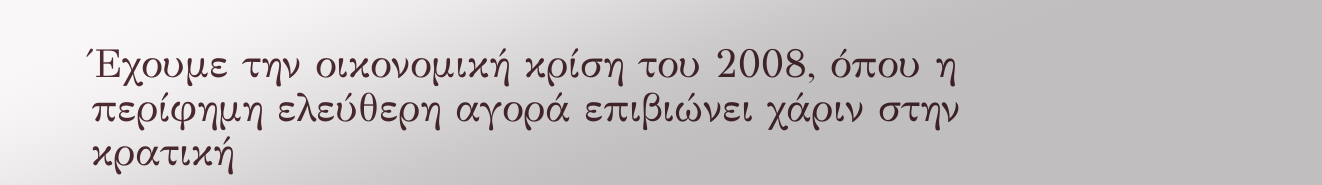Έχουμε την οικονομική κρίση του 2008, όπου η περίφημη ελεύθερη αγορά επιβιώνει χάριν στην κρατική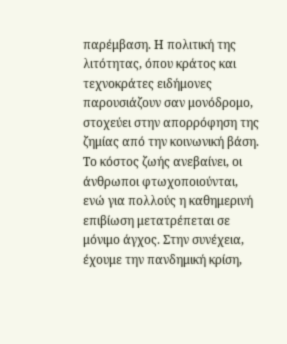παρέμβαση. Η πολιτική της λιτότητας, όπου κράτος και τεχνοκράτες ειδήμονες παρουσιάζουν σαν μονόδρομο, στοχεύει στην απορρόφηση της ζημίας από την κοινωνική βάση. Το κόστος ζωής ανεβαίνει, οι άνθρωποι φτωχοποιούνται, ενώ για πολλούς η καθημερινή επιβίωση μετατρέπεται σε μόνιμο άγχος. Στην συνέχεια, έχουμε την πανδημική κρίση,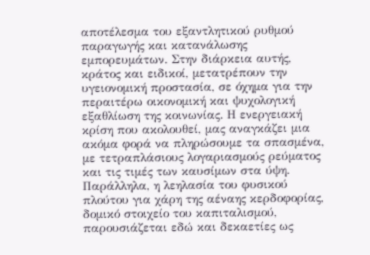αποτέλεσμα του εξαντλητικού ρυθμού παραγωγής και κατανάλωσης εμπορευμάτων. Στην διάρκεια αυτής, κράτος και ειδικοί, μετατρέπουν την υγειονομική προστασία, σε όχημα για την περαιτέρω οικονομική και ψυχολογική εξαθλίωση της κοινωνίας. Η ενεργειακή κρίση που ακολουθεί, μας αναγκάζει μια ακόμα φορά να πληρώσουμε τα σπασμένα, με τετραπλάσιους λογαριασμούς ρεύματος και τις τιμές των καυσίμων στα ύψη. Παράλληλα, η λεηλασία του φυσικού πλούτου για χάρη της αέναης κερδοφορίας, δομικό στοιχείο του καπιταλισμού, παρουσιάζεται εδώ και δεκαετίες ως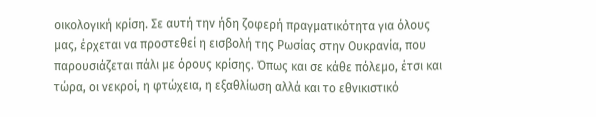οικολογική κρίση. Σε αυτή την ήδη ζοφερή πραγματικότητα για όλους μας, έρχεται να προστεθεί η εισβολή της Ρωσίας στην Ουκρανία, που παρουσιάζεται πάλι με όρους κρίσης. Όπως και σε κάθε πόλεμο, έτσι και τώρα, οι νεκροί, η φτώχεια, η εξαθλίωση αλλά και το εθνικιστικό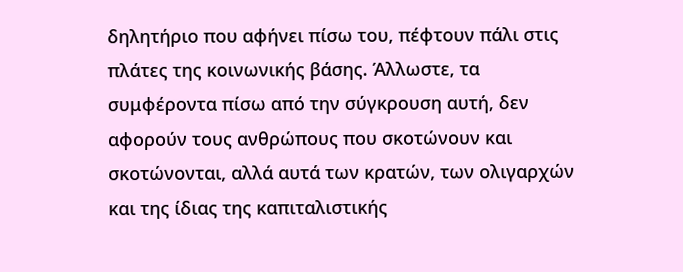δηλητήριο που αφήνει πίσω του, πέφτουν πάλι στις πλάτες της κοινωνικής βάσης. Άλλωστε, τα συμφέροντα πίσω από την σύγκρουση αυτή, δεν αφορούν τους ανθρώπους που σκοτώνουν και σκοτώνονται, αλλά αυτά των κρατών, των ολιγαρχών και της ίδιας της καπιταλιστικής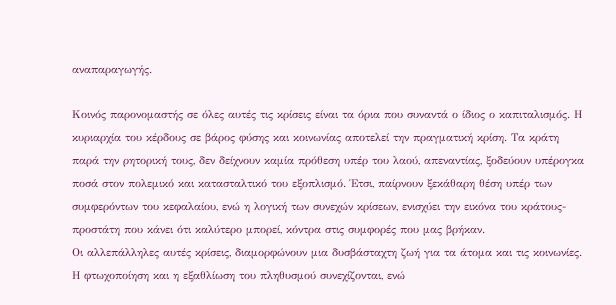αναπαραγωγής.

Κοινός παρονομαστής σε όλες αυτές τις κρίσεις είναι τα όρια που συναντά ο ίδιος ο καπιταλισμός. Η κυριαρχία του κέρδους σε βάρος φύσης και κοινωνίας αποτελεί την πραγματική κρίση. Τα κράτη παρά την ρητορική τους, δεν δείχνουν καμία πρόθεση υπέρ του λαού, απεναντίας, ξοδεύουν υπέρογκα ποσά στον πολεμικό και κατασταλτικό του εξοπλισμό. Έτσι, παίρνουν ξεκάθαρη θέση υπέρ των συμφερόντων του κεφαλαίου, ενώ η λογική των συνεχών κρίσεων, ενισχύει την εικόνα του κράτους-προστάτη που κάνει ότι καλύτερο μπορεί, κόντρα στις συμφορές που μας βρήκαν.
Οι αλλεπάλληλες αυτές κρίσεις, διαμορφώνουν μια δυσβάσταχτη ζωή για τα άτομα και τις κοινωνίες. Η φτωχοποίηση και η εξαθλίωση του πληθυσμού συνεχίζονται, ενώ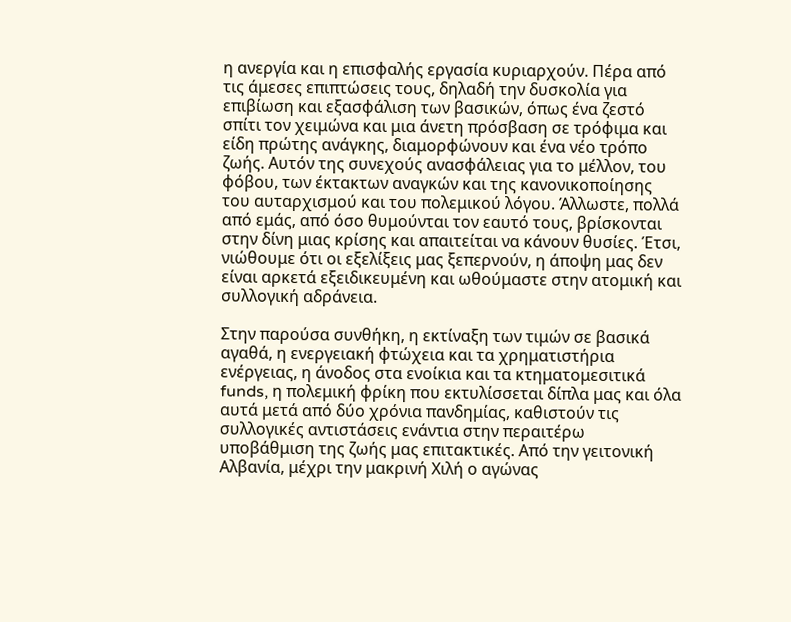η ανεργία και η επισφαλής εργασία κυριαρχούν. Πέρα από τις άμεσες επιπτώσεις τους, δηλαδή την δυσκολία για επιβίωση και εξασφάλιση των βασικών, όπως ένα ζεστό σπίτι τον χειμώνα και μια άνετη πρόσβαση σε τρόφιμα και είδη πρώτης ανάγκης, διαμορφώνουν και ένα νέο τρόπο ζωής. Αυτόν της συνεχούς ανασφάλειας για το μέλλον, του φόβου, των έκτακτων αναγκών και της κανονικοποίησης του αυταρχισμού και του πολεμικού λόγου. Άλλωστε, πολλά από εμάς, από όσο θυμούνται τον εαυτό τους, βρίσκονται στην δίνη μιας κρίσης και απαιτείται να κάνουν θυσίες. Έτσι, νιώθουμε ότι οι εξελίξεις μας ξεπερνούν, η άποψη μας δεν είναι αρκετά εξειδικευμένη και ωθούμαστε στην ατομική και συλλογική αδράνεια.

Στην παρούσα συνθήκη, η εκτίναξη των τιμών σε βασικά αγαθά, η ενεργειακή φτώχεια και τα χρηματιστήρια ενέργειας, η άνοδος στα ενοίκια και τα κτηματομεσιτικά funds, η πολεμική φρίκη που εκτυλίσσεται δίπλα μας και όλα αυτά μετά από δύο χρόνια πανδημίας, καθιστούν τις συλλογικές αντιστάσεις ενάντια στην περαιτέρω υποβάθμιση της ζωής μας επιτακτικές. Από την γειτονική Αλβανία, μέχρι την μακρινή Χιλή ο αγώνας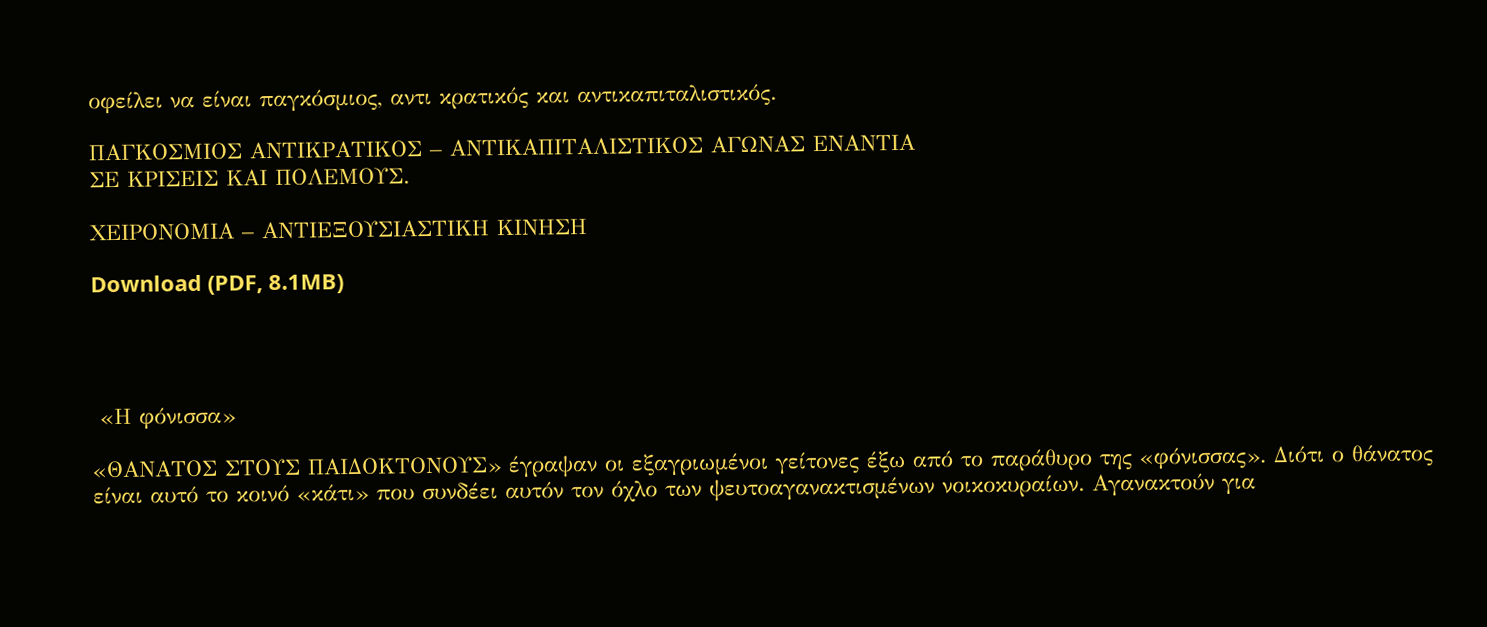οφείλει να είναι παγκόσμιος, αντι κρατικός και αντικαπιταλιστικός.

ΠΑΓΚΟΣΜΙΟΣ ΑΝΤΙΚΡΑΤΙΚΟΣ – ΑΝΤΙΚΑΠΙΤΑΛΙΣΤΙΚΟΣ ΑΓΩΝΑΣ ΕΝΑΝΤΙΑ
ΣΕ ΚΡΙΣΕΙΣ ΚΑΙ ΠΟΛΕΜΟΥΣ.

ΧΕΙΡΟΝΟΜΙΑ – ΑΝΤΙΕΞΟΥΣΙΑΣΤΙΚΗ ΚΙΝΗΣΗ

Download (PDF, 8.1MB)




 «Η φόνισσα»

«ΘΑΝΑΤΟΣ ΣΤΟΥΣ ΠΑΙΔΟΚΤΟΝΟΥΣ» έγραψαν οι εξαγριωμένοι γείτονες έξω από το παράθυρο της «φόνισσας». Διότι ο θάνατος είναι αυτό το κοινό «κάτι» που συνδέει αυτόν τον όχλο των ψευτοαγανακτισμένων νοικοκυραίων. Αγανακτούν για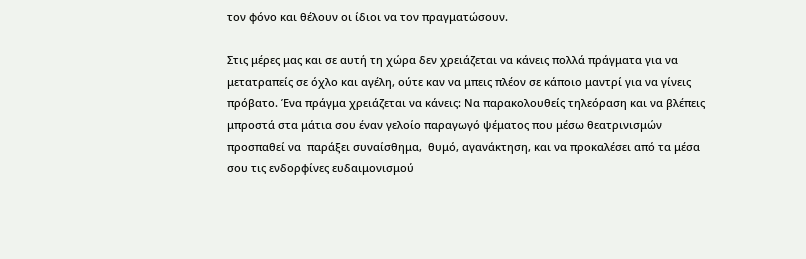τον φόνο και θέλουν οι ίδιοι να τον πραγματώσουν.

Στις μέρες μας και σε αυτή τη χώρα δεν χρειάζεται να κάνεις πολλά πράγματα για να μετατραπείς σε όχλο και αγέλη, ούτε καν να μπεις πλέον σε κάποιο μαντρί για να γίνεις πρόβατο. Ένα πράγμα χρειάζεται να κάνεις: Να παρακολουθείς τηλεόραση και να βλέπεις μπροστά στα μάτια σου έναν γελοίο παραγωγό ψέματος που μέσω θεατρινισμών προσπαθεί να  παράξει συναίσθημα,  θυμό, αγανάκτηση, και να προκαλέσει από τα μέσα σου τις ενδορφίνες ευδαιμονισμού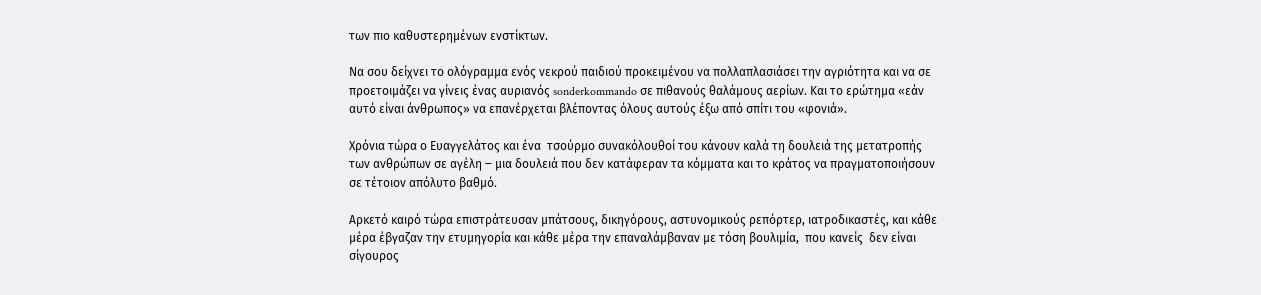των πιο καθυστερημένων ενστίκτων.

Να σου δείχνει το ολόγραμμα ενός νεκρού παιδιού προκειμένου να πολλαπλασιάσει την αγριότητα και να σε προετοιμάζει να γίνεις ένας αυριανός sonderkommando σε πιθανούς θαλάμους αερίων. Και το ερώτημα «εάν αυτό είναι άνθρωπος» να επανέρχεται βλέποντας όλους αυτούς έξω από σπίτι του «φονιά».

Χρόνια τώρα ο Ευαγγελάτος και ένα  τσούρμο συνακόλουθοί του κάνουν καλά τη δουλειά της μετατροπής των ανθρώπων σε αγέλη ‒ μια δουλειά που δεν κατάφεραν τα κόμματα και το κράτος να πραγματοποιήσουν σε τέτοιον απόλυτο βαθμό.

Αρκετό καιρό τώρα επιστράτευσαν μπάτσους, δικηγόρους, αστυνομικούς ρεπόρτερ, ιατροδικαστές, και κάθε μέρα έβγαζαν την ετυμηγορία και κάθε μέρα την επαναλάμβαναν με τόση βουλιμία,  που κανείς  δεν είναι σίγουρος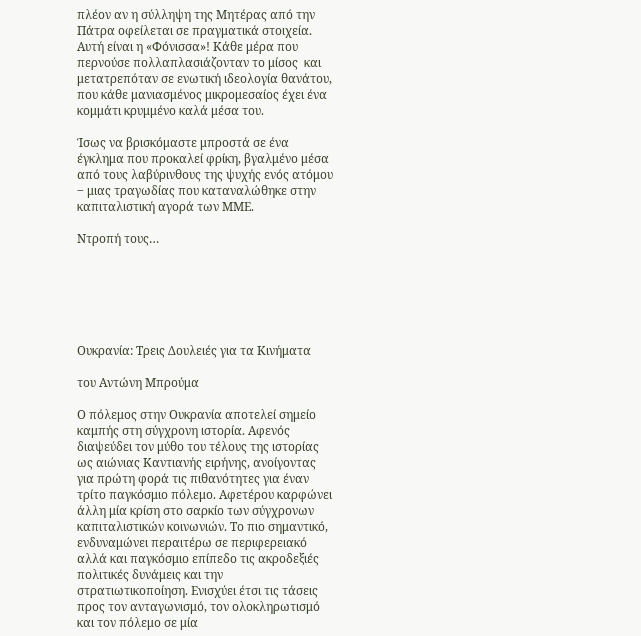πλέον αν η σύλληψη της Μητέρας από την Πάτρα οφείλεται σε πραγματικά στοιχεία. Αυτή είναι η «Φόνισσα»! Κάθε μέρα που περνούσε πολλαπλασιάζονταν το μίσος  και μετατρεπόταν σε ενωτική ιδεολογία θανάτου, που κάθε μανιασμένος μικρομεσαίος έχει ένα κομμάτι κρυμμένο καλά μέσα του.

Ίσως να βρισκόμαστε μπροστά σε ένα έγκλημα που προκαλεί φρίκη, βγαλμένο μέσα από τους λαβύρινθους της ψυχής ενός ατόμου ‒ μιας τραγωδίας που καταναλώθηκε στην καπιταλιστική αγορά των ΜΜΕ.

Ντροπή τους…






Ουκρανία: Τρεις Δουλειές για τα Κινήματα

του Αντώνη Μπρούμα

Ο πόλεμος στην Ουκρανία αποτελεί σημείο καμπής στη σύγχρονη ιστορία. Αφενός διαψεύδει τον μύθο του τέλους της ιστορίας ως αιώνιας Καντιανής ειρήνης, ανοίγοντας για πρώτη φορά τις πιθανότητες για έναν τρίτο παγκόσμιο πόλεμο. Αφετέρου καρφώνει άλλη μία κρίση στο σαρκίο των σύγχρονων καπιταλιστικών κοινωνιών. Το πιο σημαντικό, ενδυναμώνει περαιτέρω σε περιφερειακό αλλά και παγκόσμιο επίπεδο τις ακροδεξιές πολιτικές δυνάμεις και την στρατιωτικοποίηση. Ενισχύει έτσι τις τάσεις προς τον ανταγωνισμό, τον ολοκληρωτισμό και τον πόλεμο σε μία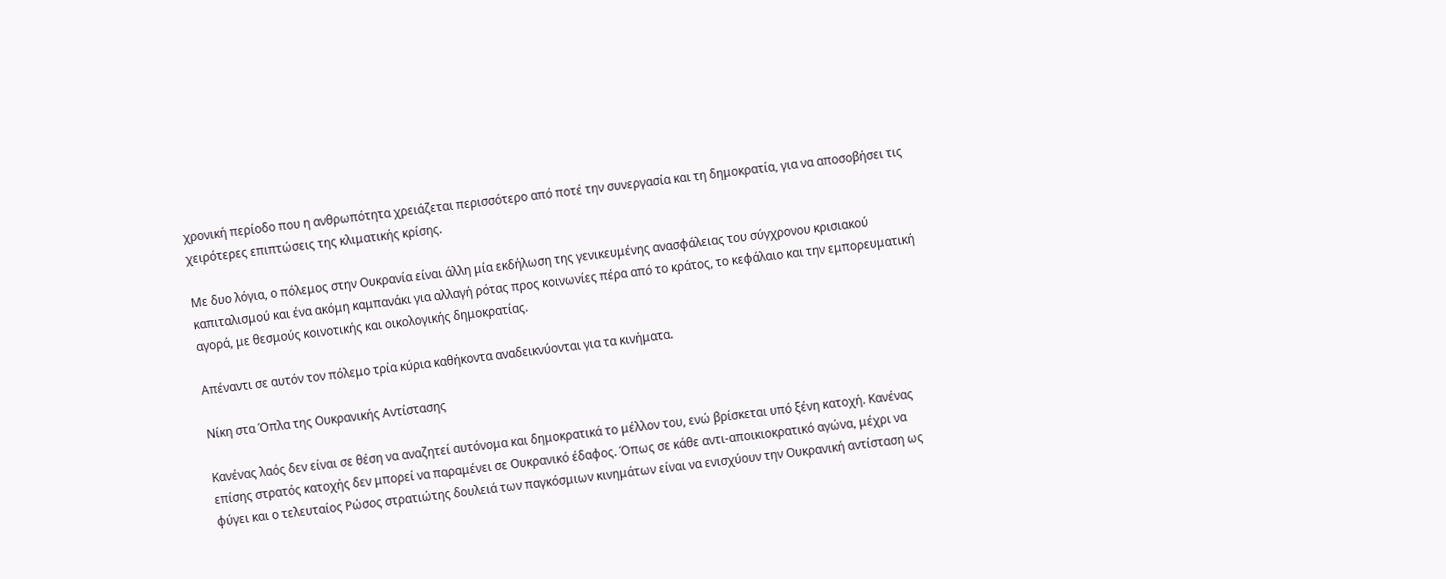χρονική περίοδο που η ανθρωπότητα χρειάζεται περισσότερο από ποτέ την συνεργασία και τη δημοκρατία, για να αποσοβήσει τις χειρότερες επιπτώσεις της κλιματικής κρίσης.

Με δυο λόγια, ο πόλεμος στην Ουκρανία είναι άλλη μία εκδήλωση της γενικευμένης ανασφάλειας του σύγχρονου κρισιακού καπιταλισμού και ένα ακόμη καμπανάκι για αλλαγή ρότας προς κοινωνίες πέρα από το κράτος, το κεφάλαιο και την εμπορευματική αγορά, με θεσμούς κοινοτικής και οικολογικής δημοκρατίας.

Απέναντι σε αυτόν τον πόλεμο τρία κύρια καθήκοντα αναδεικνύονται για τα κινήματα.

Νίκη στα Όπλα της Ουκρανικής Αντίστασης

Κανένας λαός δεν είναι σε θέση να αναζητεί αυτόνομα και δημοκρατικά το μέλλον του, ενώ βρίσκεται υπό ξένη κατοχή. Κανένας επίσης στρατός κατοχής δεν μπορεί να παραμένει σε Ουκρανικό έδαφος. Όπως σε κάθε αντι-αποικιοκρατικό αγώνα, μέχρι να φύγει και ο τελευταίος Ρώσος στρατιώτης δουλειά των παγκόσμιων κινημάτων είναι να ενισχύουν την Ουκρανική αντίσταση ως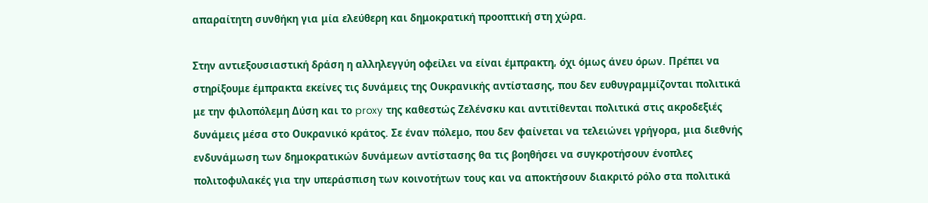απαραίτητη συνθήκη για μία ελεύθερη και δημοκρατική προοπτική στη χώρα.

Στην αντιεξουσιαστική δράση η αλληλεγγύη οφείλει να είναι έμπρακτη, όχι όμως άνευ όρων. Πρέπει να στηρίξουμε έμπρακτα εκείνες τις δυνάμεις της Ουκρανικής αντίστασης, που δεν ευθυγραμμίζονται πολιτικά με την φιλοπόλεμη Δύση και το proxy της καθεστώς Ζελένσκυ και αντιτίθενται πολιτικά στις ακροδεξιές δυνάμεις μέσα στο Ουκρανικό κράτος. Σε έναν πόλεμο, που δεν φαίνεται να τελειώνει γρήγορα, μια διεθνής ενδυνάμωση των δημοκρατικών δυνάμεων αντίστασης θα τις βοηθήσει να συγκροτήσουν ένοπλες πολιτοφυλακές για την υπεράσπιση των κοινοτήτων τους και να αποκτήσουν διακριτό ρόλο στα πολιτικά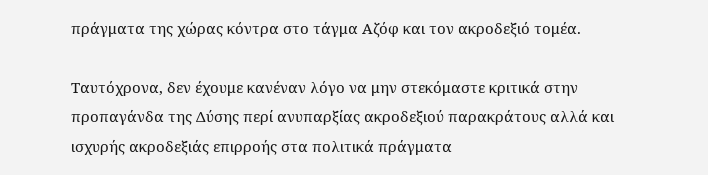πράγματα της χώρας κόντρα στο τάγμα Αζόφ και τον ακροδεξιό τομέα.

Ταυτόχρονα, δεν έχουμε κανέναν λόγο να μην στεκόμαστε κριτικά στην προπαγάνδα της Δύσης περί ανυπαρξίας ακροδεξιού παρακράτους αλλά και ισχυρής ακροδεξιάς επιρροής στα πολιτικά πράγματα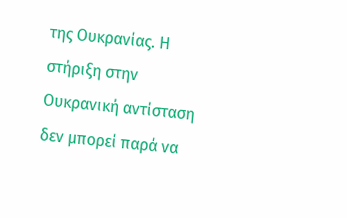της Ουκρανίας. Η στήριξη στην Ουκρανική αντίσταση δεν μπορεί παρά να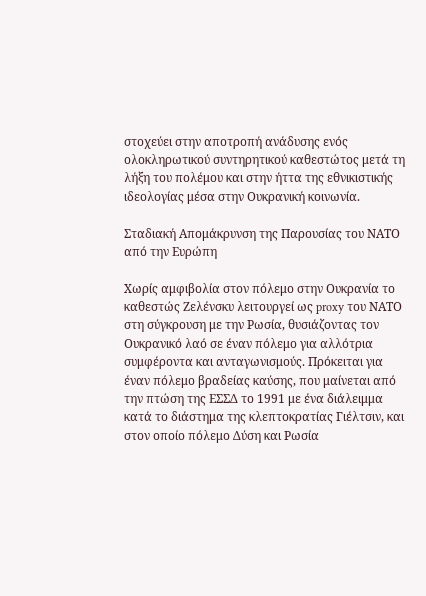στοχεύει στην αποτροπή ανάδυσης ενός ολοκληρωτικού συντηρητικού καθεστώτος μετά τη λήξη του πολέμου και στην ήττα της εθνικιστικής ιδεολογίας μέσα στην Ουκρανική κοινωνία.

Σταδιακή Απομάκρυνση της Παρουσίας του ΝΑΤΟ από την Ευρώπη

Χωρίς αμφιβολία στον πόλεμο στην Ουκρανία το καθεστώς Ζελένσκυ λειτουργεί ως proxy του ΝΑΤΟ στη σύγκρουση με την Ρωσία, θυσιάζοντας τον Ουκρανικό λαό σε έναν πόλεμο για αλλότρια συμφέροντα και ανταγωνισμούς. Πρόκειται για έναν πόλεμο βραδείας καύσης, που μαίνεται από την πτώση της ΕΣΣΔ το 1991 με ένα διάλειμμα κατά το διάστημα της κλεπτοκρατίας Γιέλτσιν, και στον οποίο πόλεμο Δύση και Ρωσία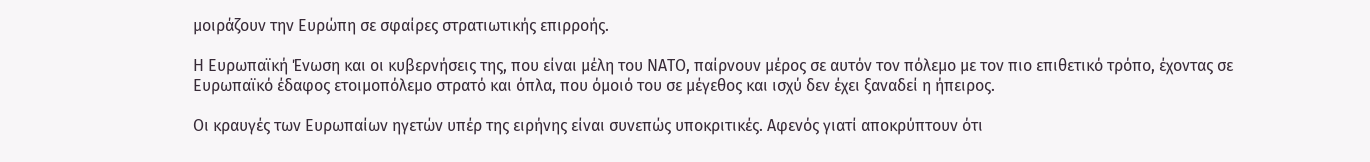μοιράζουν την Ευρώπη σε σφαίρες στρατιωτικής επιρροής.

Η Ευρωπαϊκή Ένωση και οι κυβερνήσεις της, που είναι μέλη του ΝΑΤΟ, παίρνουν μέρος σε αυτόν τον πόλεμο με τον πιο επιθετικό τρόπο, έχοντας σε Ευρωπαϊκό έδαφος ετοιμοπόλεμο στρατό και όπλα, που όμοιό του σε μέγεθος και ισχύ δεν έχει ξαναδεί η ήπειρος.

Οι κραυγές των Ευρωπαίων ηγετών υπέρ της ειρήνης είναι συνεπώς υποκριτικές. Αφενός γιατί αποκρύπτουν ότι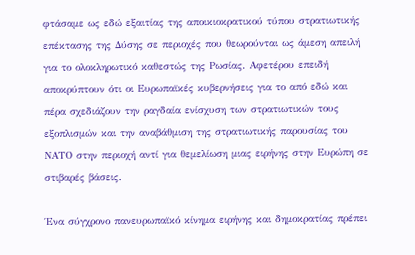φτάσαμε ως εδώ εξαιτίας της αποικιοκρατικού τύπου στρατιωτικής επέκτασης της Δύσης σε περιοχές που θεωρούνται ως άμεση απειλή για το ολοκληρωτικό καθεστώς της Ρωσίας. Αφετέρου επειδή αποκρύπτουν ότι οι Ευρωπαϊκές κυβερνήσεις για το από εδώ και πέρα σχεδιάζουν την ραγδαία ενίσχυση των στρατιωτικών τους εξοπλισμών και την αναβάθμιση της στρατιωτικής παρουσίας του ΝΑΤΟ στην περιοχή αντί για θεμελίωση μιας ειρήνης στην Ευρώπη σε στιβαρές βάσεις.

Ένα σύγχρονο πανευρωπαϊκό κίνημα ειρήνης και δημοκρατίας πρέπει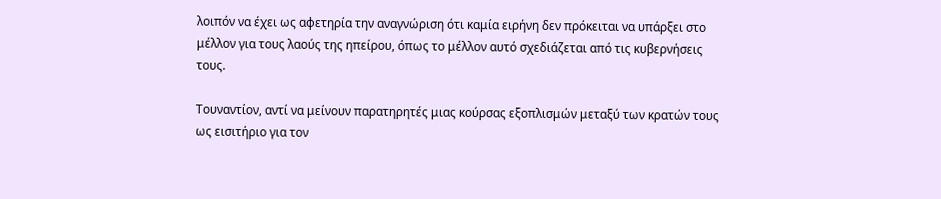λοιπόν να έχει ως αφετηρία την αναγνώριση ότι καμία ειρήνη δεν πρόκειται να υπάρξει στο μέλλον για τους λαούς της ηπείρου, όπως το μέλλον αυτό σχεδιάζεται από τις κυβερνήσεις τους.

Τουναντίον, αντί να μείνουν παρατηρητές μιας κούρσας εξοπλισμών μεταξύ των κρατών τους ως εισιτήριο για τον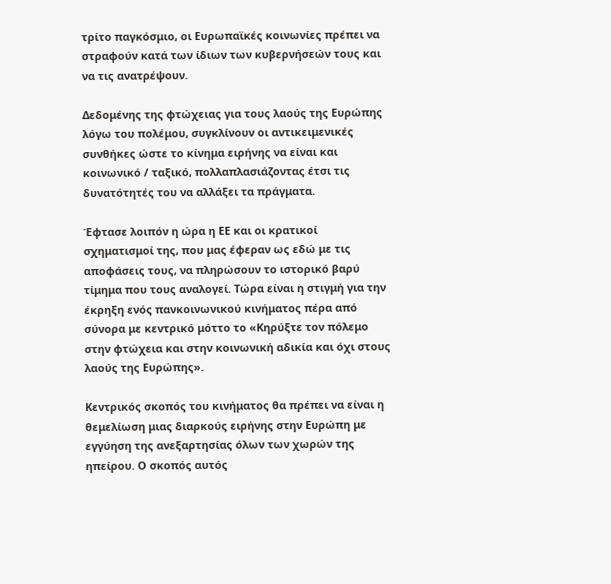τρίτο παγκόσμιο, οι Ευρωπαϊκές κοινωνίες πρέπει να στραφούν κατά των ίδιων των κυβερνήσεών τους και να τις ανατρέψουν.

Δεδομένης της φτώχειας για τους λαούς της Ευρώπης λόγω του πολέμου, συγκλίνουν οι αντικειμενικές συνθήκες ώστε το κίνημα ειρήνης να είναι και κοινωνικό / ταξικό, πολλαπλασιάζοντας έτσι τις δυνατότητές του να αλλάξει τα πράγματα.

Έφτασε λοιπόν η ώρα η ΕΕ και οι κρατικοί σχηματισμοί της, που μας έφεραν ως εδώ με τις αποφάσεις τους, να πληρώσουν το ιστορικό βαρύ τίμημα που τους αναλογεί. Τώρα είναι η στιγμή για την έκρηξη ενός πανκοινωνικού κινήματος πέρα από σύνορα με κεντρικό μόττο το «Κηρύξτε τον πόλεμο στην φτώχεια και στην κοινωνική αδικία και όχι στους λαούς της Ευρώπης».

Κεντρικός σκοπός του κινήματος θα πρέπει να είναι η θεμελίωση μιας διαρκούς ειρήνης στην Ευρώπη με εγγύηση της ανεξαρτησίας όλων των χωρών της ηπείρου. Ο σκοπός αυτός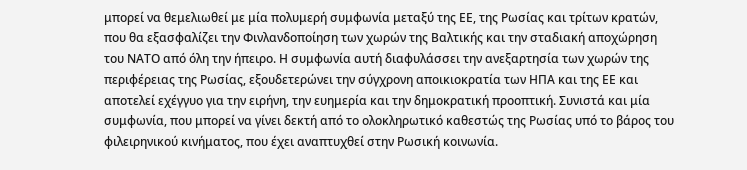μπορεί να θεμελιωθεί με μία πολυμερή συμφωνία μεταξύ της ΕΕ, της Ρωσίας και τρίτων κρατών, που θα εξασφαλίζει την Φινλανδοποίηση των χωρών της Βαλτικής και την σταδιακή αποχώρηση του ΝΑΤΟ από όλη την ήπειρο. Η συμφωνία αυτή διαφυλάσσει την ανεξαρτησία των χωρών της περιφέρειας της Ρωσίας, εξουδετερώνει την σύγχρονη αποικιοκρατία των ΗΠΑ και της ΕΕ και αποτελεί εχέγγυο για την ειρήνη, την ευημερία και την δημοκρατική προοπτική. Συνιστά και μία συμφωνία, που μπορεί να γίνει δεκτή από το ολοκληρωτικό καθεστώς της Ρωσίας υπό το βάρος του φιλειρηνικού κινήματος, που έχει αναπτυχθεί στην Ρωσική κοινωνία.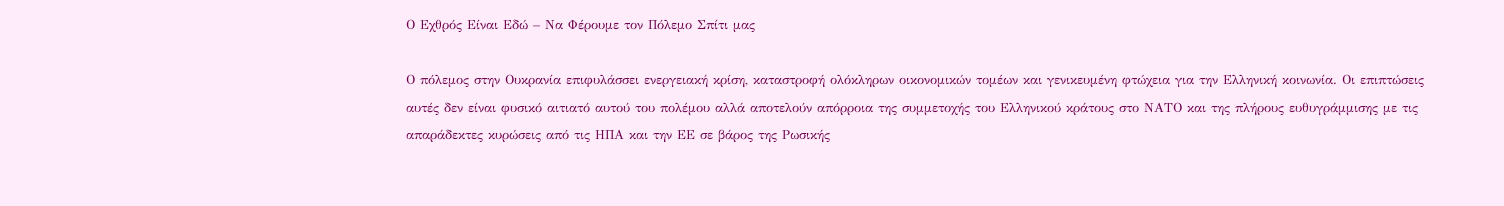Ο Εχθρός Είναι Εδώ – Να Φέρουμε τον Πόλεμο Σπίτι μας

Ο πόλεμος στην Ουκρανία επιφυλάσσει ενεργειακή κρίση, καταστροφή ολόκληρων οικονομικών τομέων και γενικευμένη φτώχεια για την Ελληνική κοινωνία. Οι επιπτώσεις αυτές δεν είναι φυσικό αιτιατό αυτού του πολέμου αλλά αποτελούν απόρροια της συμμετοχής του Ελληνικού κράτους στο ΝΑΤΟ και της πλήρους ευθυγράμμισης με τις απαράδεκτες κυρώσεις από τις ΗΠΑ και την ΕΕ σε βάρος της Ρωσικής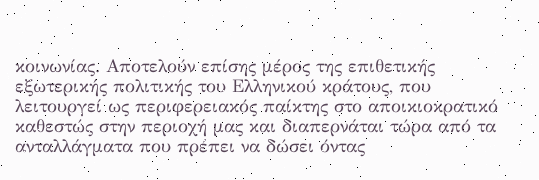κοινωνίας. Αποτελούν επίσης μέρος της επιθετικής εξωτερικής πολιτικής του Ελληνικού κράτους, που λειτουργεί ως περιφερειακός παίκτης στο αποικιοκρατικό καθεστώς στην περιοχή μας και διαπερνάται τώρα από τα ανταλλάγματα που πρέπει να δώσει όντας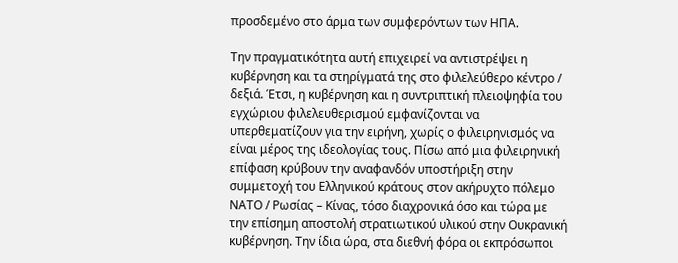προσδεμένο στο άρμα των συμφερόντων των ΗΠΑ.

Την πραγματικότητα αυτή επιχειρεί να αντιστρέψει η κυβέρνηση και τα στηρίγματά της στο φιλελεύθερο κέντρο / δεξιά. Έτσι, η κυβέρνηση και η συντριπτική πλειοψηφία του εγχώριου φιλελευθερισμού εμφανίζονται να υπερθεματίζουν για την ειρήνη, χωρίς ο φιλειρηνισμός να είναι μέρος της ιδεολογίας τους. Πίσω από μια φιλειρηνική επίφαση κρύβουν την αναφανδόν υποστήριξη στην συμμετοχή του Ελληνικού κράτους στον ακήρυχτο πόλεμο ΝΑΤΟ / Ρωσίας – Κίνας, τόσο διαχρονικά όσο και τώρα με την επίσημη αποστολή στρατιωτικού υλικού στην Ουκρανική κυβέρνηση. Την ίδια ώρα, στα διεθνή φόρα οι εκπρόσωποι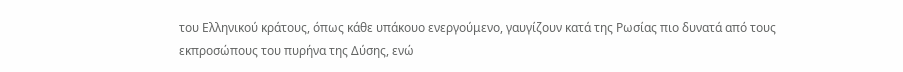του Ελληνικού κράτους, όπως κάθε υπάκουο ενεργούμενο, γαυγίζουν κατά της Ρωσίας πιο δυνατά από τους εκπροσώπους του πυρήνα της Δύσης, ενώ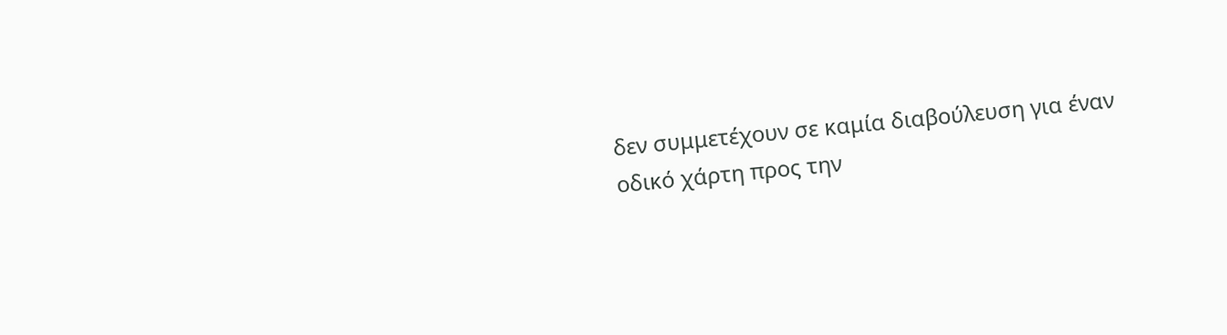δεν συμμετέχουν σε καμία διαβούλευση για έναν οδικό χάρτη προς την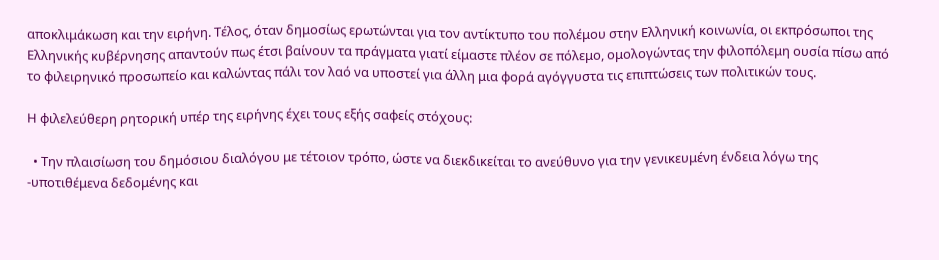αποκλιμάκωση και την ειρήνη. Τέλος, όταν δημοσίως ερωτώνται για τον αντίκτυπο του πολέμου στην Ελληνική κοινωνία, οι εκπρόσωποι της Ελληνικής κυβέρνησης απαντούν πως έτσι βαίνουν τα πράγματα γιατί είμαστε πλέον σε πόλεμο, ομολογώντας την φιλοπόλεμη ουσία πίσω από το φιλειρηνικό προσωπείο και καλώντας πάλι τον λαό να υποστεί για άλλη μια φορά αγόγγυστα τις επιπτώσεις των πολιτικών τους.

Η φιλελεύθερη ρητορική υπέρ της ειρήνης έχει τους εξής σαφείς στόχους:

  • Την πλαισίωση του δημόσιου διαλόγου με τέτοιον τρόπο, ώστε να διεκδικείται το ανεύθυνο για την γενικευμένη ένδεια λόγω της -υποτιθέμενα δεδομένης και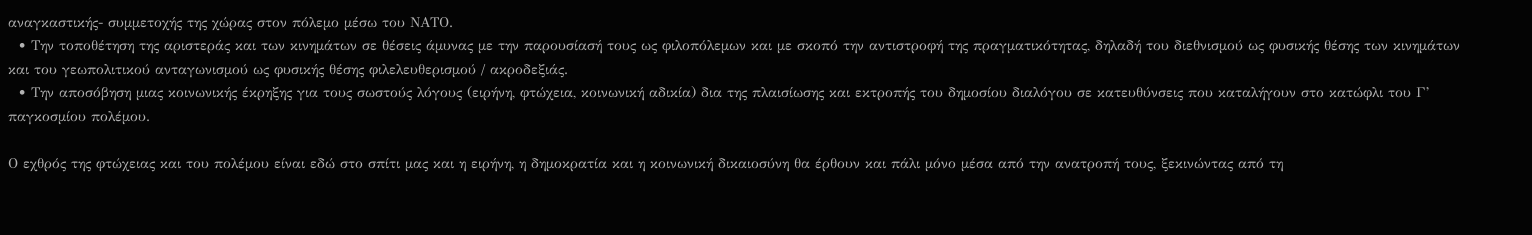αναγκαστικής- συμμετοχής της χώρας στον πόλεμο μέσω του ΝΑΤΟ.
  • Την τοποθέτηση της αριστεράς και των κινημάτων σε θέσεις άμυνας με την παρουσίασή τους ως φιλοπόλεμων και με σκοπό την αντιστροφή της πραγματικότητας, δηλαδή του διεθνισμού ως φυσικής θέσης των κινημάτων και του γεωπολιτικού ανταγωνισμού ως φυσικής θέσης φιλελευθερισμού / ακροδεξιάς.
  • Την αποσόβηση μιας κοινωνικής έκρηξης για τους σωστούς λόγους (ειρήνη, φτώχεια, κοινωνική αδικία) δια της πλαισίωσης και εκτροπής του δημοσίου διαλόγου σε κατευθύνσεις που καταλήγουν στο κατώφλι του Γ’ παγκοσμίου πολέμου.

Ο εχθρός της φτώχειας και του πολέμου είναι εδώ στο σπίτι μας και η ειρήνη, η δημοκρατία και η κοινωνική δικαιοσύνη θα έρθουν και πάλι μόνο μέσα από την ανατροπή τους, ξεκινώντας από τη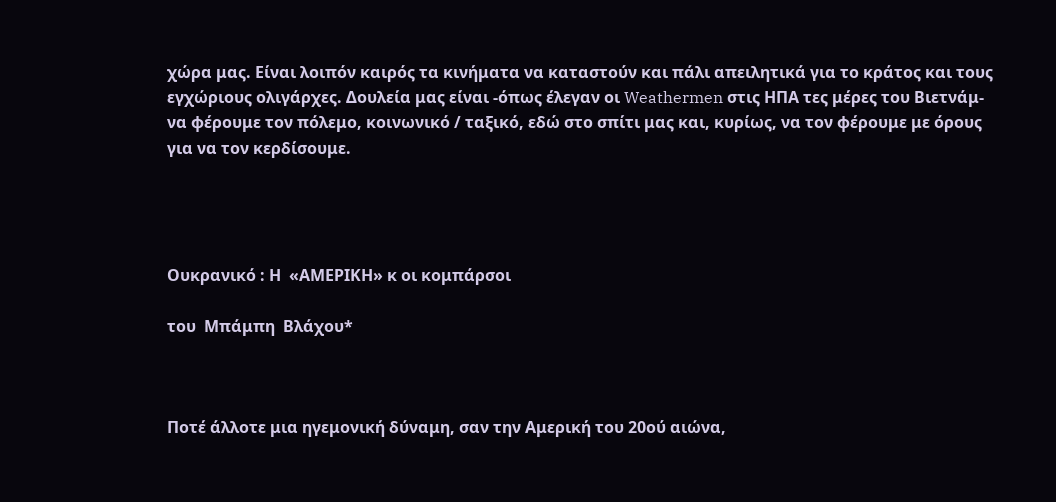χώρα μας. Είναι λοιπόν καιρός τα κινήματα να καταστούν και πάλι απειλητικά για το κράτος και τους εγχώριους ολιγάρχες. Δουλεία μας είναι -όπως έλεγαν οι Weathermen στις ΗΠΑ τες μέρες του Βιετνάμ- να φέρουμε τον πόλεμο, κοινωνικό / ταξικό, εδώ στο σπίτι μας και, κυρίως, να τον φέρουμε με όρους για να τον κερδίσουμε.




Ουκρανικό : Η  «ΑΜΕΡΙΚΗ» κ οι κομπάρσοι

του  Μπάμπη  Βλάχου*



Ποτέ άλλοτε μια ηγεμονική δύναμη, σαν την Αμερική του 20ού αιώνα,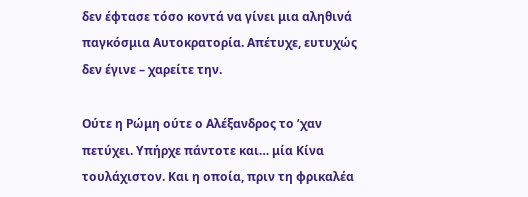δεν έφτασε τόσο κοντά να γίνει μια αληθινά παγκόσμια Αυτοκρατορία. Απέτυχε, ευτυχώς δεν έγινε – χαρείτε την.

Ούτε η Ρώμη ούτε ο Αλέξανδρος το ’χαν πετύχει. Υπήρχε πάντοτε και… μία Κίνα τουλάχιστον. Και η οποία, πριν τη φρικαλέα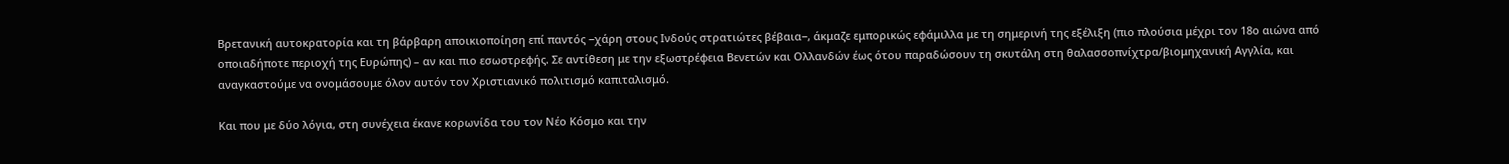Βρετανική αυτοκρατορία και τη βάρβαρη αποικιοποίηση επί παντός −χάρη στους Ινδούς στρατιώτες βέβαια−, άκμαζε εμπορικώς εφάμιλλα με τη σημερινή της εξέλιξη (πιο πλούσια μέχρι τον 18ο αιώνα από οποιαδήποτε περιοχή της Ευρώπης) – αν και πιο εσωστρεφής. Σε αντίθεση με την εξωστρέφεια Βενετών και Ολλανδών έως ότου παραδώσουν τη σκυτάλη στη θαλασσοπνίχτρα/βιομηχανική Αγγλία, και αναγκαστούμε να ονομάσουμε όλον αυτόν τον Χριστιανικό πολιτισμό καπιταλισμό.

Και που με δύο λόγια, στη συνέχεια έκανε κορωνίδα του τον Νέο Κόσμο και την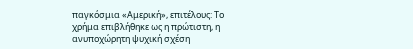παγκόσμια «Αμερική», επιτέλους: Το χρήμα επιβλήθηκε ως η πρώτιστη, η ανυποχώρητη ψυχική σχέση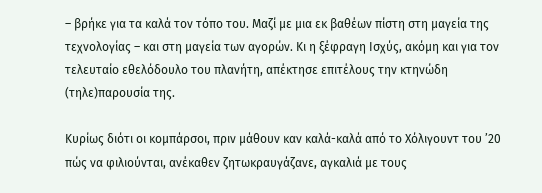– βρήκε για τα καλά τον τόπο του. Μαζί με μια εκ βαθέων πίστη στη μαγεία της τεχνολογίας – και στη μαγεία των αγορών. Κι η ξέφραγη Ισχύς, ακόμη και για τον τελευταίο εθελόδουλο του πλανήτη, απέκτησε επιτέλους την κτηνώδη (τηλε)παρουσία της.

Κυρίως διότι οι κομπάρσοι, πριν μάθουν καν καλά-καλά από το Χόλιγουντ του ’20 πώς να φιλιούνται, ανέκαθεν ζητωκραυγάζανε, αγκαλιά με τους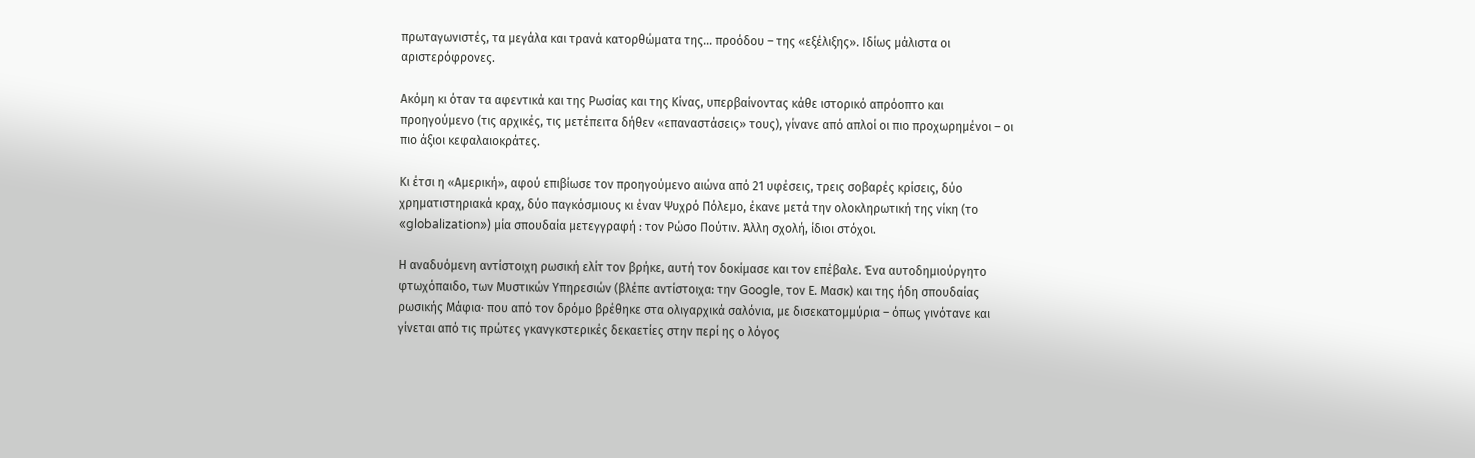πρωταγωνιστές, τα μεγάλα και τρανά κατορθώματα της… προόδου – της «εξέλιξης». Ιδίως μάλιστα οι αριστερόφρονες.

Ακόμη κι όταν τα αφεντικά και της Ρωσίας και της Κίνας, υπερβαίνοντας κάθε ιστορικό απρόοπτο και προηγούμενο (τις αρχικές, τις μετέπειτα δήθεν «επαναστάσεις» τους), γίνανε από απλοί οι πιο προχωρημένοι – οι πιο άξιοι κεφαλαιοκράτες.

Κι έτσι η «Αμερική», αφού επιβίωσε τον προηγούμενο αιώνα από 21 υφέσεις, τρεις σοβαρές κρίσεις, δύο χρηματιστηριακά κραχ, δύο παγκόσμιους κι έναν Ψυχρό Πόλεμο, έκανε μετά την ολοκληρωτική της νίκη (το «globalization») μία σπουδαία μετεγγραφή : τον Ρώσο Πούτιν. Άλλη σχολή, ίδιοι στόχοι.

Η αναδυόμενη αντίστοιχη ρωσική ελίτ τον βρήκε, αυτή τον δοκίμασε και τον επέβαλε. Ένα αυτοδημιούργητο φτωχόπαιδο, των Μυστικών Υπηρεσιών (βλέπε αντίστοιχα: την Google, τον Ε. Μασκ) και της ήδη σπουδαίας ρωσικής Μάφια· που από τον δρόμο βρέθηκε στα ολιγαρχικά σαλόνια, με δισεκατομμύρια – όπως γινότανε και γίνεται από τις πρώτες γκανγκστερικές δεκαετίες στην περί ης ο λόγος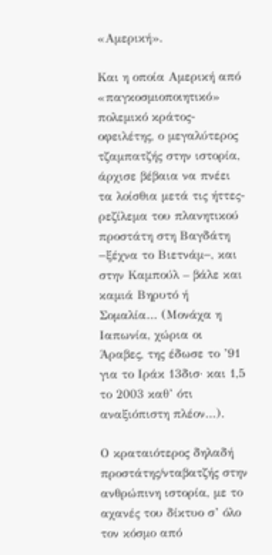«Αμερική».

Και η οποία Αμερική από «παγκοσμιοποιητικό» πολεμικό κράτος-οφειλέτης, ο μεγαλύτερος τζαμπατζής στην ιστορία, άρχισε βέβαια να πνέει τα λοίσθια μετά τις ήττες-ρεζίλεμα του πλανητικού προστάτη στη Βαγδάτη −ξέχνα το Βιετνάμ−, και στην Καμπούλ – βάλε και καμιά Βηρυτό ή Σομαλία… (Μονάχα η Ιαπωνία, χώρια οι Άραβες, της έδωσε το ’91 για το Ιράκ 13δισ· και 1,5 το 2003 καθ’ ότι αναξιόπιστη πλέον…).

Ο κραταιότερος δηλαδή προστάτης/νταβατζής στην ανθρώπινη ιστορία, με το αχανές του δίκτυο σ’ όλο τον κόσμο από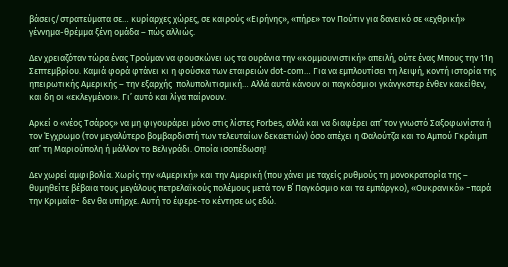βάσεις/στρατεύματα σε… κυρίαρχες χώρες, σε καιρούς «Ειρήνης», «πήρε» τον Πούτιν για δανεικό σε «εχθρική» γέννημα-θρέμμα ξένη ομάδα – πώς αλλιώς.

Δεν χρειαζόταν τώρα ένας Τρούμαν να φουσκώνει ως τα ουράνια την «κομμουνιστική» απειλή, ούτε ένας Μπους την 11η Σεπτεμβρίου. Καμιά φορά φτάνει κι η φούσκα των εταιρειών dot-com… Για να εμπλουτίσει τη λειψή, κοντή ιστορία της ηπειρωτικής Αμερικής – την εξαρχής  πολυπολιτισμική… Αλλά αυτά κάνουν οι παγκόσμιοι γκάνγκστερ ένθεν κακείθεν, και δη οι «εκλεγμένοι». Γι’ αυτό και λίγα παίρνουν.

Αρκεί ο «νέος Τσάρος» να μη φιγουράρει μόνο στις λίστες Forbes, αλλά και να διαφέρει απ’ τον γνωστό Σαξοφωνίστα ή τον Έγχρωμο (τον μεγαλύτερο βομβαρδιστή των τελευταίων δεκαετιών) όσο απέχει η Φαλούτζα και το Αμπού Γκράιμπ απ’ τη Μαριούπολη ή μάλλον το Βελιγράδι. Οποία ισοπέδωση!

Δεν χωρεί αμφιβολία. Χωρίς την «Αμερική» και την Αμερική (που χάνει με ταχείς ρυθμούς τη μονοκρατορία της – θυμηθείτε βέβαια τους μεγάλους πετρελαϊκούς πολέμους μετά τον Β΄ Παγκόσμιο και τα εμπάργκο), «Ουκρανικό» −παρά την Κριμαία− δεν θα υπήρχε. Αυτή το έφερε-το κέντησε ως εδώ.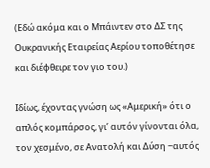(Εδώ ακόμα και ο Μπάιντεν στο ΔΣ της Ουκρανικής Εταιρείας Αερίου τοποθέτησε και διέφθειρε τον γιο του.)

Ιδίως, έχοντας γνώση ως «Αμερική» ότι ο απλός κομπάρσος, γι’ αυτόν γίνονται όλα, τον χεσμένο, σε Ανατολή και Δύση −αυτός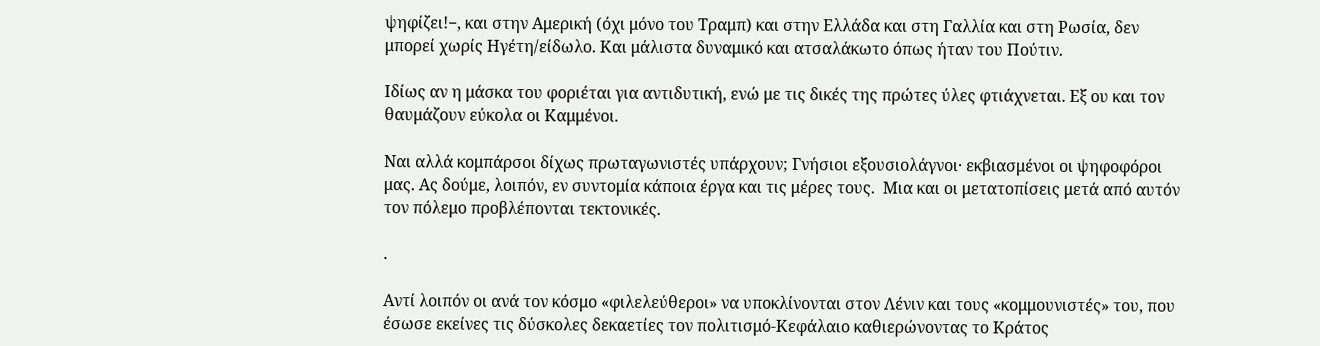ψηφίζει!−, και στην Αμερική (όχι μόνο του Τραμπ) και στην Ελλάδα και στη Γαλλία και στη Ρωσία, δεν μπορεί χωρίς Ηγέτη/είδωλο. Και μάλιστα δυναμικό και ατσαλάκωτο όπως ήταν του Πούτιν.

Ιδίως αν η μάσκα του φοριέται για αντιδυτική, ενώ με τις δικές της πρώτες ύλες φτιάχνεται. Εξ ου και τον θαυμάζουν εύκολα οι Καμμένοι.

Ναι αλλά κομπάρσοι δίχως πρωταγωνιστές υπάρχουν; Γνήσιοι εξουσιολάγνοι· εκβιασμένοι οι ψηφοφόροι μας. Ας δούμε, λοιπόν, εν συντομία κάποια έργα και τις μέρες τους.  Μια και οι μετατοπίσεις μετά από αυτόν τον πόλεμο προβλέπονται τεκτονικές.

.

Αντί λοιπόν οι ανά τον κόσμο «φιλελεύθεροι» να υποκλίνονται στον Λένιν και τους «κομμουνιστές» του, που έσωσε εκείνες τις δύσκολες δεκαετίες τον πολιτισμό-Κεφάλαιο καθιερώνοντας το Κράτος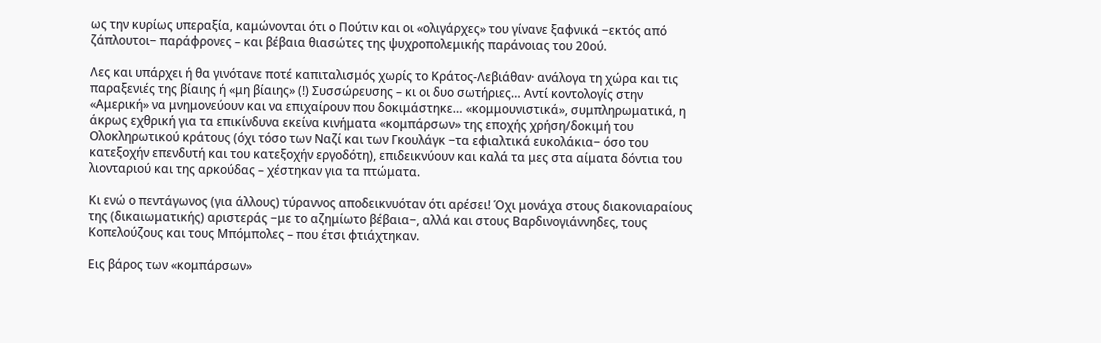ως την κυρίως υπεραξία, καμώνονται ότι ο Πούτιν και οι «ολιγάρχες» του γίνανε ξαφνικά −εκτός από ζάπλουτοι− παράφρονες – και βέβαια θιασώτες της ψυχροπολεμικής παράνοιας του 20ού.

Λες και υπάρχει ή θα γινότανε ποτέ καπιταλισμός χωρίς το Κράτος-Λεβιάθαν· ανάλογα τη χώρα και τις παραξενιές της βίαιης ή «μη βίαιης» (!) Συσσώρευσης – κι οι δυο σωτήριες… Αντί κοντολογίς στην «Αμερική» να μνημονεύουν και να επιχαίρουν που δοκιμάστηκε… «κομμουνιστικά», συμπληρωματικά, η άκρως εχθρική για τα επικίνδυνα εκείνα κινήματα «κομπάρσων» της εποχής χρήση/δοκιμή του Ολοκληρωτικού κράτους (όχι τόσο των Ναζί και των Γκουλάγκ −τα εφιαλτικά ευκολάκια− όσο του κατεξοχήν επενδυτή και του κατεξοχήν εργοδότη), επιδεικνύουν και καλά τα μες στα αίματα δόντια του λιονταριού και της αρκούδας – χέστηκαν για τα πτώματα.

Κι ενώ ο πεντάγωνος (για άλλους) τύραννος αποδεικνυόταν ότι αρέσει! Όχι μονάχα στους διακονιαραίους της (δικαιωματικής) αριστεράς −με το αζημίωτο βέβαια−, αλλά και στους Βαρδινογιάννηδες, τους Κοπελούζους και τους Μπόμπολες – που έτσι φτιάχτηκαν.

Εις βάρος των «κομπάρσων»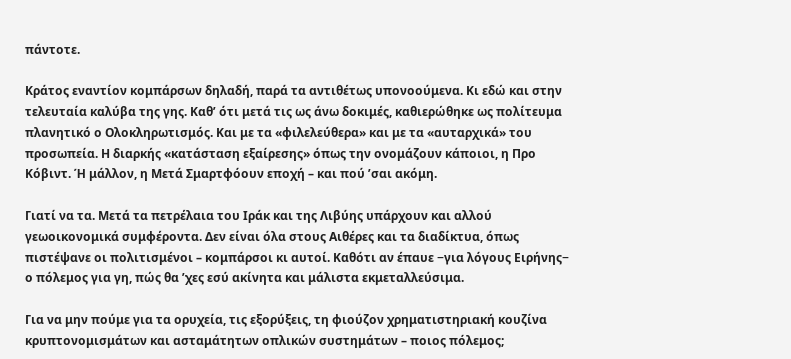πάντοτε.

Κράτος εναντίον κομπάρσων δηλαδή, παρά τα αντιθέτως υπονοούμενα. Κι εδώ και στην τελευταία καλύβα της γης. Καθ’ ότι μετά τις ως άνω δοκιμές, καθιερώθηκε ως πολίτευμα πλανητικό ο Ολοκληρωτισμός. Και με τα «φιλελεύθερα» και με τα «αυταρχικά» του προσωπεία. Η διαρκής «κατάσταση εξαίρεσης» όπως την ονομάζουν κάποιοι, η Προ Κόβιντ. Ή μάλλον, η Μετά Σμαρτφόουν εποχή – και πού ’σαι ακόμη.

Γιατί να τα. Μετά τα πετρέλαια του Ιράκ και της Λιβύης υπάρχουν και αλλού γεωοικονομικά συμφέροντα. Δεν είναι όλα στους Αιθέρες και τα διαδίκτυα, όπως πιστέψανε οι πολιτισμένοι – κομπάρσοι κι αυτοί. Καθότι αν έπαυε −για λόγους Ειρήνης− ο πόλεμος για γη, πώς θα ’χες εσύ ακίνητα και μάλιστα εκμεταλλεύσιμα.

Για να μην πούμε για τα ορυχεία, τις εξορύξεις, τη φιούζον χρηματιστηριακή κουζίνα κρυπτονομισμάτων και ασταμάτητων οπλικών συστημάτων – ποιος πόλεμος;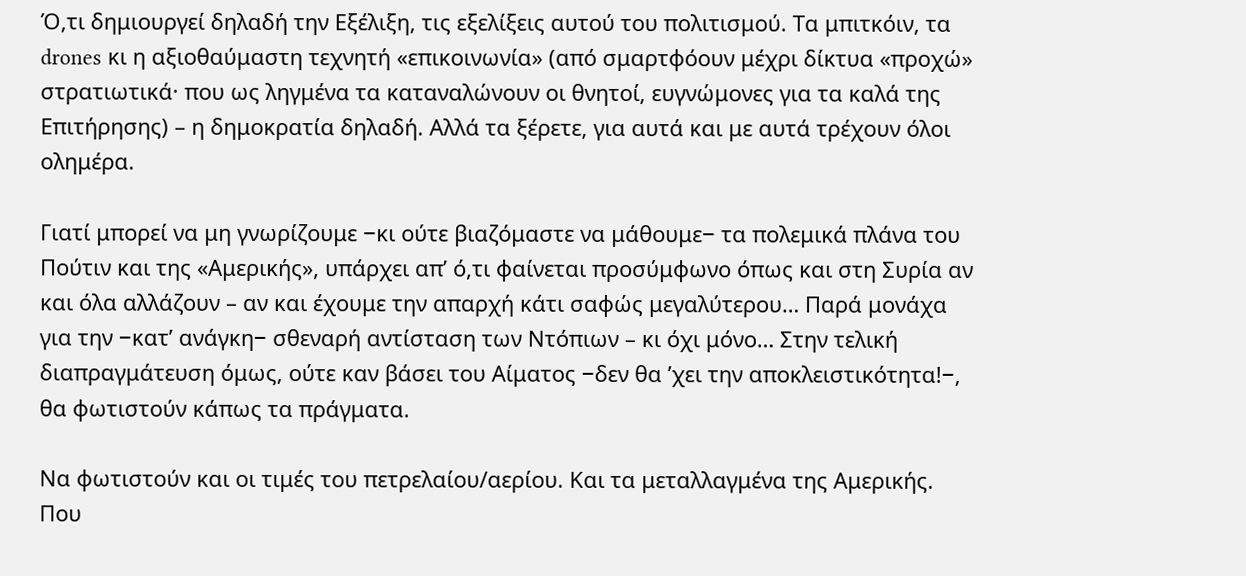Ό,τι δημιουργεί δηλαδή την Εξέλιξη, τις εξελίξεις αυτού του πολιτισμού. Τα μπιτκόιν, τα drones κι η αξιοθαύμαστη τεχνητή «επικοινωνία» (από σμαρτφόουν μέχρι δίκτυα «προχώ» στρατιωτικά· που ως ληγμένα τα καταναλώνουν οι θνητοί, ευγνώμονες για τα καλά της Επιτήρησης) – η δημοκρατία δηλαδή. Αλλά τα ξέρετε, για αυτά και με αυτά τρέχουν όλοι ολημέρα.

Γιατί μπορεί να μη γνωρίζουμε −κι ούτε βιαζόμαστε να μάθουμε− τα πολεμικά πλάνα του Πούτιν και της «Αμερικής», υπάρχει απ’ ό,τι φαίνεται προσύμφωνο όπως και στη Συρία αν και όλα αλλάζουν – αν και έχουμε την απαρχή κάτι σαφώς μεγαλύτερου… Παρά μονάχα για την −κατ’ ανάγκη− σθεναρή αντίσταση των Ντόπιων – κι όχι μόνο… Στην τελική διαπραγμάτευση όμως, ούτε καν βάσει του Αίματος −δεν θα ’χει την αποκλειστικότητα!−, θα φωτιστούν κάπως τα πράγματα.

Να φωτιστούν και οι τιμές του πετρελαίου/αερίου. Και τα μεταλλαγμένα της Αμερικής. Που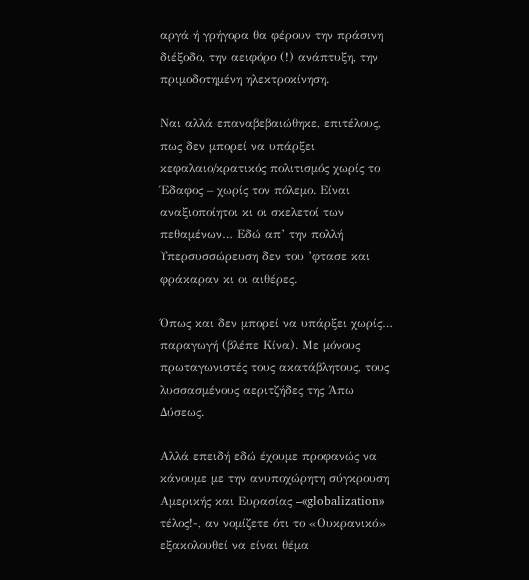αργά ή γρήγορα θα φέρουν την πράσινη διέξοδο, την αειφόρο (!) ανάπτυξη, την πριμοδοτημένη ηλεκτροκίνηση.

Ναι αλλά επαναβεβαιώθηκε, επιτέλους, πως δεν μπορεί να υπάρξει κεφαλαιο/κρατικός πολιτισμός χωρίς το Έδαφος – χωρίς τον πόλεμο. Είναι αναξιοποίητοι κι οι σκελετοί των πεθαμένων… Εδώ απ’ την πολλή Υπερσυσσώρευση δεν του ’φτασε και φράκαραν κι οι αιθέρες.

Όπως και δεν μπορεί να υπάρξει χωρίς… παραγωγή (βλέπε Κίνα). Με μόνους πρωταγωνιστές τους ακατάβλητους, τους λυσσασμένους αεριτζήδες της Άπω Δύσεως.

Αλλά επειδή εδώ έχουμε προφανώς να κάνουμε με την ανυποχώρητη σύγκρουση Αμερικής και Ευρασίας –«globalization» τέλος!-, αν νομίζετε ότι το «Ουκρανικό» εξακολουθεί να είναι θέμα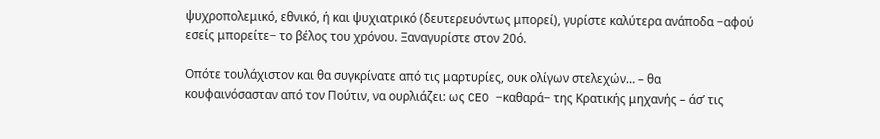ψυχροπολεμικό, εθνικό, ή και ψυχιατρικό (δευτερευόντως μπορεί), γυρίστε καλύτερα ανάποδα −αφού εσείς μπορείτε− το βέλος του χρόνου. Ξαναγυρίστε στον 20ό.

Οπότε τουλάχιστον και θα συγκρίνατε από τις μαρτυρίες, ουκ ολίγων στελεχών… – θα κουφαινόσασταν από τον Πούτιν, να ουρλιάζει: ως CEO −καθαρά− της Κρατικής μηχανής – άσ’ τις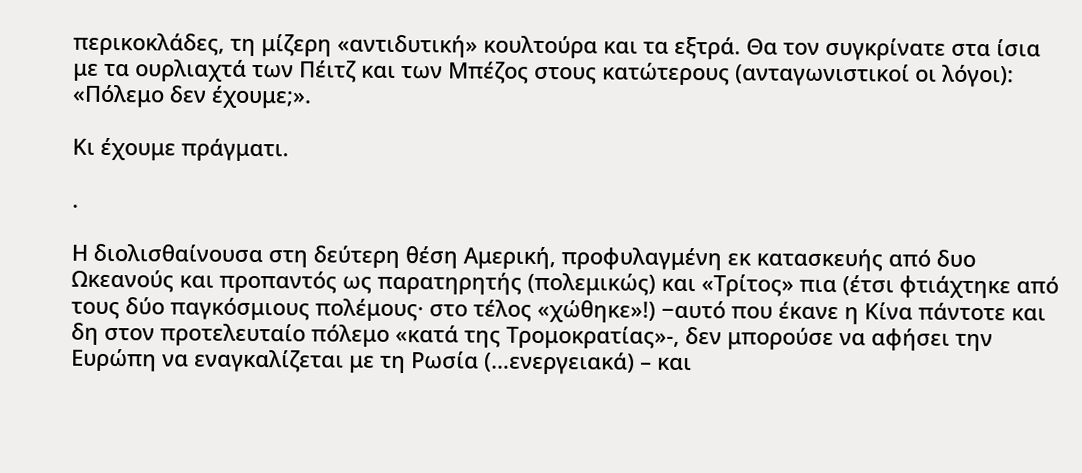περικοκλάδες, τη μίζερη «αντιδυτική» κουλτούρα και τα εξτρά. Θα τον συγκρίνατε στα ίσια με τα ουρλιαχτά των Πέιτζ και των Μπέζος στους κατώτερους (ανταγωνιστικοί οι λόγοι): «Πόλεμο δεν έχουμε;».

Κι έχουμε πράγματι.

.

Η διολισθαίνουσα στη δεύτερη θέση Αμερική, προφυλαγμένη εκ κατασκευής από δυο Ωκεανούς και προπαντός ως παρατηρητής (πολεμικώς) και «Τρίτος» πια (έτσι φτιάχτηκε από τους δύο παγκόσμιους πολέμους· στο τέλος «χώθηκε»!) −αυτό που έκανε η Κίνα πάντοτε και δη στον προτελευταίο πόλεμο «κατά της Τρομοκρατίας»-, δεν μπορούσε να αφήσει την Ευρώπη να εναγκαλίζεται με τη Ρωσία (…ενεργειακά) – και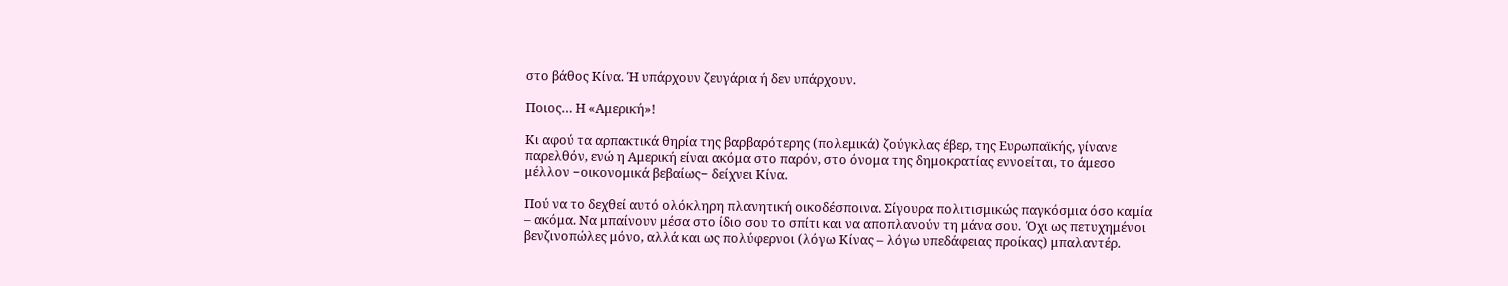στο βάθος Κίνα. Ή υπάρχουν ζευγάρια ή δεν υπάρχουν.

Ποιος… Η «Αμερική»!

Κι αφού τα αρπακτικά θηρία της βαρβαρότερης (πολεμικά) ζούγκλας έβερ, της Ευρωπαϊκής, γίνανε παρελθόν, ενώ η Αμερική είναι ακόμα στο παρόν, στο όνομα της δημοκρατίας εννοείται, το άμεσο μέλλον −οικονομικά βεβαίως− δείχνει Κίνα.

Πού να το δεχθεί αυτό ολόκληρη πλανητική οικοδέσποινα. Σίγουρα πολιτισμικώς παγκόσμια όσο καμία – ακόμα. Να μπαίνουν μέσα στο ίδιο σου το σπίτι και να αποπλανούν τη μάνα σου.  Όχι ως πετυχημένοι βενζινοπώλες μόνο, αλλά και ως πολύφερνοι (λόγω Κίνας – λόγω υπεδάφειας προίκας) μπαλαντέρ.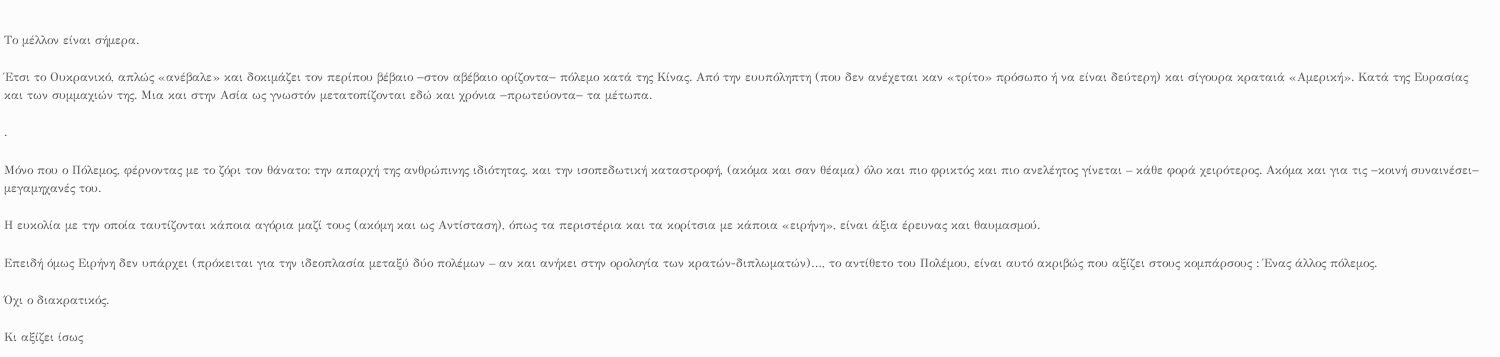Το μέλλον είναι σήμερα.

Έτσι το Ουκρανικό, απλώς «ανέβαλε» και δοκιμάζει τον περίπου βέβαιο −στον αβέβαιο ορίζοντα− πόλεμο κατά της Κίνας. Από την ευυπόληπτη (που δεν ανέχεται καν «τρίτο» πρόσωπο ή να είναι δεύτερη) και σίγουρα κραταιά «Αμερική». Κατά της Ευρασίας και των συμμαχιών της. Μια και στην Ασία ως γνωστόν μετατοπίζονται εδώ και χρόνια −πρωτεύοντα− τα μέτωπα.

.

Μόνο που ο Πόλεμος, φέρνοντας με το ζόρι τον θάνατο: την απαρχή της ανθρώπινης ιδιότητας, και την ισοπεδωτική καταστροφή, (ακόμα και σαν θέαμα) όλο και πιο φρικτός και πιο ανελέητος γίνεται – κάθε φορά χειρότερος. Ακόμα και για τις −κοινή συναινέσει− μεγαμηχανές του.

Η ευκολία με την οποία ταυτίζονται κάποια αγόρια μαζί τους (ακόμη και ως Αντίσταση), όπως τα περιστέρια και τα κορίτσια με κάποια «ειρήνη», είναι άξια έρευνας και θαυμασμού.

Επειδή όμως Ειρήνη δεν υπάρχει (πρόκειται για την ιδεοπλασία μεταξύ δύο πολέμων – αν και ανήκει στην ορολογία των κρατών-διπλωματών)…, το αντίθετο του Πολέμου, είναι αυτό ακριβώς που αξίζει στους κομπάρσους : Ένας άλλος πόλεμος.

Όχι ο διακρατικός.

Κι αξίζει ίσως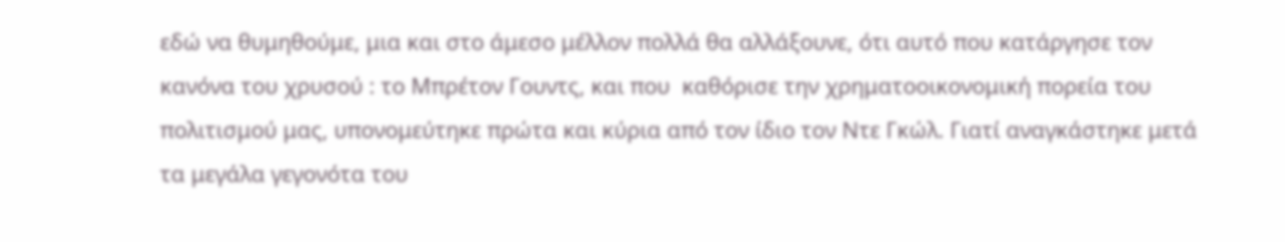εδώ να θυμηθούμε, μια και στο άμεσο μέλλον πολλά θα αλλάξουνε, ότι αυτό που κατάργησε τον κανόνα του χρυσού : το Μπρέτον Γουντς, και που  καθόρισε την χρηματοοικονομική πορεία του πολιτισμού μας, υπονομεύτηκε πρώτα και κύρια από τον ίδιο τον Ντε Γκώλ. Γιατί αναγκάστηκε μετά τα μεγάλα γεγονότα του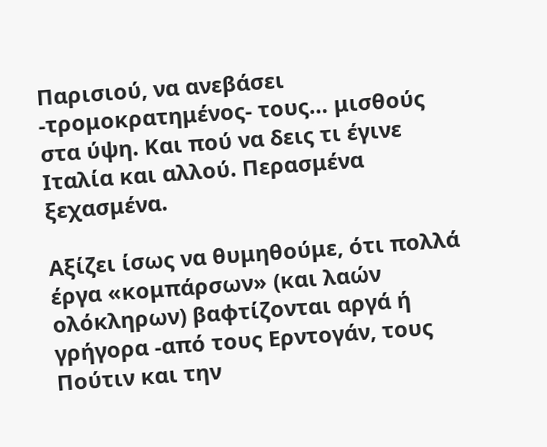Παρισιού, να ανεβάσει -τρομοκρατημένος- τους… μισθούς στα ύψη. Και πού να δεις τι έγινε Ιταλία και αλλού. Περασμένα ξεχασμένα.

Αξίζει ίσως να θυμηθούμε, ότι πολλά έργα «κομπάρσων» (και λαών ολόκληρων) βαφτίζονται αργά ή γρήγορα -από τους Ερντογάν, τους Πούτιν και την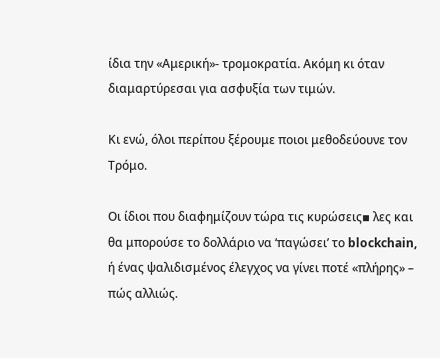ίδια την «Αμερική»- τρομοκρατία. Ακόμη κι όταν διαμαρτύρεσαι για ασφυξία των τιμών.

Κι ενώ, όλοι περίπου ξέρουμε ποιοι μεθοδεύουνε τον Τρόμο.

Οι ίδιοι που διαφημίζουν τώρα τις κυρώσεις▪ λες και θα μπορούσε το δολλάριο να ‘παγώσει’ το blockchain, ή ένας ψαλιδισμένος έλεγχος να γίνει ποτέ «πλήρης» – πώς αλλιώς.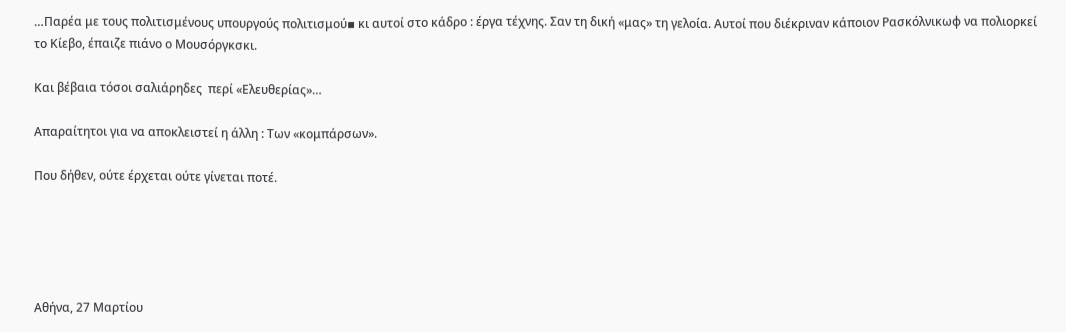…Παρέα με τους πολιτισμένους υπουργούς πολιτισμού▪ κι αυτοί στο κάδρο : έργα τέχνης. Σαν τη δική «μας» τη γελοία. Αυτοί που διέκριναν κάποιον Ρασκόλνικωφ να πολιορκεί το Κίεβο, έπαιζε πιάνο ο Μουσόργκσκι.

Και βέβαια τόσοι σαλιάρηδες  περί «Ελευθερίας»…

Απαραίτητοι για να αποκλειστεί η άλλη : Των «κομπάρσων».

Που δήθεν, ούτε έρχεται ούτε γίνεται ποτέ.





Αθήνα, 27 Μαρτίου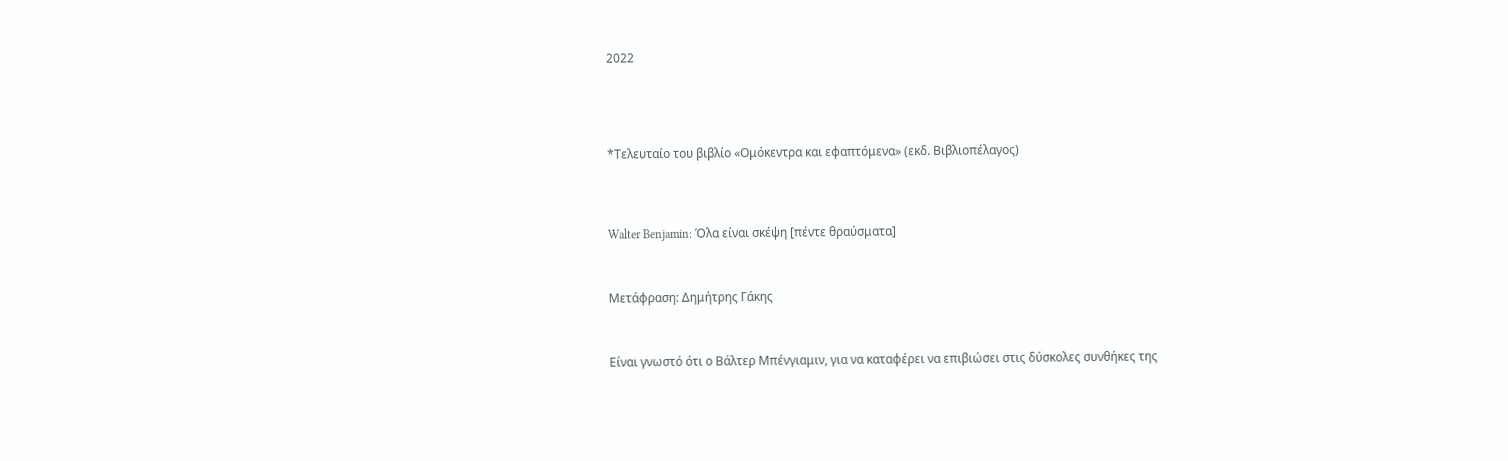2022





*Τελευταίο του βιβλίο «Ομόκεντρα και εφαπτόμενα» (εκδ. Βιβλιοπέλαγος)




Walter Benjamin: Όλα είναι σκέψη [πέντε θραύσματα]



Μετάφραση: Δημήτρης Γάκης



Είναι γνωστό ότι ο Βάλτερ Μπένγιαμιν, για να καταφέρει να επιβιώσει στις δύσκολες συνθήκες της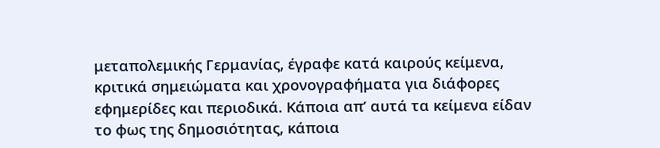μεταπολεμικής Γερμανίας, έγραφε κατά καιρούς κείμενα, κριτικά σημειώματα και χρονογραφήματα για διάφορες εφημερίδες και περιοδικά. Κάποια απ’ αυτά τα κείμενα είδαν το φως της δημοσιότητας, κάποια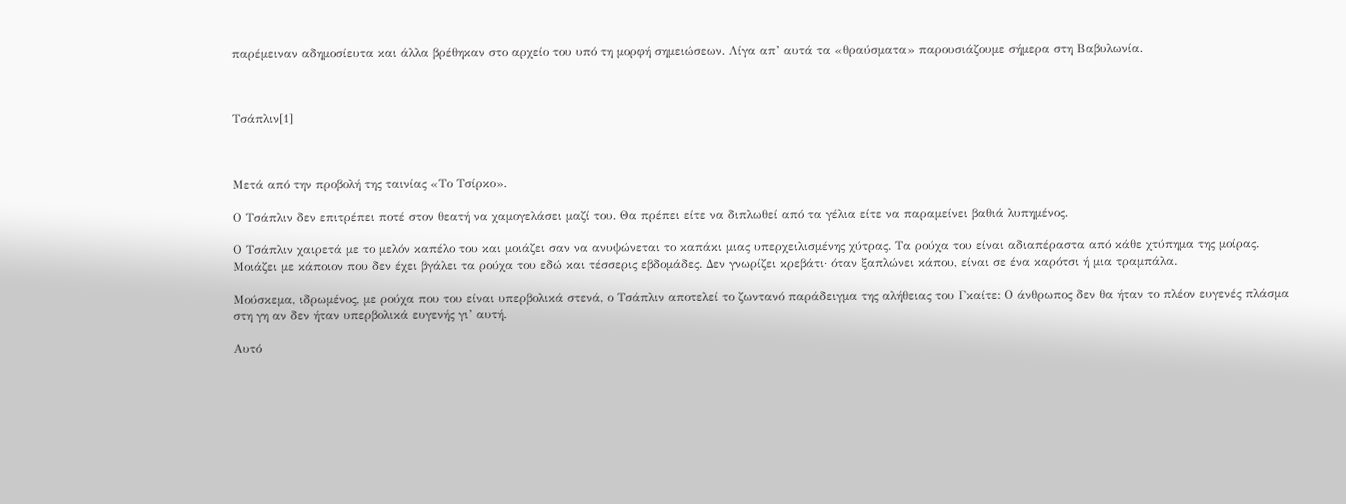παρέμειναν αδημοσίευτα και άλλα βρέθηκαν στο αρχείο του υπό τη μορφή σημειώσεων. Λίγα απ’ αυτά τα «θραύσματα» παρουσιάζουμε σήμερα στη Βαβυλωνία.



Τσάπλιν[1]



Μετά από την προβολή της ταινίας «Το Τσίρκο».

Ο Τσάπλιν δεν επιτρέπει ποτέ στον θεατή να χαμογελάσει μαζί του. Θα πρέπει είτε να διπλωθεί από τα γέλια είτε να παραμείνει βαθιά λυπημένος.

Ο Τσάπλιν χαιρετά με το μελόν καπέλο του και μοιάζει σαν να ανυψώνεται το καπάκι μιας υπερχειλισμένης χύτρας. Τα ρούχα του είναι αδιαπέραστα από κάθε χτύπημα της μοίρας. Μοιάζει με κάποιον που δεν έχει βγάλει τα ρούχα του εδώ και τέσσερις εβδομάδες. Δεν γνωρίζει κρεβάτι· όταν ξαπλώνει κάπου, είναι σε ένα καρότσι ή μια τραμπάλα.

Μούσκεμα, ιδρωμένος, με ρούχα που του είναι υπερβολικά στενά, ο Τσάπλιν αποτελεί το ζωντανό παράδειγμα της αλήθειας του Γκαίτε: Ο άνθρωπος δεν θα ήταν το πλέον ευγενές πλάσμα στη γη αν δεν ήταν υπερβολικά ευγενής γι’ αυτή.

Αυτό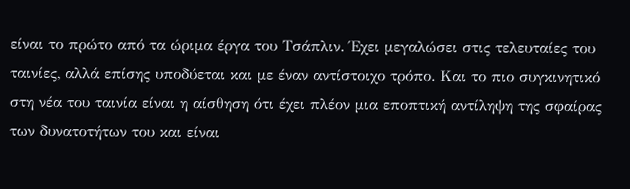είναι το πρώτο από τα ώριμα έργα του Τσάπλιν. Έχει μεγαλώσει στις τελευταίες του ταινίες, αλλά επίσης υποδύεται και με έναν αντίστοιχο τρόπο. Και το πιο συγκινητικό στη νέα του ταινία είναι η αίσθηση ότι έχει πλέον μια εποπτική αντίληψη της σφαίρας των δυνατοτήτων του και είναι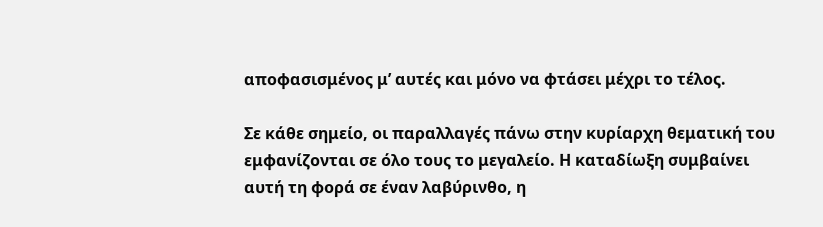αποφασισμένος μ’ αυτές και μόνο να φτάσει μέχρι το τέλος.

Σε κάθε σημείο, οι παραλλαγές πάνω στην κυρίαρχη θεματική του εμφανίζονται σε όλο τους το μεγαλείο. Η καταδίωξη συμβαίνει αυτή τη φορά σε έναν λαβύρινθο, η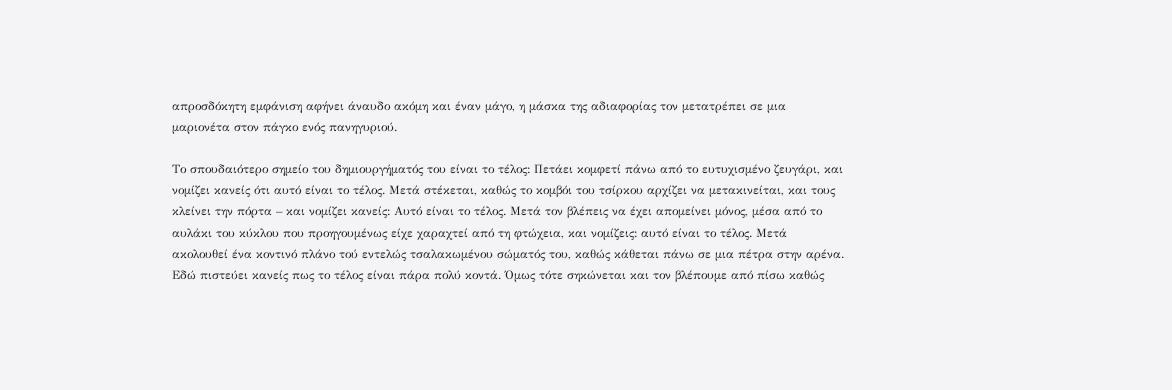απροσδόκητη εμφάνιση αφήνει άναυδο ακόμη και έναν μάγο, η μάσκα της αδιαφορίας τον μετατρέπει σε μια μαριονέτα στον πάγκο ενός πανηγυριού.

Το σπουδαιότερο σημείο του δημιουργήματός του είναι το τέλος: Πετάει κομφετί πάνω από το ευτυχισμένο ζευγάρι, και νομίζει κανείς ότι αυτό είναι το τέλος. Μετά στέκεται, καθώς το κομβόι του τσίρκου αρχίζει να μετακινείται, και τους κλείνει την πόρτα – και νομίζει κανείς: Αυτό είναι το τέλος. Μετά τον βλέπεις να έχει απομείνει μόνος, μέσα από το αυλάκι του κύκλου που προηγουμένως είχε χαραχτεί από τη φτώχεια, και νομίζεις: αυτό είναι το τέλος. Μετά ακολουθεί ένα κοντινό πλάνο τού εντελώς τσαλακωμένου σώματός του, καθώς κάθεται πάνω σε μια πέτρα στην αρένα. Εδώ πιστεύει κανείς πως το τέλος είναι πάρα πολύ κοντά. Όμως τότε σηκώνεται και τον βλέπουμε από πίσω καθώς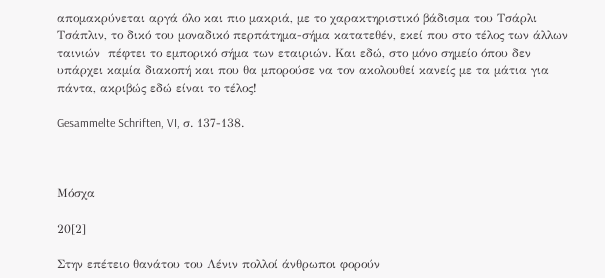απομακρύνεται αργά όλο και πιο μακριά, με το χαρακτηριστικό βάδισμα του Τσάρλι Τσάπλιν, το δικό του μοναδικό περπάτημα-σήμα κατατεθέν, εκεί που στο τέλος των άλλων ταινιών  πέφτει το εμπορικό σήμα των εταιριών. Και εδώ, στο μόνο σημείο όπου δεν υπάρχει καμία διακοπή και που θα μπορούσε να τον ακολουθεί κανείς με τα μάτια για πάντα, ακριβώς εδώ είναι το τέλος!

Gesammelte Schriften, VI, σ. 137-138.



Μόσχα

20[2]

Στην επέτειο θανάτου του Λένιν πολλοί άνθρωποι φορούν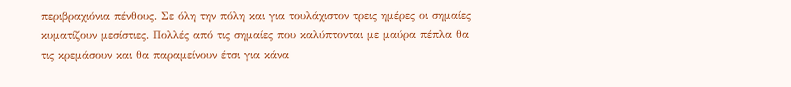περιβραχιόνια πένθους. Σε όλη την πόλη και για τουλάχιστον τρεις ημέρες οι σημαίες κυματίζουν μεσίστιες. Πολλές από τις σημαίες που καλύπτονται με μαύρα πέπλα θα τις κρεμάσουν και θα παραμείνουν έτσι για κάνα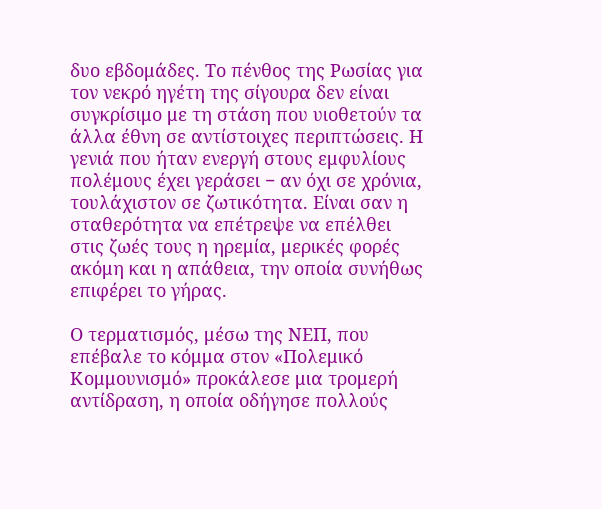δυο εβδομάδες. Το πένθος της Ρωσίας για τον νεκρό ηγέτη της σίγουρα δεν είναι συγκρίσιμο με τη στάση που υιοθετούν τα άλλα έθνη σε αντίστοιχες περιπτώσεις. Η γενιά που ήταν ενεργή στους εμφυλίους πολέμους έχει γεράσει − αν όχι σε χρόνια, τουλάχιστον σε ζωτικότητα. Είναι σαν η σταθερότητα να επέτρεψε να επέλθει στις ζωές τους η ηρεμία, μερικές φορές ακόμη και η απάθεια, την οποία συνήθως επιφέρει το γήρας.

Ο τερματισμός, μέσω της ΝΕΠ, που επέβαλε το κόμμα στον «Πολεμικό Κομμουνισμό» προκάλεσε μια τρομερή αντίδραση, η οποία οδήγησε πολλούς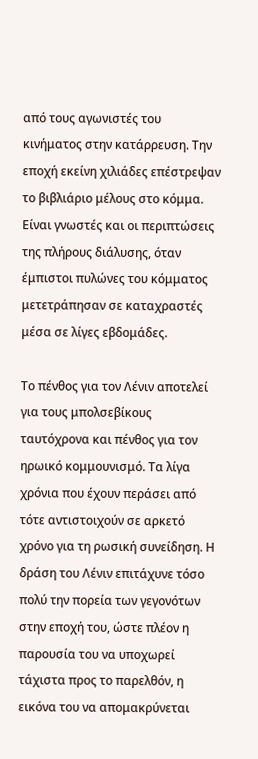από τους αγωνιστές του κινήματος στην κατάρρευση. Την εποχή εκείνη χιλιάδες επέστρεψαν το βιβλιάριο μέλους στο κόμμα. Είναι γνωστές και οι περιπτώσεις της πλήρους διάλυσης, όταν έμπιστοι πυλώνες του κόμματος μετετράπησαν σε καταχραστές μέσα σε λίγες εβδομάδες.

Το πένθος για τον Λένιν αποτελεί για τους μπολσεβίκους ταυτόχρονα και πένθος για τον ηρωικό κομμουνισμό. Τα λίγα χρόνια που έχουν περάσει από τότε αντιστοιχούν σε αρκετό χρόνο για τη ρωσική συνείδηση. Η δράση του Λένιν επιτάχυνε τόσο πολύ την πορεία των γεγονότων στην εποχή του, ώστε πλέον η παρουσία του να υποχωρεί τάχιστα προς το παρελθόν, η εικόνα του να απομακρύνεται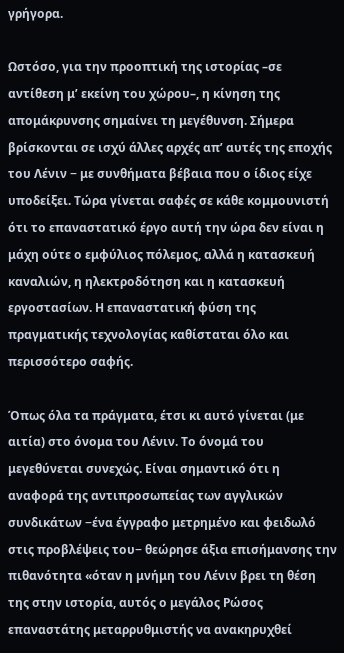γρήγορα.

Ωστόσο, για την προοπτική της ιστορίας –σε αντίθεση μ’ εκείνη του χώρου–, η κίνηση της απομάκρυνσης σημαίνει τη μεγέθυνση. Σήμερα βρίσκονται σε ισχύ άλλες αρχές απ’ αυτές της εποχής του Λένιν − με συνθήματα βέβαια που ο ίδιος είχε υποδείξει. Τώρα γίνεται σαφές σε κάθε κομμουνιστή ότι το επαναστατικό έργο αυτή την ώρα δεν είναι η μάχη ούτε ο εμφύλιος πόλεμος, αλλά η κατασκευή καναλιών, η ηλεκτροδότηση και η κατασκευή εργοστασίων. Η επαναστατική φύση της πραγματικής τεχνολογίας καθίσταται όλο και περισσότερο σαφής.

Όπως όλα τα πράγματα, έτσι κι αυτό γίνεται (με αιτία) στο όνομα του Λένιν. Το όνομά του μεγεθύνεται συνεχώς. Είναι σημαντικό ότι η αναφορά της αντιπροσωπείας των αγγλικών συνδικάτων −ένα έγγραφο μετρημένο και φειδωλό στις προβλέψεις του− θεώρησε άξια επισήμανσης την πιθανότητα «όταν η μνήμη του Λένιν βρει τη θέση της στην ιστορία, αυτός ο μεγάλος Ρώσος επαναστάτης μεταρρυθμιστής να ανακηρυχθεί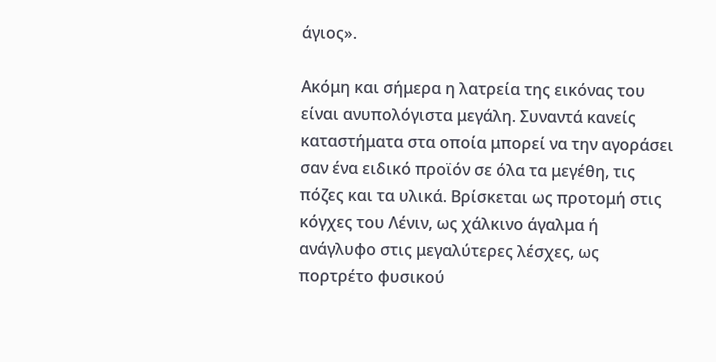άγιος».

Ακόμη και σήμερα η λατρεία της εικόνας του είναι ανυπολόγιστα μεγάλη. Συναντά κανείς καταστήματα στα οποία μπορεί να την αγοράσει σαν ένα ειδικό προϊόν σε όλα τα μεγέθη, τις πόζες και τα υλικά. Βρίσκεται ως προτομή στις κόγχες του Λένιν, ως χάλκινο άγαλμα ή ανάγλυφο στις μεγαλύτερες λέσχες, ως πορτρέτο φυσικού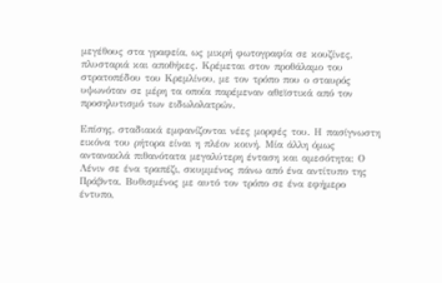μεγέθους στα γραφεία, ως μικρή φωτογραφία σε κουζίνες, πλυσταριά και αποθήκες. Κρέμεται στον προθάλαμο του στρατοπέδου του Κρεμλίνου, με τον τρόπο που ο σταυρός υψωνόταν σε μέρη τα οποία παρέμεναν αθεϊστικά από τον προσηλυτισμό των ειδωλολατρών.

Επίσης, σταδιακά εμφανίζονται νέες μορφές του. Η πασίγνωστη εικόνα του ρήτορα είναι η πλέον κοινή. Μία άλλη όμως αντανακλά πιθανότατα μεγαλύτερη ένταση και αμεσότητα: Ο Λένιν σε ένα τραπέζι, σκυμμένος πάνω από ένα αντίτυπο της Πράβντα. Βυθισμένος με αυτό τον τρόπο σε ένα εφήμερο έντυπο,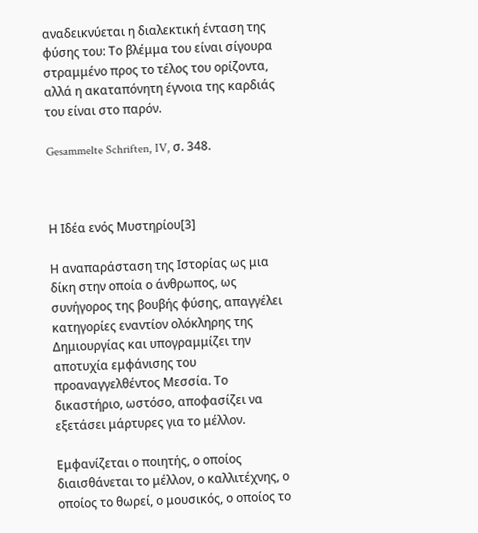αναδεικνύεται η διαλεκτική ένταση της φύσης του: Το βλέμμα του είναι σίγουρα στραμμένο προς το τέλος του ορίζοντα, αλλά η ακαταπόνητη έγνοια της καρδιάς του είναι στο παρόν.

Gesammelte Schriften, IV, σ. 348.



Η Ιδέα ενός Μυστηρίου[3]

Η αναπαράσταση της Iστορίας ως μια δίκη στην οποία ο άνθρωπος, ως συνήγορος της βουβής φύσης, απαγγέλει κατηγορίες εναντίον ολόκληρης της Δημιουργίας και υπογραμμίζει την αποτυχία εμφάνισης του προαναγγελθέντος Μεσσία. Το δικαστήριο, ωστόσο, αποφασίζει να εξετάσει μάρτυρες για το μέλλον.

Εμφανίζεται ο ποιητής, ο οποίος διαισθάνεται το μέλλον, ο καλλιτέχνης, ο οποίος το θωρεί, ο μουσικός, ο οποίος το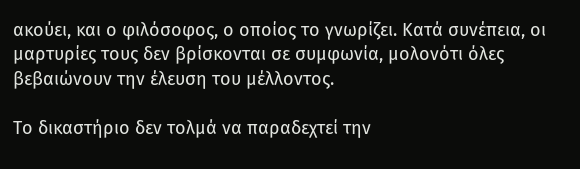ακούει, και ο φιλόσοφος, ο οποίος το γνωρίζει. Κατά συνέπεια, οι μαρτυρίες τους δεν βρίσκονται σε συμφωνία, μολονότι όλες βεβαιώνουν την έλευση του μέλλοντος.

Το δικαστήριο δεν τολμά να παραδεχτεί την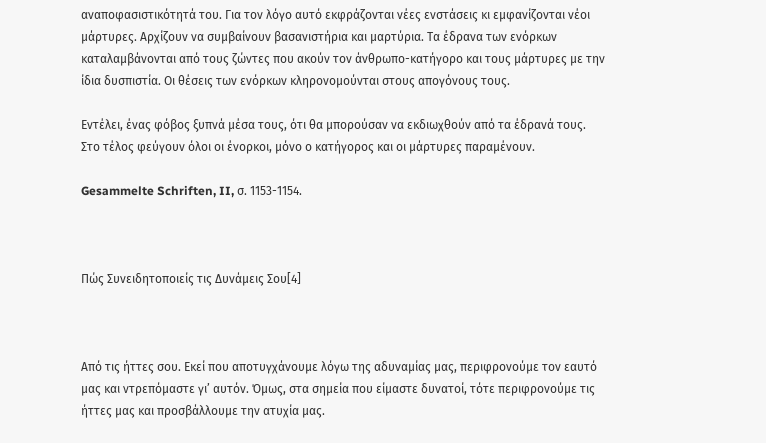αναποφασιστικότητά του. Για τον λόγο αυτό εκφράζονται νέες ενστάσεις κι εμφανίζονται νέοι μάρτυρες. Αρχίζουν να συμβαίνουν βασανιστήρια και μαρτύρια. Τα έδρανα των ενόρκων καταλαμβάνονται από τους ζώντες που ακούν τον άνθρωπο-κατήγορο και τους μάρτυρες με την ίδια δυσπιστία. Οι θέσεις των ενόρκων κληρονομούνται στους απογόνους τους.

Εντέλει, ένας φόβος ξυπνά μέσα τους, ότι θα μπορούσαν να εκδιωχθούν από τα έδρανά τους. Στο τέλος φεύγουν όλοι οι ένορκοι, μόνο ο κατήγορος και οι μάρτυρες παραμένουν.

Gesammelte Schriften, II, σ. 1153-1154.



Πώς Συνειδητοποιείς τις Δυνάμεις Σου[4]



Από τις ήττες σου. Εκεί που αποτυγχάνουμε λόγω της αδυναμίας μας, περιφρονούμε τον εαυτό μας και ντρεπόμαστε γι’ αυτόν. Όμως, στα σημεία που είμαστε δυνατοί, τότε περιφρονούμε τις ήττες μας και προσβάλλουμε την ατυχία μας.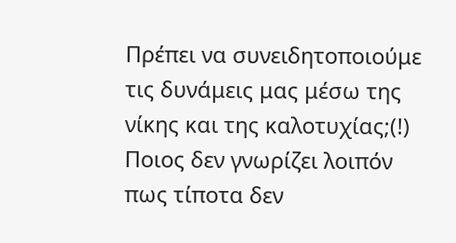Πρέπει να συνειδητοποιούμε τις δυνάμεις μας μέσω της νίκης και της καλοτυχίας;(!) Ποιος δεν γνωρίζει λοιπόν πως τίποτα δεν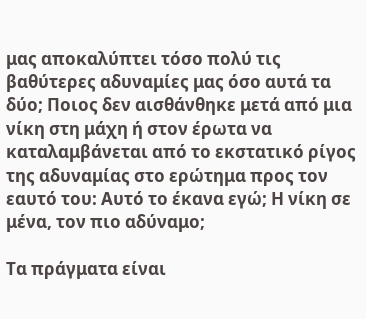μας αποκαλύπτει τόσο πολύ τις βαθύτερες αδυναμίες μας όσο αυτά τα δύο; Ποιος δεν αισθάνθηκε μετά από μια νίκη στη μάχη ή στον έρωτα να καταλαμβάνεται από το εκστατικό ρίγος της αδυναμίας στο ερώτημα προς τον εαυτό του: Αυτό το έκανα εγώ; Η νίκη σε μένα, τον πιο αδύναμο;

Τα πράγματα είναι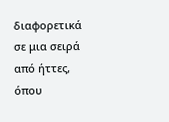διαφορετικά σε μια σειρά από ήττες, όπου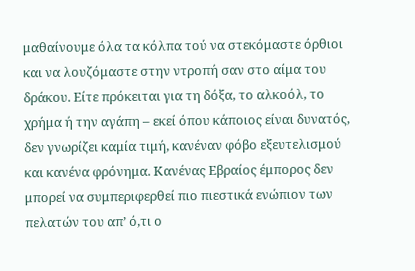μαθαίνουμε όλα τα κόλπα τού να στεκόμαστε όρθιοι και να λουζόμαστε στην ντροπή σαν στο αίμα του δράκου. Είτε πρόκειται για τη δόξα, το αλκοόλ, το χρήμα ή την αγάπη – εκεί όπου κάποιος είναι δυνατός, δεν γνωρίζει καμία τιμή, κανέναν φόβο εξευτελισμού και κανένα φρόνημα. Κανένας Εβραίος έμπορος δεν μπορεί να συμπεριφερθεί πιο πιεστικά ενώπιον των πελατών του απ’ ό,τι ο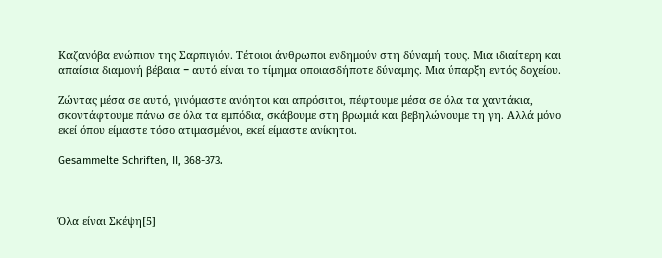Καζανόβα ενώπιον της Σαρπιγιόν. Τέτοιοι άνθρωποι ενδημούν στη δύναμή τους. Μια ιδιαίτερη και απαίσια διαμονή βέβαια − αυτό είναι το τίμημα οποιασδήποτε δύναμης. Μια ύπαρξη εντός δοχείου.

Ζώντας μέσα σε αυτό, γινόμαστε ανόητοι και απρόσιτοι, πέφτουμε μέσα σε όλα τα χαντάκια, σκοντάφτουμε πάνω σε όλα τα εμπόδια, σκάβουμε στη βρωμιά και βεβηλώνουμε τη γη. Αλλά μόνο εκεί όπου είμαστε τόσο ατιμασμένοι, εκεί είμαστε ανίκητοι.

Gesammelte Schriften, II, 368-373.



Όλα είναι Σκέψη[5]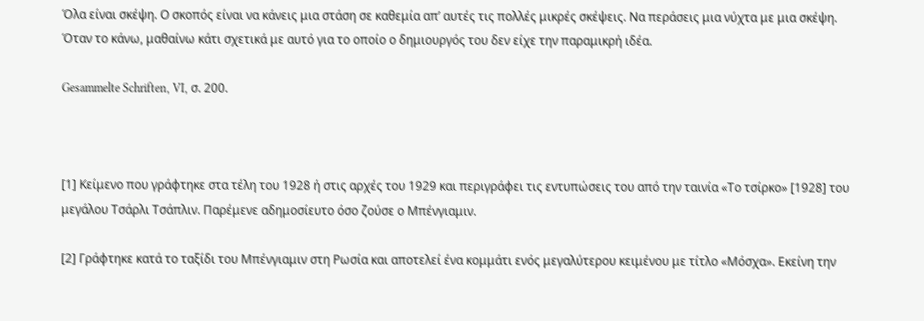Όλα είναι σκέψη. Ο σκοπός είναι να κάνεις μια στάση σε καθεμία απ’ αυτές τις πολλές μικρές σκέψεις. Να περάσεις μια νύχτα με μια σκέψη. Όταν το κάνω, μαθαίνω κάτι σχετικά με αυτό για το οποίο ο δημιουργός του δεν είχε την παραμικρή ιδέα.

Gesammelte Schriften, VI, σ. 200.



[1] Κείμενο που γράφτηκε στα τέλη του 1928 ή στις αρχές του 1929 και περιγράφει τις εντυπώσεις του από την ταινία «Το τσίρκο» [1928] του μεγάλου Τσάρλι Τσάπλιν. Παρέμενε αδημοσίευτο όσο ζούσε ο Μπένγιαμιν.

[2] Γράφτηκε κατά το ταξίδι του Μπένγιαμιν στη Ρωσία και αποτελεί ένα κομμάτι ενός μεγαλύτερου κειμένου με τίτλο «Μόσχα». Εκείνη την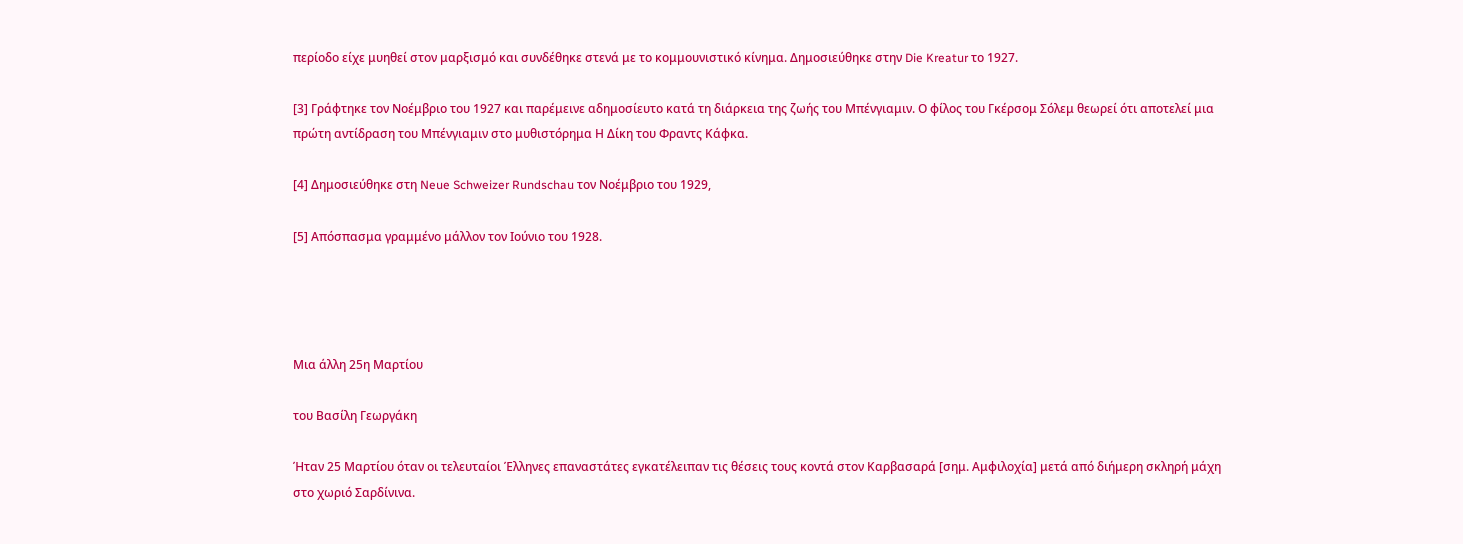περίοδο είχε μυηθεί στον μαρξισμό και συνδέθηκε στενά με το κομμουνιστικό κίνημα. Δημοσιεύθηκε στην Die Kreatur το 1927.

[3] Γράφτηκε τον Νοέμβριο του 1927 και παρέμεινε αδημοσίευτο κατά τη διάρκεια της ζωής του Μπένγιαμιν. Ο φίλος του Γκέρσομ Σόλεμ θεωρεί ότι αποτελεί μια πρώτη αντίδραση του Μπένγιαμιν στο μυθιστόρημα Η Δίκη του Φραντς Κάφκα.

[4] Δημοσιεύθηκε στη Neue Schweizer Rundschau τον Νοέμβριο του 1929,

[5] Απόσπασμα γραμμένο μάλλον τον Ιούνιο του 1928.




Μια άλλη 25η Μαρτίου

του Βασίλη Γεωργάκη

Ήταν 25 Μαρτίου όταν οι τελευταίοι Έλληνες επαναστάτες εγκατέλειπαν τις θέσεις τους κοντά στον Καρβασαρά [σημ. Αμφιλοχία] μετά από διήμερη σκληρή μάχη στο χωριό Σαρδίνινα.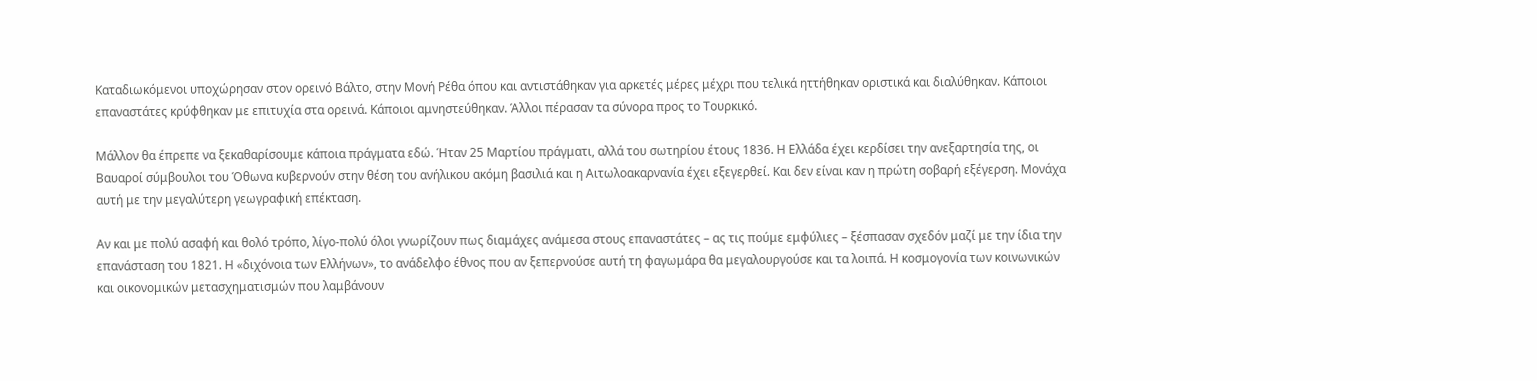Καταδιωκόμενοι υποχώρησαν στον ορεινό Βάλτο, στην Μονή Ρέθα όπου και αντιστάθηκαν για αρκετές μέρες μέχρι που τελικά ηττήθηκαν οριστικά και διαλύθηκαν. Κάποιοι επαναστάτες κρύφθηκαν με επιτυχία στα ορεινά. Κάποιοι αμνηστεύθηκαν. Άλλοι πέρασαν τα σύνορα προς το Τουρκικό.

Μάλλον θα έπρεπε να ξεκαθαρίσουμε κάποια πράγματα εδώ. Ήταν 25 Μαρτίου πράγματι, αλλά του σωτηρίου έτους 1836. Η Ελλάδα έχει κερδίσει την ανεξαρτησία της, οι Βαυαροί σύμβουλοι του Όθωνα κυβερνούν στην θέση του ανήλικου ακόμη βασιλιά και η Αιτωλοακαρνανία έχει εξεγερθεί. Και δεν είναι καν η πρώτη σοβαρή εξέγερση. Μονάχα αυτή με την μεγαλύτερη γεωγραφική επέκταση.

Αν και με πολύ ασαφή και θολό τρόπο, λίγο-πολύ όλοι γνωρίζουν πως διαμάχες ανάμεσα στους επαναστάτες – ας τις πούμε εμφύλιες – ξέσπασαν σχεδόν μαζί με την ίδια την επανάσταση του 1821. Η «διχόνοια των Ελλήνων», το ανάδελφο έθνος που αν ξεπερνούσε αυτή τη φαγωμάρα θα μεγαλουργούσε και τα λοιπά. Η κοσμογονία των κοινωνικών και οικονομικών μετασχηματισμών που λαμβάνουν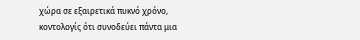χώρα σε εξαιρετικά πυκνό χρόνο, κοντολογίς ότι συνοδεύει πάντα μια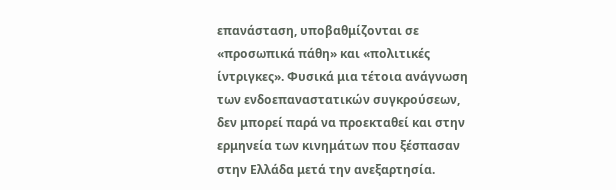επανάσταση, υποβαθμίζονται σε «προσωπικά πάθη» και «πολιτικές ίντριγκες». Φυσικά μια τέτοια ανάγνωση των ενδοεπαναστατικών συγκρούσεων, δεν μπορεί παρά να προεκταθεί και στην ερμηνεία των κινημάτων που ξέσπασαν στην Ελλάδα μετά την ανεξαρτησία.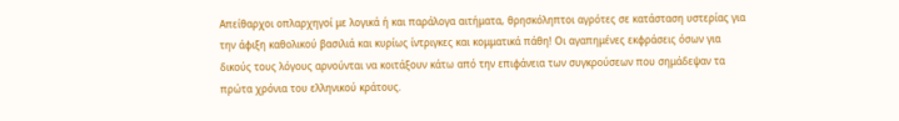Απείθαρχοι οπλαρχηγοί με λογικά ή και παράλογα αιτήματα, θρησκόληπτοι αγρότες σε κατάσταση υστερίας για την άφιξη καθολικού βασιλιά και κυρίως ίντριγκες και κομματικά πάθη! Οι αγαπημένες εκφράσεις όσων για δικούς τους λόγους αρνούνται να κοιτάξουν κάτω από την επιφάνεια των συγκρούσεων που σημάδεψαν τα πρώτα χρόνια του ελληνικού κράτους.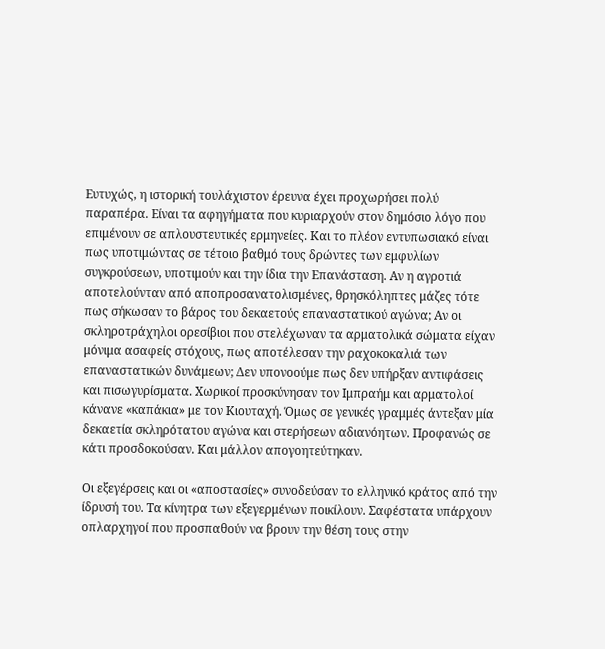Ευτυχώς, η ιστορική τουλάχιστον έρευνα έχει προχωρήσει πολύ παραπέρα. Είναι τα αφηγήματα που κυριαρχούν στον δημόσιο λόγο που επιμένουν σε απλουστευτικές ερμηνείες. Και το πλέον εντυπωσιακό είναι πως υποτιμώντας σε τέτοιο βαθμό τους δρώντες των εμφυλίων συγκρούσεων, υποτιμούν και την ίδια την Επανάσταση. Αν η αγροτιά αποτελούνταν από αποπροσανατολισμένες, θρησκόληπτες μάζες τότε πως σήκωσαν το βάρος του δεκαετούς επαναστατικού αγώνα; Αν οι σκληροτράχηλοι ορεσίβιοι που στελέχωναν τα αρματολικά σώματα είχαν μόνιμα ασαφείς στόχους, πως αποτέλεσαν την ραχοκοκαλιά των επαναστατικών δυνάμεων; Δεν υπονοούμε πως δεν υπήρξαν αντιφάσεις και πισωγυρίσματα. Χωρικοί προσκύνησαν τον Ιμπραήμ και αρματολοί κάνανε «καπάκια» με τον Κιουταχή. Όμως σε γενικές γραμμές άντεξαν μία δεκαετία σκληρότατου αγώνα και στερήσεων αδιανόητων. Προφανώς σε κάτι προσδοκούσαν. Και μάλλον απογοητεύτηκαν.

Οι εξεγέρσεις και οι «αποστασίες» συνοδεύσαν το ελληνικό κράτος από την ίδρυσή του. Τα κίνητρα των εξεγερμένων ποικίλουν. Σαφέστατα υπάρχουν οπλαρχηγοί που προσπαθούν να βρουν την θέση τους στην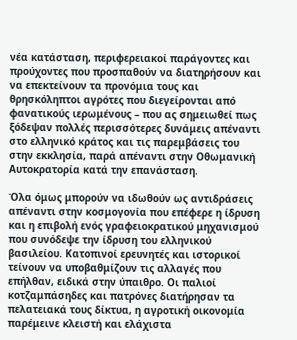νέα κατάσταση, περιφερειακοί παράγοντες και προύχοντες που προσπαθούν να διατηρήσουν και να επεκτείνουν τα προνόμια τους και θρησκόληπτοι αγρότες που διεγείρονται από φανατικούς ιερωμένους – που ας σημειωθεί πως ξόδεψαν πολλές περισσότερες δυνάμεις απέναντι στο ελληνικό κράτος και τις παρεμβάσεις του στην εκκλησία, παρά απέναντι στην Οθωμανική Αυτοκρατορία κατά την επανάσταση.

Όλα όμως μπορούν να ιδωθούν ως αντιδράσεις απέναντι στην κοσμογονία που επέφερε η ίδρυση και η επιβολή ενός γραφειοκρατικού μηχανισμού που συνόδεψε την ίδρυση του ελληνικού βασιλείου. Κατοπινοί ερευνητές και ιστορικοί τείνουν να υποβαθμίζουν τις αλλαγές που επήλθαν, ειδικά στην ύπαιθρο. Οι παλιοί κοτζαμπάσηδες και πατρόνες διατήρησαν τα πελατειακά τους δίκτυα, η αγροτική οικονομία παρέμεινε κλειστή και ελάχιστα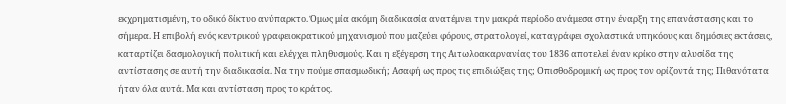εκχρηματισμένη, το οδικό δίκτυο ανύπαρκτο. Όμως μία ακόμη διαδικασία ανατέμνει την μακρά περίοδο ανάμεσα στην έναρξη της επανάστασης και το σήμερα. Η επιβολή ενός κεντρικού γραφειοκρατικού μηχανισμού που μαζεύει φόρους, στρατολογεί, καταγράφει σχολαστικά υπηκόους και δημόσιες εκτάσεις, καταρτίζει δασμολογική πολιτική και ελέγχει πληθυσμούς. Και η εξέγερση της Αιτωλοακαρνανίας του 1836 αποτελεί έναν κρίκο στην αλυσίδα της αντίστασης σε αυτή την διαδικασία. Να την πούμε σπασμωδική; Ασαφή ως προς τις επιδιώξεις της; Οπισθοδρομική ως προς τον ορίζοντά της; Πιθανότατα ήταν όλα αυτά. Μα και αντίσταση προς το κράτος.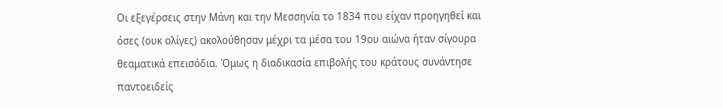Οι εξεγέρσεις στην Μάνη και την Μεσσηνία το 1834 που είχαν προηγηθεί και όσες (ουκ ολίγες) ακολούθησαν μέχρι τα μέσα του 19ου αιώνα ήταν σίγουρα θεαματικά επεισόδια. Όμως η διαδικασία επιβολής του κράτους συνάντησε παντοειδείς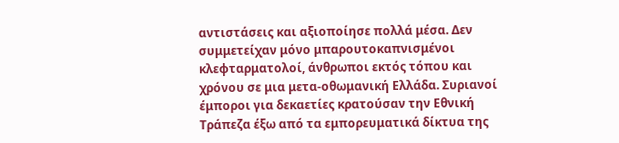αντιστάσεις και αξιοποίησε πολλά μέσα. Δεν συμμετείχαν μόνο μπαρουτοκαπνισμένοι κλεφταρματολοί, άνθρωποι εκτός τόπου και χρόνου σε μια μετα-οθωμανική Ελλάδα. Συριανοί έμποροι για δεκαετίες κρατούσαν την Εθνική Τράπεζα έξω από τα εμπορευματικά δίκτυα της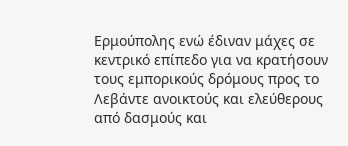Ερμούπολης ενώ έδιναν μάχες σε κεντρικό επίπεδο για να κρατήσουν τους εμπορικούς δρόμους προς το Λεβάντε ανοικτούς και ελεύθερους από δασμούς και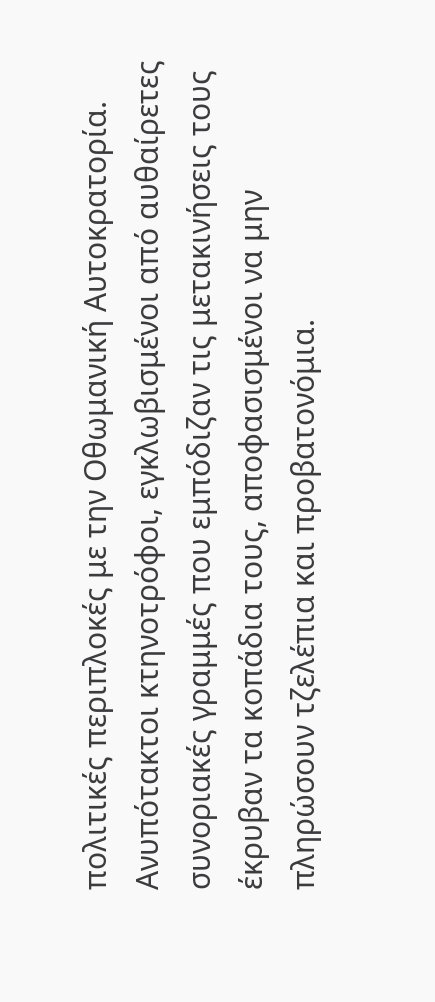πολιτικές περιπλοκές με την Οθωμανική Αυτοκρατορία. Ανυπότακτοι κτηνοτρόφοι, εγκλωβισμένοι από αυθαίρετες συνοριακές γραμμές που εμπόδιζαν τις μετακινήσεις τους έκρυβαν τα κοπάδια τους, αποφασισμένοι να μην πληρώσουν τζελέπια και προβατονόμια.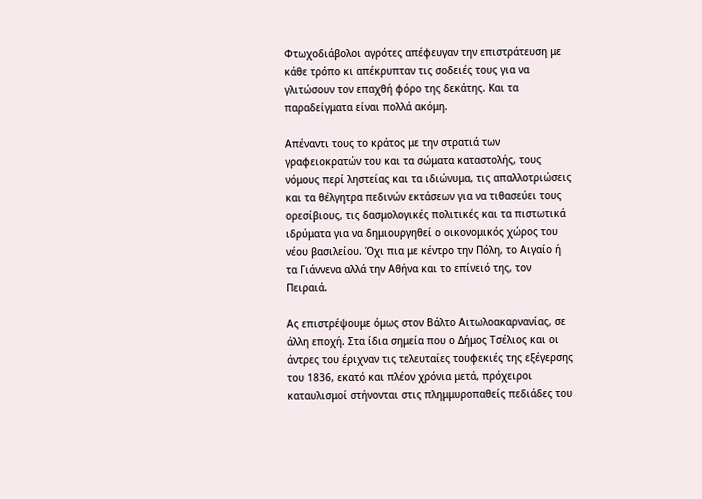Φτωχοδιάβολοι αγρότες απέφευγαν την επιστράτευση με κάθε τρόπο κι απέκρυπταν τις σοδειές τους για να γλιτώσουν τον επαχθή φόρο της δεκάτης. Και τα παραδείγματα είναι πολλά ακόμη.

Απέναντι τους το κράτος με την στρατιά των γραφειοκρατών του και τα σώματα καταστολής, τους νόμους περί ληστείας και τα ιδιώνυμα, τις απαλλοτριώσεις και τα θέλγητρα πεδινών εκτάσεων για να τιθασεύει τους ορεσίβιους, τις δασμολογικές πολιτικές και τα πιστωτικά ιδρύματα για να δημιουργηθεί ο οικονομικός χώρος του νέου βασιλείου. Όχι πια με κέντρο την Πόλη, το Αιγαίο ή τα Γιάννενα αλλά την Αθήνα και το επίνειό της, τον Πειραιά.

Ας επιστρέψουμε όμως στον Βάλτο Αιτωλοακαρνανίας, σε άλλη εποχή. Στα ίδια σημεία που ο Δήμος Τσέλιος και οι άντρες του έριχναν τις τελευταίες τουφεκιές της εξέγερσης του 1836, εκατό και πλέον χρόνια μετά, πρόχειροι καταυλισμοί στήνονται στις πλημμυροπαθείς πεδιάδες του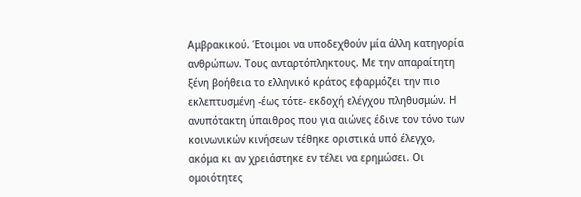Αμβρακικού. Έτοιμοι να υποδεχθούν μία άλλη κατηγορία ανθρώπων. Τους ανταρτόπληκτους. Με την απαραίτητη ξένη βοήθεια το ελληνικό κράτος εφαρμόζει την πιο εκλεπτυσμένη -έως τότε- εκδοχή ελέγχου πληθυσμών. Η ανυπότακτη ύπαιθρος που για αιώνες έδινε τον τόνο των κοινωνικών κινήσεων τέθηκε οριστικά υπό έλεγχο, ακόμα κι αν χρειάστηκε εν τέλει να ερημώσει. Οι ομοιότητες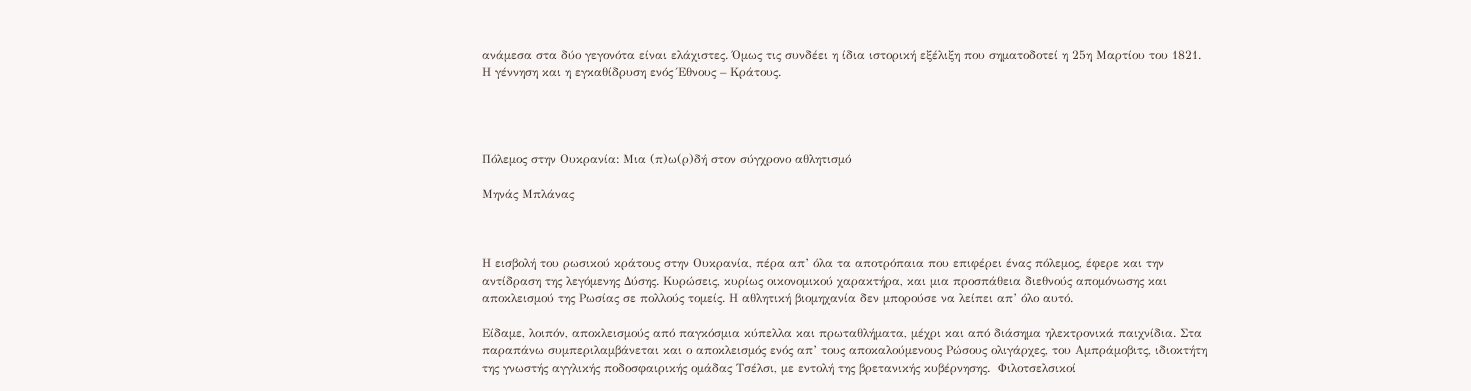ανάμεσα στα δύο γεγονότα είναι ελάχιστες. Όμως τις συνδέει η ίδια ιστορική εξέλιξη που σηματοδοτεί η 25η Μαρτίου του 1821. Η γέννηση και η εγκαθίδρυση ενός Έθνους – Κράτους.




Πόλεμος στην Ουκρανία: Μια (π)ω(ρ)δή στον σύγχρονο αθλητισμό

Μηνάς Μπλάνας



Η εισβολή του ρωσικού κράτους στην Ουκρανία, πέρα απ’ όλα τα αποτρόπαια που επιφέρει ένας πόλεμος, έφερε και την αντίδραση της λεγόμενης Δύσης. Κυρώσεις, κυρίως οικονομικού χαρακτήρα, και μια προσπάθεια διεθνούς απομόνωσης και αποκλεισμού της Ρωσίας σε πολλούς τομείς. Η αθλητική βιομηχανία δεν μπορούσε να λείπει απ’ όλο αυτό.

Είδαμε, λοιπόν, αποκλεισμούς από παγκόσμια κύπελλα και πρωταθλήματα, μέχρι και από διάσημα ηλεκτρονικά παιχνίδια. Στα παραπάνω συμπεριλαμβάνεται και ο αποκλεισμός ενός απ’ τους αποκαλούμενους Ρώσους ολιγάρχες, του Αμπράμοβιτς, ιδιοκτήτη της γνωστής αγγλικής ποδοσφαιρικής ομάδας Τσέλσι, με εντολή της βρετανικής κυβέρνησης.  Φιλοτσελσικοί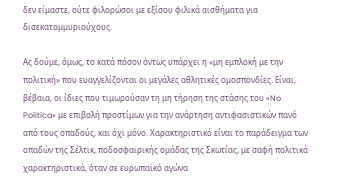δεν είμαστε, ούτε φιλορώσοι με εξίσου φιλικά αισθήματα για δισεκατομμυριούχους.

Ας δούμε, όμως, το κατά πόσον όντως υπάρχει η «μη εμπλοκή με την πολιτική» που ευαγγελίζονται οι μεγάλες αθλητικές ομοσπονδίες. Είναι, βέβαια, οι ίδιες που τιμωρούσαν τη μη τήρηση της στάσης του «No Politica» με επιβολή προστίμων για την ανάρτηση αντιφασιστικών πανό από τους οπαδούς, και όχι μόνο. Χαρακτηριστικό είναι το παράδειγμα των οπαδών της Σέλτικ, ποδοσφαιρικής ομάδας της Σκωτίας, με σαφή πολιτικά χαρακτηριστικά, όταν σε ευρωπαϊκό αγώνα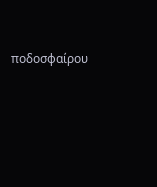ποδοσφαίρου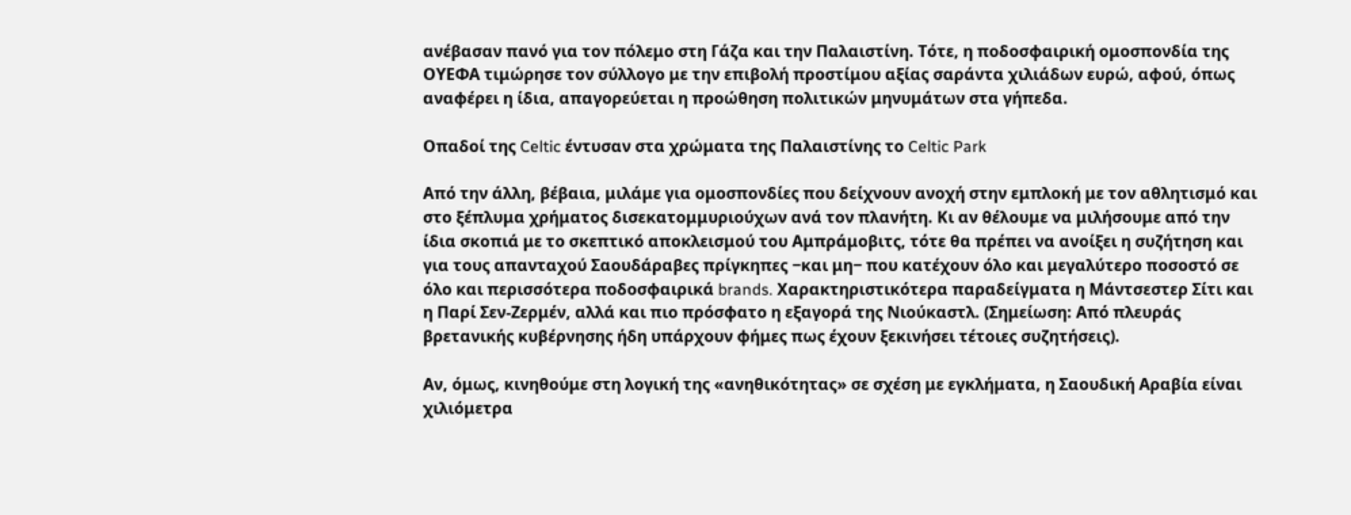ανέβασαν πανό για τον πόλεμο στη Γάζα και την Παλαιστίνη. Τότε, η ποδοσφαιρική ομοσπονδία της ΟΥΕΦΑ τιμώρησε τον σύλλογο με την επιβολή προστίμου αξίας σαράντα χιλιάδων ευρώ, αφού, όπως αναφέρει η ίδια, απαγορεύεται η προώθηση πολιτικών μηνυμάτων στα γήπεδα.

Οπαδοί της Celtic έντυσαν στα χρώματα της Παλαιστίνης το Celtic Park

Από την άλλη, βέβαια, μιλάμε για ομοσπονδίες που δείχνουν ανοχή στην εμπλοκή με τον αθλητισμό και στο ξέπλυμα χρήματος δισεκατομμυριούχων ανά τον πλανήτη. Κι αν θέλουμε να μιλήσουμε από την ίδια σκοπιά με το σκεπτικό αποκλεισμού του Αμπράμοβιτς, τότε θα πρέπει να ανοίξει η συζήτηση και για τους απανταχού Σαουδάραβες πρίγκηπες −και μη− που κατέχουν όλο και μεγαλύτερο ποσοστό σε όλο και περισσότερα ποδοσφαιρικά brands. Χαρακτηριστικότερα παραδείγματα η Μάντσεστερ Σίτι και η Παρί Σεν-Ζερμέν, αλλά και πιο πρόσφατο η εξαγορά της Νιούκαστλ. (Σημείωση: Από πλευράς βρετανικής κυβέρνησης ήδη υπάρχουν φήμες πως έχουν ξεκινήσει τέτοιες συζητήσεις).

Αν, όμως, κινηθούμε στη λογική της «ανηθικότητας» σε σχέση με εγκλήματα, η Σαουδική Αραβία είναι χιλιόμετρα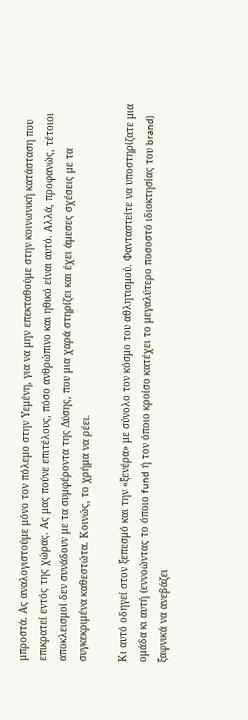μπροστά. Ας αναλογιστούμε μόνο τον πόλεμο στην Υεμένη, για να μην επεκταθούμε στην κοινωνική κατάσταση που επικρατεί εντός της χώρας. Ας μας πούνε επιτέλους, πόσο ανθρώπινο και ηθικό είναι αυτό. Αλλά, προφανώς, τέτοιοι αποκλεισμοί δεν συνάδουν με τα συμφέροντα της Δύσης, που μια χαρά στηρίζει και έχει άμεσες σχέσεις με τα συγκεκριμένα καθεστώτα. Κοινώς, το χρήμα να ρέει.

Κι αυτό οδηγεί στον ξεπεσμό και την «ξενέρα» με σύνολο τον κόσμο του αθλητισμού. Φανταστείτε να υποστηρίζατε μια ομάδα κι αυτή (εννοώντας το όποιο fund ή τον όποιο κροίσο κατέχει το μεγαλύτερο ποσοστό ιδιοκτησίας του brand) ξαφνικά να ανεβάζει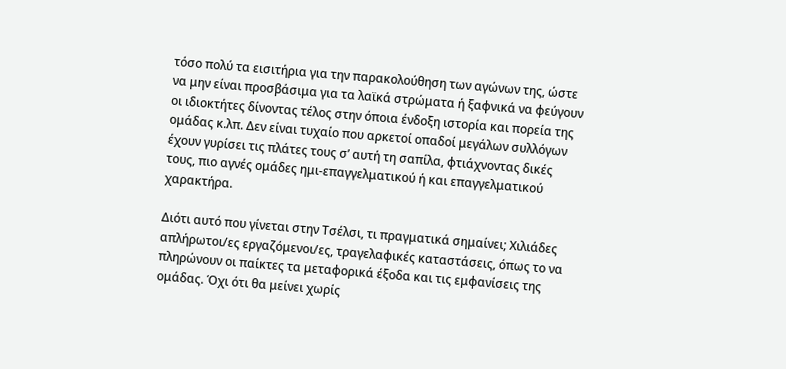τόσο πολύ τα εισιτήρια για την παρακολούθηση των αγώνων της, ώστε να μην είναι προσβάσιμα για τα λαϊκά στρώματα ή ξαφνικά να φεύγουν οι ιδιοκτήτες δίνοντας τέλος στην όποια ένδοξη ιστορία και πορεία της ομάδας κ.λπ. Δεν είναι τυχαίο που αρκετοί οπαδοί μεγάλων συλλόγων έχουν γυρίσει τις πλάτες τους σ’ αυτή τη σαπίλα, φτιάχνοντας δικές τους, πιο αγνές ομάδες ημι-επαγγελματικού ή και επαγγελματικού χαρακτήρα.

Διότι αυτό που γίνεται στην Τσέλσι, τι πραγματικά σημαίνει; Χιλιάδες απλήρωτοι/ες εργαζόμενοι/ες, τραγελαφικές καταστάσεις, όπως το να πληρώνουν οι παίκτες τα μεταφορικά έξοδα και τις εμφανίσεις της ομάδας. Όχι ότι θα μείνει χωρίς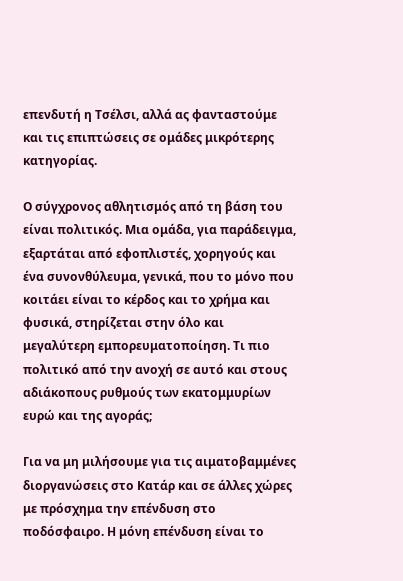επενδυτή η Τσέλσι, αλλά ας φανταστούμε και τις επιπτώσεις σε ομάδες μικρότερης κατηγορίας.

Ο σύγχρονος αθλητισμός από τη βάση του είναι πολιτικός. Μια ομάδα, για παράδειγμα, εξαρτάται από εφοπλιστές, χορηγούς και ένα συνονθύλευμα, γενικά, που το μόνο που κοιτάει είναι το κέρδος και το χρήμα και φυσικά, στηρίζεται στην όλο και μεγαλύτερη εμπορευματοποίηση. Τι πιο πολιτικό από την ανοχή σε αυτό και στους αδιάκοπους ρυθμούς των εκατομμυρίων ευρώ και της αγοράς;

Για να μη μιλήσουμε για τις αιματοβαμμένες διοργανώσεις στο Κατάρ και σε άλλες χώρες με πρόσχημα την επένδυση στο ποδόσφαιρο. Η μόνη επένδυση είναι το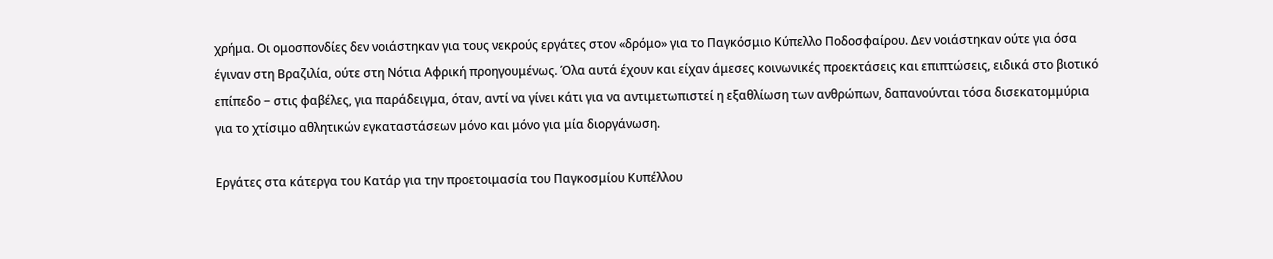χρήμα. Οι ομοσπονδίες δεν νοιάστηκαν για τους νεκρούς εργάτες στον «δρόμο» για το Παγκόσμιο Κύπελλο Ποδοσφαίρου. Δεν νοιάστηκαν ούτε για όσα έγιναν στη Βραζιλία, ούτε στη Νότια Αφρική προηγουμένως. Όλα αυτά έχουν και είχαν άμεσες κοινωνικές προεκτάσεις και επιπτώσεις, ειδικά στο βιοτικό επίπεδο − στις φαβέλες, για παράδειγμα, όταν, αντί να γίνει κάτι για να αντιμετωπιστεί η εξαθλίωση των ανθρώπων, δαπανούνται τόσα δισεκατομμύρια για το χτίσιμο αθλητικών εγκαταστάσεων μόνο και μόνο για μία διοργάνωση.

Εργάτες στα κάτεργα του Κατάρ για την προετοιμασία του Παγκοσμίου Κυπέλλου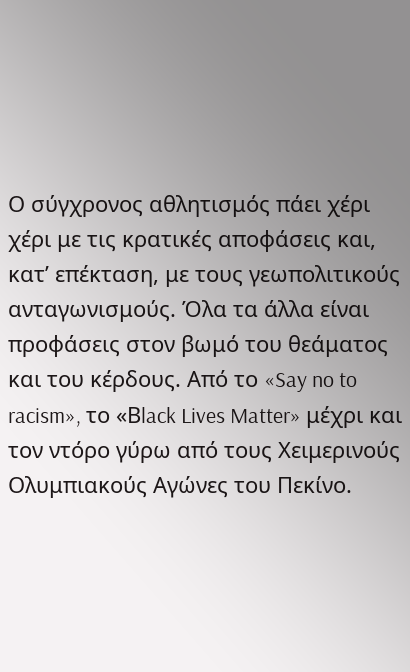Ο σύγχρονος αθλητισμός πάει χέρι χέρι με τις κρατικές αποφάσεις και, κατ’ επέκταση, με τους γεωπολιτικούς ανταγωνισμούς. Όλα τα άλλα είναι προφάσεις στον βωμό του θεάματος και του κέρδους. Από το «Say no to racism», το «Βlack Lives Matter» μέχρι και τον ντόρο γύρω από τους Χειμερινούς Ολυμπιακούς Αγώνες του Πεκίνο.